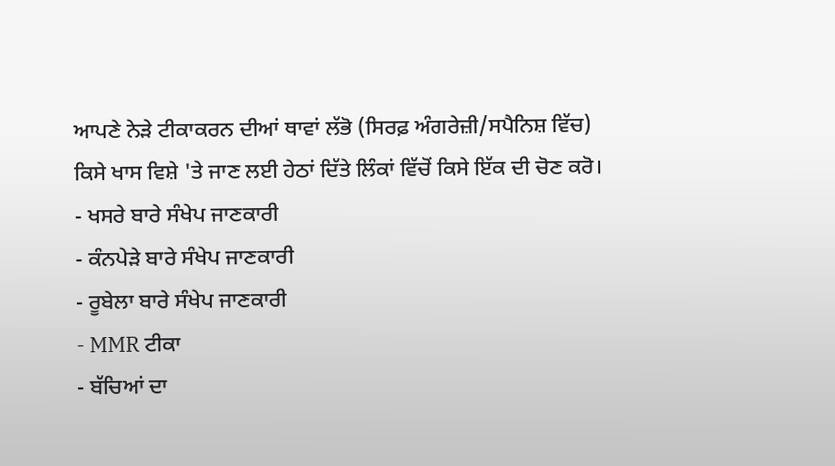ਆਪਣੇ ਨੇੜੇ ਟੀਕਾਕਰਨ ਦੀਆਂ ਥਾਵਾਂ ਲੱਭੋ (ਸਿਰਫ਼ ਅੰਗਰੇਜ਼ੀ/ਸਪੈਨਿਸ਼ ਵਿੱਚ)
ਕਿਸੇ ਖਾਸ ਵਿਸ਼ੇ 'ਤੇ ਜਾਣ ਲਈ ਹੇਠਾਂ ਦਿੱਤੇ ਲਿੰਕਾਂ ਵਿੱਚੋਂ ਕਿਸੇ ਇੱਕ ਦੀ ਚੋਣ ਕਰੋ।
- ਖਸਰੇ ਬਾਰੇ ਸੰਖੇਪ ਜਾਣਕਾਰੀ
- ਕੰਨਪੇੜੇ ਬਾਰੇ ਸੰਖੇਪ ਜਾਣਕਾਰੀ
- ਰੂਬੇਲਾ ਬਾਰੇ ਸੰਖੇਪ ਜਾਣਕਾਰੀ
- MMR ਟੀਕਾ
- ਬੱਚਿਆਂ ਦਾ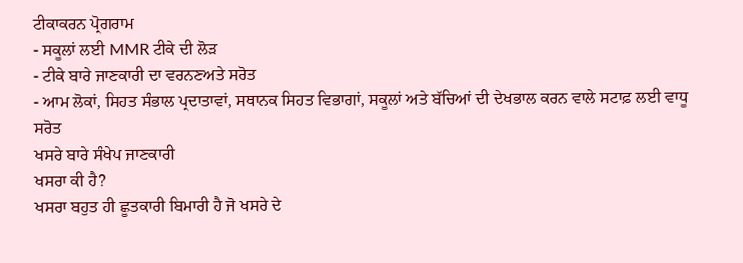ਟੀਕਾਕਰਨ ਪ੍ਰੋਗਰਾਮ
- ਸਕੂਲਾਂ ਲਈ MMR ਟੀਕੇ ਦੀ ਲੋੜ
- ਟੀਕੇ ਬਾਰੇ ਜਾਣਕਾਰੀ ਦਾ ਵਰਨਣਅਤੇ ਸਰੋਤ
- ਆਮ ਲੋਕਾਂ, ਸਿਹਤ ਸੰਭਾਲ ਪ੍ਰਦਾਤਾਵਾਂ, ਸਥਾਨਕ ਸਿਹਤ ਵਿਭਾਗਾਂ, ਸਕੂਲਾਂ ਅਤੇ ਬੱਚਿਆਂ ਦੀ ਦੇਖਭਾਲ ਕਰਨ ਵਾਲੇ ਸਟਾਫ਼ ਲਈ ਵਾਧੂ ਸਰੋਤ
ਖਸਰੇ ਬਾਰੇ ਸੰਖੇਪ ਜਾਣਕਾਰੀ
ਖਸਰਾ ਕੀ ਹੈ?
ਖਸਰਾ ਬਹੁਤ ਹੀ ਛੂਤਕਾਰੀ ਬਿਮਾਰੀ ਹੈ ਜੋ ਖਸਰੇ ਦੇ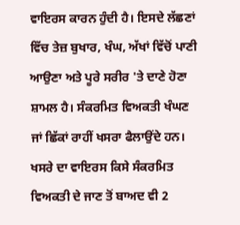ਵਾਇਰਸ ਕਾਰਨ ਹੁੰਦੀ ਹੈ। ਇਸਦੇ ਲੱਛਣਾਂ ਵਿੱਚ ਤੇਜ਼ ਬੁਖਾਰ, ਖੰਘ, ਅੱਖਾਂ ਵਿੱਚੋਂ ਪਾਣੀ ਆਉਣਾ ਅਤੇ ਪੂਰੇ ਸਰੀਰ 'ਤੇ ਦਾਣੇ ਹੋਣਾ ਸ਼ਾਮਲ ਹੈ। ਸੰਕਰਮਿਤ ਵਿਅਕਤੀ ਖੰਘਣ ਜਾਂ ਛਿੱਕਾਂ ਰਾਹੀਂ ਖਸਰਾ ਫੈਲਾਉਂਦੇ ਹਨ। ਖਸਰੇ ਦਾ ਵਾਇਰਸ ਕਿਸੇ ਸੰਕਰਮਿਤ ਵਿਅਕਤੀ ਦੇ ਜਾਣ ਤੋਂ ਬਾਅਦ ਵੀ 2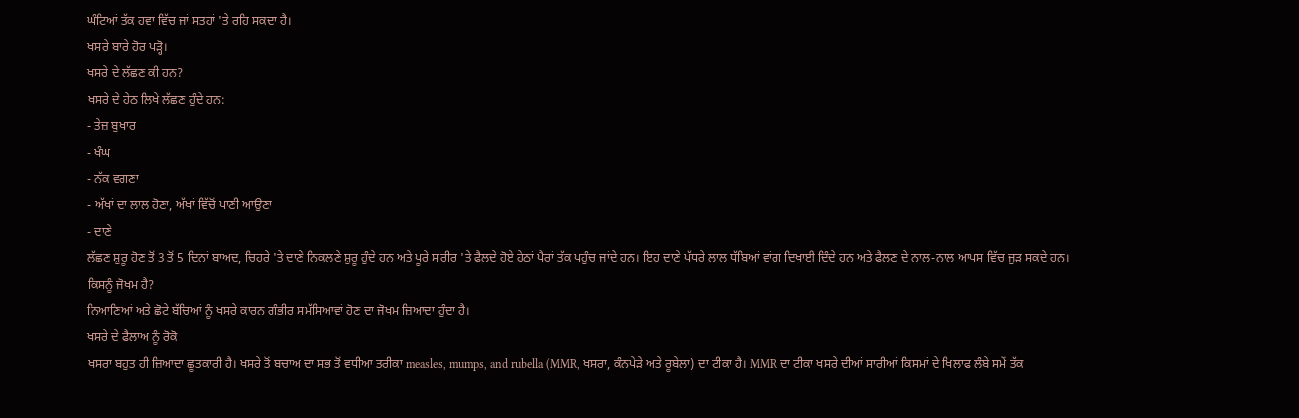ਘੰਟਿਆਂ ਤੱਕ ਹਵਾ ਵਿੱਚ ਜਾਂ ਸਤਹਾਂ 'ਤੇ ਰਹਿ ਸਕਦਾ ਹੈ।
ਖਸਰੇ ਬਾਰੇ ਹੋਰ ਪੜ੍ਹੋ।
ਖਸਰੇ ਦੇ ਲੱਛਣ ਕੀ ਹਨ?
ਖਸਰੇ ਦੇ ਹੇਠ ਲਿਖੇ ਲੱਛਣ ਹੁੰਦੇ ਹਨ:
- ਤੇਜ਼ ਬੁਖਾਰ
- ਖੰਘ
- ਨੱਕ ਵਗਣਾ
- ਅੱਖਾਂ ਦਾ ਲਾਲ ਹੋਣਾ, ਅੱਖਾਂ ਵਿੱਚੋਂ ਪਾਣੀ ਆਉਣਾ
- ਦਾਣੇ
ਲੱਛਣ ਸ਼ੁਰੂ ਹੋਣ ਤੋਂ 3 ਤੋਂ 5 ਦਿਨਾਂ ਬਾਅਦ, ਚਿਹਰੇ 'ਤੇ ਦਾਣੇ ਨਿਕਲਣੇ ਸ਼ੁਰੂ ਹੁੰਦੇ ਹਨ ਅਤੇ ਪੂਰੇ ਸਰੀਰ 'ਤੇ ਫੈਲਦੇ ਹੋਏ ਹੇਠਾਂ ਪੈਰਾਂ ਤੱਕ ਪਹੁੰਚ ਜਾਂਦੇ ਹਨ। ਇਹ ਦਾਣੇ ਪੱਧਰੇ ਲਾਲ ਧੱਬਿਆਂ ਵਾਂਗ ਦਿਖਾਈ ਦਿੰਦੇ ਹਨ ਅਤੇ ਫੈਲਣ ਦੇ ਨਾਲ-ਨਾਲ ਆਪਸ ਵਿੱਚ ਜੁੜ ਸਕਦੇ ਹਨ।
ਕਿਸਨੂੰ ਜੋਖਮ ਹੈ?
ਨਿਆਣਿਆਂ ਅਤੇ ਛੋਟੇ ਬੱਚਿਆਂ ਨੂੰ ਖਸਰੇ ਕਾਰਨ ਗੰਭੀਰ ਸਮੱਸਿਆਵਾਂ ਹੋਣ ਦਾ ਜੋਖਮ ਜ਼ਿਆਦਾ ਹੁੰਦਾ ਹੈ।
ਖਸਰੇ ਦੇ ਫੈਲਾਅ ਨੂੰ ਰੋਕੋ
ਖਸਰਾ ਬਹੁਤ ਹੀ ਜ਼ਿਆਦਾ ਛੂਤਕਾਰੀ ਹੈ। ਖਸਰੇ ਤੋਂ ਬਚਾਅ ਦਾ ਸਭ ਤੋਂ ਵਧੀਆ ਤਰੀਕਾ measles, mumps, and rubella (MMR, ਖਸਰਾ, ਕੰਨਪੇੜੇ ਅਤੇ ਰੂਬੇਲਾ) ਦਾ ਟੀਕਾ ਹੈ। MMR ਦਾ ਟੀਕਾ ਖਸਰੇ ਦੀਆਂ ਸਾਰੀਆਂ ਕਿਸਮਾਂ ਦੇ ਖਿਲਾਫ ਲੰਬੇ ਸਮੇਂ ਤੱਕ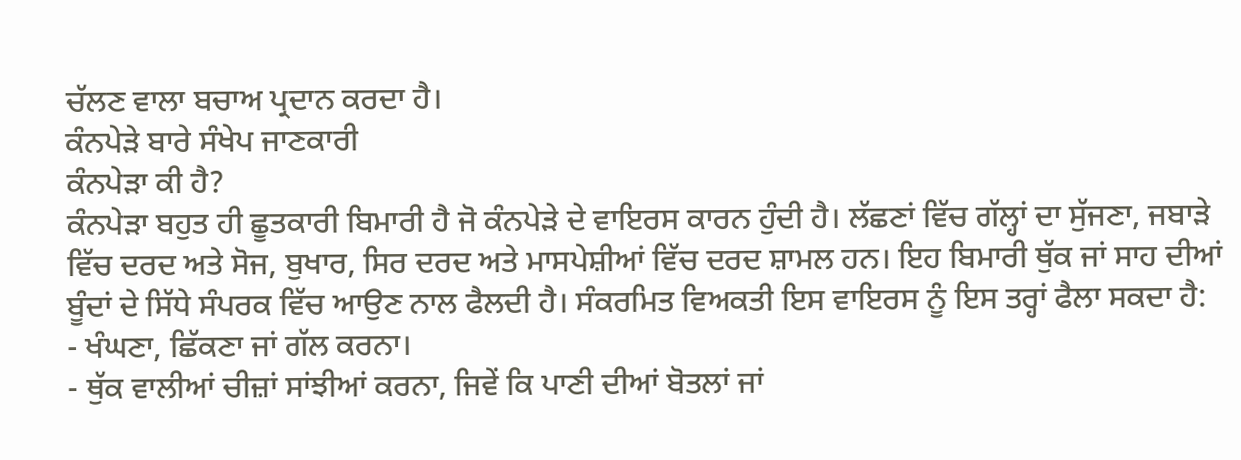ਚੱਲਣ ਵਾਲਾ ਬਚਾਅ ਪ੍ਰਦਾਨ ਕਰਦਾ ਹੈ।
ਕੰਨਪੇੜੇ ਬਾਰੇ ਸੰਖੇਪ ਜਾਣਕਾਰੀ
ਕੰਨਪੇੜਾ ਕੀ ਹੈ?
ਕੰਨਪੇੜਾ ਬਹੁਤ ਹੀ ਛੂਤਕਾਰੀ ਬਿਮਾਰੀ ਹੈ ਜੋ ਕੰਨਪੇੜੇ ਦੇ ਵਾਇਰਸ ਕਾਰਨ ਹੁੰਦੀ ਹੈ। ਲੱਛਣਾਂ ਵਿੱਚ ਗੱਲ੍ਹਾਂ ਦਾ ਸੁੱਜਣਾ, ਜਬਾੜੇ ਵਿੱਚ ਦਰਦ ਅਤੇ ਸੋਜ, ਬੁਖਾਰ, ਸਿਰ ਦਰਦ ਅਤੇ ਮਾਸਪੇਸ਼ੀਆਂ ਵਿੱਚ ਦਰਦ ਸ਼ਾਮਲ ਹਨ। ਇਹ ਬਿਮਾਰੀ ਥੁੱਕ ਜਾਂ ਸਾਹ ਦੀਆਂ ਬੂੰਦਾਂ ਦੇ ਸਿੱਧੇ ਸੰਪਰਕ ਵਿੱਚ ਆਉਣ ਨਾਲ ਫੈਲਦੀ ਹੈ। ਸੰਕਰਮਿਤ ਵਿਅਕਤੀ ਇਸ ਵਾਇਰਸ ਨੂੰ ਇਸ ਤਰ੍ਹਾਂ ਫੈਲਾ ਸਕਦਾ ਹੈ:
- ਖੰਘਣਾ, ਛਿੱਕਣਾ ਜਾਂ ਗੱਲ ਕਰਨਾ।
- ਥੁੱਕ ਵਾਲੀਆਂ ਚੀਜ਼ਾਂ ਸਾਂਝੀਆਂ ਕਰਨਾ, ਜਿਵੇਂ ਕਿ ਪਾਣੀ ਦੀਆਂ ਬੋਤਲਾਂ ਜਾਂ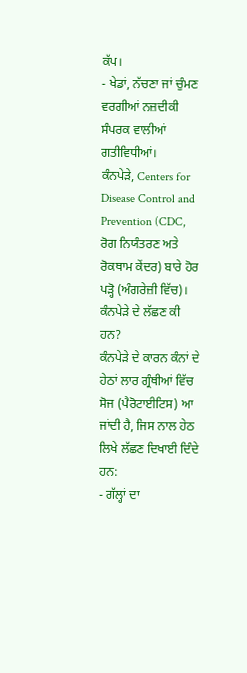ਕੱਪ।
- ਖੇਡਾਂ, ਨੱਚਣਾ ਜਾਂ ਚੁੰਮਣ ਵਰਗੀਆਂ ਨਜ਼ਦੀਕੀ ਸੰਪਰਕ ਵਾਲੀਆਂ ਗਤੀਵਿਧੀਆਂ।
ਕੰਨਪੇੜੇ, Centers for Disease Control and Prevention (CDC, ਰੋਗ ਨਿਯੰਤਰਣ ਅਤੇ ਰੋਕਥਾਮ ਕੇਂਦਰ) ਬਾਰੇ ਹੋਰ ਪੜ੍ਹੋ (ਅੰਗਰੇਜ਼ੀ ਵਿੱਚ)।
ਕੰਨਪੇੜੇ ਦੇ ਲੱਛਣ ਕੀ ਹਨ?
ਕੰਨਪੇੜੇ ਦੇ ਕਾਰਨ ਕੰਨਾਂ ਦੇ ਹੇਠਾਂ ਲਾਰ ਗ੍ਰੰਥੀਆਂ ਵਿੱਚ ਸੋਜ (ਪੈਰੋਟਾਈਟਿਸ) ਆ ਜਾਂਦੀ ਹੈ, ਜਿਸ ਨਾਲ ਹੇਠ ਲਿਖੇ ਲੱਛਣ ਦਿਖਾਈ ਦਿੰਦੇ ਹਨ:
- ਗੱਲ੍ਹਾਂ ਦਾ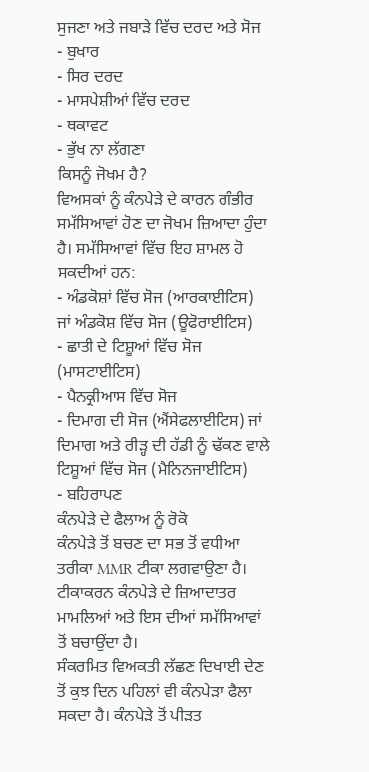ਸੁਜਣਾ ਅਤੇ ਜਬਾੜੇ ਵਿੱਚ ਦਰਦ ਅਤੇ ਸੋਜ
- ਬੁਖਾਰ
- ਸਿਰ ਦਰਦ
- ਮਾਸਪੇਸ਼ੀਆਂ ਵਿੱਚ ਦਰਦ
- ਥਕਾਵਟ
- ਭੁੱਖ ਨਾ ਲੱਗਣਾ
ਕਿਸਨੂੰ ਜੋਖਮ ਹੈ?
ਵਿਅਸਕਾਂ ਨੂੰ ਕੰਨਪੇੜੇ ਦੇ ਕਾਰਨ ਗੰਭੀਰ ਸਮੱਸਿਆਵਾਂ ਹੋਣ ਦਾ ਜੋਖਮ ਜ਼ਿਆਦਾ ਹੁੰਦਾ ਹੈ। ਸਮੱਸਿਆਵਾਂ ਵਿੱਚ ਇਹ ਸ਼ਾਮਲ ਹੋ ਸਕਦੀਆਂ ਹਨ:
- ਅੰਡਕੋਸ਼ਾਂ ਵਿੱਚ ਸੋਜ (ਆਰਕਾਈਟਿਸ) ਜਾਂ ਅੰਡਕੋਸ਼ ਵਿੱਚ ਸੋਜ (ਊਫੋਰਾਈਟਿਸ)
- ਛਾਤੀ ਦੇ ਟਿਸ਼ੂਆਂ ਵਿੱਚ ਸੋਜ (ਮਾਸਟਾਈਟਿਸ)
- ਪੈਨਕ੍ਰੀਆਸ ਵਿੱਚ ਸੋਜ
- ਦਿਮਾਗ ਦੀ ਸੋਜ (ਐਂਸੇਫਲਾਈਟਿਸ) ਜਾਂ ਦਿਮਾਗ ਅਤੇ ਰੀੜ੍ਹ ਦੀ ਹੱਡੀ ਨੂੰ ਢੱਕਣ ਵਾਲੇ ਟਿਸ਼ੂਆਂ ਵਿੱਚ ਸੋਜ (ਮੈਨਿਨਜਾਈਟਿਸ)
- ਬਹਿਰਾਪਣ
ਕੰਨਪੇੜੇ ਦੇ ਫੈਲਾਅ ਨੂੰ ਰੋਕੋ
ਕੰਨਪੇੜੇ ਤੋਂ ਬਚਣ ਦਾ ਸਭ ਤੋਂ ਵਧੀਆ ਤਰੀਕਾ MMR ਟੀਕਾ ਲਗਵਾਉਣਾ ਹੈ। ਟੀਕਾਕਰਨ ਕੰਨਪੇੜੇ ਦੇ ਜ਼ਿਆਦਾਤਰ ਮਾਮਲਿਆਂ ਅਤੇ ਇਸ ਦੀਆਂ ਸਮੱਸਿਆਵਾਂ ਤੋਂ ਬਚਾਉਂਦਾ ਹੈ।
ਸੰਕਰਮਿਤ ਵਿਅਕਤੀ ਲੱਛਣ ਦਿਖਾਈ ਦੇਣ ਤੋਂ ਕੁਝ ਦਿਨ ਪਹਿਲਾਂ ਵੀ ਕੰਨਪੇੜਾ ਫੈਲਾ ਸਕਦਾ ਹੈ। ਕੰਨਪੇੜੇ ਤੋਂ ਪੀੜਤ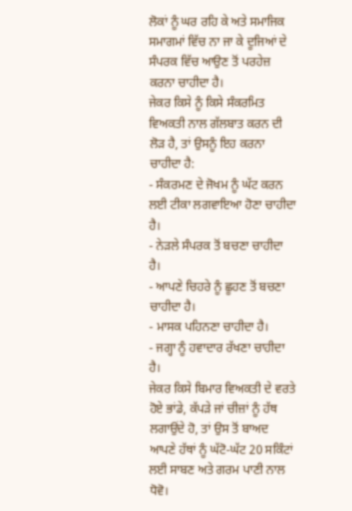ਲੋਕਾਂ ਨੂੰ ਘਰ ਰਹਿ ਕੇ ਅਤੇ ਸਮਾਜਿਕ ਸਮਾਗਮਾਂ ਵਿੱਚ ਨਾ ਜਾ ਕੇ ਦੂਜਿਆਂ ਦੇ ਸੰਪਰਕ ਵਿੱਚ ਆਉਣ ਤੋਂ ਪਰਹੇਜ਼ ਕਰਨਾ ਚਾਹੀਦਾ ਹੈ।
ਜੇਕਰ ਕਿਸੇ ਨੂੰ ਕਿਸੇ ਸੰਕਰਮਿਤ ਵਿਅਕਤੀ ਨਾਲ ਗੱਲਬਾਤ ਕਰਨ ਦੀ ਲੋੜ ਹੈ, ਤਾਂ ਉਸਨੂੰ ਇਹ ਕਰਨਾ ਚਾਹੀਦਾ ਹੈ:
- ਸੰਕਰਮਣ ਦੇ ਜੋਖਮ ਨੂੰ ਘੱਟ ਕਰਨ ਲਈ ਟੀਕਾ ਲਗਵਾਇਆ ਹੋਣਾ ਚਾਹੀਦਾ ਹੈ।
- ਨੇੜਲੇ ਸੰਪਰਕ ਤੋਂ ਬਚਣਾ ਚਾਹੀਦਾ ਹੈ।
- ਆਪਣੇ ਚਿਹਰੇ ਨੂੰ ਛੂਹਣ ਤੋਂ ਬਚਣਾ ਚਾਹੀਦਾ ਹੈ।
- ਮਾਸਕ ਪਹਿਨਣਾ ਚਾਹੀਦਾ ਹੈ।
- ਜਗ੍ਹਾ ਨੂੰ ਹਵਾਦਾਰ ਰੱਖਣਾ ਚਾਹੀਦਾ ਹੈ।
ਜੇਕਰ ਕਿਸੇ ਬਿਮਾਰ ਵਿਅਕਤੀ ਦੇ ਵਰਤੇ ਹੋਏ ਭਾਂਡੇ, ਕੱਪੜੇ ਜਾਂ ਚੀਜ਼ਾਂ ਨੂੰ ਹੱਥ ਲਗਾਉਂਦੇ ਹੋ, ਤਾਂ ਉਸ ਤੋਂ ਬਾਅਦ ਆਪਣੇ ਹੱਥਾਂ ਨੂੰ ਘੱਟੋ-ਘੱਟ 20 ਸਕਿੰਟਾਂ ਲਈ ਸਾਬਣ ਅਤੇ ਗਰਮ ਪਾਣੀ ਨਾਲ ਧੋਵੋ।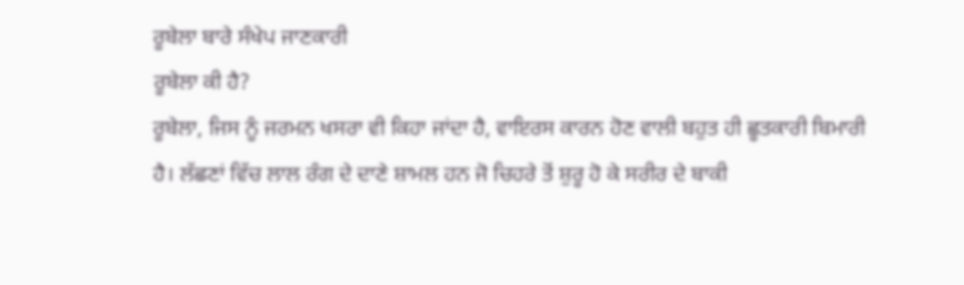ਰੂਬੇਲਾ ਬਾਰੇ ਸੰਖੇਪ ਜਾਣਕਾਰੀ
ਰੂਬੇਲਾ ਕੀ ਹੈ?
ਰੂਬੇਲਾ, ਜਿਸ ਨੂੰ ਜਰਮਨ ਖਸਰਾ ਵੀ ਕਿਹਾ ਜਾਂਦਾ ਹੈ, ਵਾਇਰਸ ਕਾਰਨ ਹੋਣ ਵਾਲੀ ਬਹੁਤ ਹੀ ਛੂਤਕਾਰੀ ਬਿਮਾਰੀ ਹੈ। ਲੱਛਣਾਂ ਵਿੱਚ ਲਾਲ ਰੰਗ ਦੇ ਦਾਣੇ ਸ਼ਾਮਲ ਹਨ ਜੋ ਚਿਹਰੇ ਤੋਂ ਸ਼ੁਰੂ ਹੋ ਕੇ ਸਰੀਰ ਦੇ ਬਾਕੀ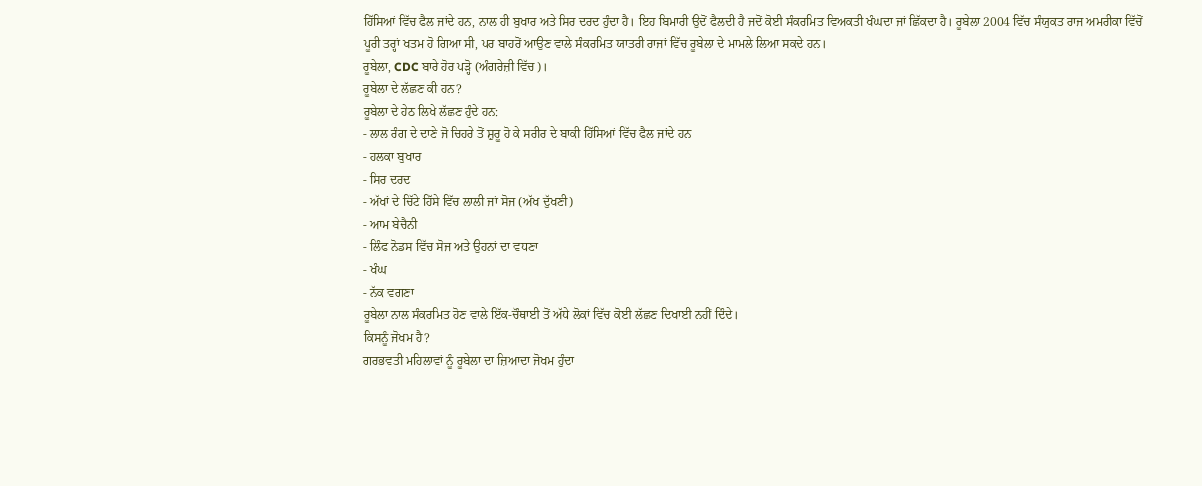ਹਿੱਸਿਆਂ ਵਿੱਚ ਫੈਲ ਜਾਂਦੇ ਹਨ, ਨਾਲ ਹੀ ਬੁਖਾਰ ਅਤੇ ਸਿਰ ਦਰਦ ਹੁੰਦਾ ਹੈ। ਇਹ ਬਿਮਾਰੀ ਉਦੋਂ ਫੈਲਦੀ ਹੈ ਜਦੋਂ ਕੋਈ ਸੰਕਰਮਿਤ ਵਿਅਕਤੀ ਖੰਘਦਾ ਜਾਂ ਛਿੱਕਦਾ ਹੈ। ਰੂਬੇਲਾ 2004 ਵਿੱਚ ਸੰਯੁਕਤ ਰਾਜ ਅਮਰੀਕਾ ਵਿੱਚੋਂ ਪੂਰੀ ਤਰ੍ਹਾਂ ਖਤਮ ਹੋ ਗਿਆ ਸੀ, ਪਰ ਬਾਹਰੋਂ ਆਉਣ ਵਾਲੇ ਸੰਕਰਮਿਤ ਯਾਤਰੀ ਰਾਜਾਂ ਵਿੱਚ ਰੂਬੇਲਾ ਦੇ ਮਾਮਲੇ ਲਿਆ ਸਕਦੇ ਹਨ।
ਰੂਬੇਲਾ, CDC ਬਾਰੇ ਹੋਰ ਪੜ੍ਹੋ (ਅੰਗਰੇਜ਼ੀ ਵਿੱਚ)।
ਰੂਬੇਲਾ ਦੇ ਲੱਛਣ ਕੀ ਹਨ?
ਰੂਬੇਲਾ ਦੇ ਹੇਠ ਲਿਖੇ ਲੱਛਣ ਹੁੰਦੇ ਹਨ:
- ਲਾਲ ਰੰਗ ਦੇ ਦਾਣੇ ਜੋ ਚਿਹਰੇ ਤੋਂ ਸ਼ੁਰੂ ਹੋ ਕੇ ਸਰੀਰ ਦੇ ਬਾਕੀ ਹਿੱਸਿਆਂ ਵਿੱਚ ਫੈਲ ਜਾਂਦੇ ਹਨ
- ਹਲਕਾ ਬੁਖਾਰ
- ਸਿਰ ਦਰਦ
- ਅੱਖਾਂ ਦੇ ਚਿੱਟੇ ਹਿੱਸੇ ਵਿੱਚ ਲਾਲੀ ਜਾਂ ਸੋਜ (ਅੱਖ ਦੁੱਖਣੀ)
- ਆਮ ਬੇਚੈਨੀ
- ਲਿੰਫ ਨੋਡਸ ਵਿੱਚ ਸੋਜ ਅਤੇ ਉਹਨਾਂ ਦਾ ਵਧਣਾ
- ਖੰਘ
- ਨੱਕ ਵਗਣਾ
ਰੂਬੇਲਾ ਨਾਲ ਸੰਕਰਮਿਤ ਹੋਣ ਵਾਲੇ ਇੱਕ-ਚੌਥਾਈ ਤੋਂ ਅੱਧੇ ਲੋਕਾਂ ਵਿੱਚ ਕੋਈ ਲੱਛਣ ਦਿਖਾਈ ਨਹੀਂ ਦਿੰਦੇ।
ਕਿਸਨੂੰ ਜੋਖਮ ਹੈ?
ਗਰਭਵਤੀ ਮਹਿਲਾਵਾਂ ਨੂੰ ਰੂਬੇਲਾ ਦਾ ਜ਼ਿਆਦਾ ਜੋਖਮ ਹੁੰਦਾ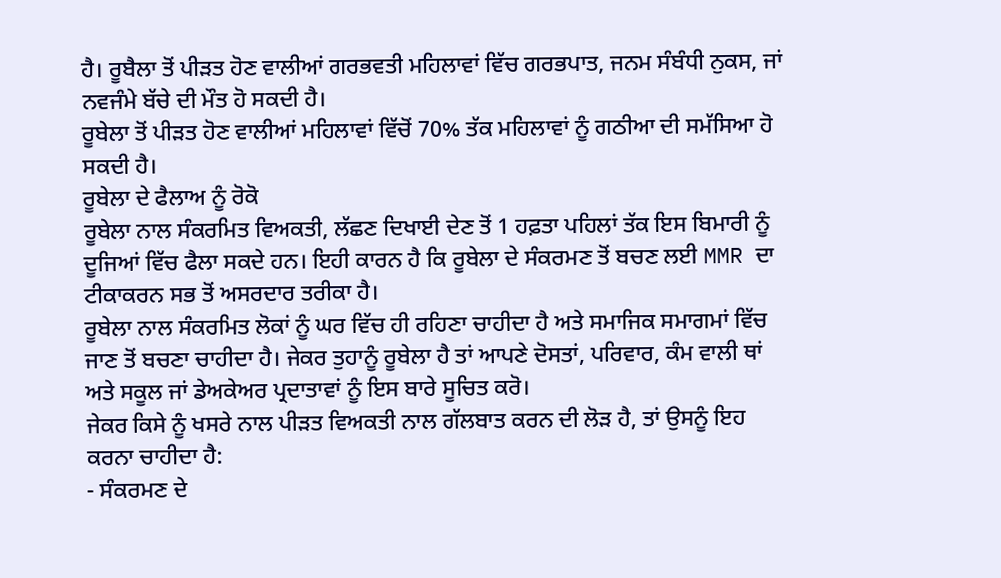ਹੈ। ਰੂਬੈਲਾ ਤੋਂ ਪੀੜਤ ਹੋਣ ਵਾਲੀਆਂ ਗਰਭਵਤੀ ਮਹਿਲਾਵਾਂ ਵਿੱਚ ਗਰਭਪਾਤ, ਜਨਮ ਸੰਬੰਧੀ ਨੁਕਸ, ਜਾਂ ਨਵਜੰਮੇ ਬੱਚੇ ਦੀ ਮੌਤ ਹੋ ਸਕਦੀ ਹੈ।
ਰੂਬੇਲਾ ਤੋਂ ਪੀੜਤ ਹੋਣ ਵਾਲੀਆਂ ਮਹਿਲਾਵਾਂ ਵਿੱਚੋਂ 70% ਤੱਕ ਮਹਿਲਾਵਾਂ ਨੂੰ ਗਠੀਆ ਦੀ ਸਮੱਸਿਆ ਹੋ ਸਕਦੀ ਹੈ।
ਰੂਬੇਲਾ ਦੇ ਫੈਲਾਅ ਨੂੰ ਰੋਕੋ
ਰੂਬੇਲਾ ਨਾਲ ਸੰਕਰਮਿਤ ਵਿਅਕਤੀ, ਲੱਛਣ ਦਿਖਾਈ ਦੇਣ ਤੋਂ 1 ਹਫ਼ਤਾ ਪਹਿਲਾਂ ਤੱਕ ਇਸ ਬਿਮਾਰੀ ਨੂੰ ਦੂਜਿਆਂ ਵਿੱਚ ਫੈਲਾ ਸਕਦੇ ਹਨ। ਇਹੀ ਕਾਰਨ ਹੈ ਕਿ ਰੂਬੇਲਾ ਦੇ ਸੰਕਰਮਣ ਤੋਂ ਬਚਣ ਲਈ MMR ਦਾ ਟੀਕਾਕਰਨ ਸਭ ਤੋਂ ਅਸਰਦਾਰ ਤਰੀਕਾ ਹੈ।
ਰੂਬੇਲਾ ਨਾਲ ਸੰਕਰਮਿਤ ਲੋਕਾਂ ਨੂੰ ਘਰ ਵਿੱਚ ਹੀ ਰਹਿਣਾ ਚਾਹੀਦਾ ਹੈ ਅਤੇ ਸਮਾਜਿਕ ਸਮਾਗਮਾਂ ਵਿੱਚ ਜਾਣ ਤੋਂ ਬਚਣਾ ਚਾਹੀਦਾ ਹੈ। ਜੇਕਰ ਤੁਹਾਨੂੰ ਰੂਬੇਲਾ ਹੈ ਤਾਂ ਆਪਣੇ ਦੋਸਤਾਂ, ਪਰਿਵਾਰ, ਕੰਮ ਵਾਲੀ ਥਾਂ ਅਤੇ ਸਕੂਲ ਜਾਂ ਡੇਅਕੇਅਰ ਪ੍ਰਦਾਤਾਵਾਂ ਨੂੰ ਇਸ ਬਾਰੇ ਸੂਚਿਤ ਕਰੋ।
ਜੇਕਰ ਕਿਸੇ ਨੂੰ ਖਸਰੇ ਨਾਲ ਪੀੜਤ ਵਿਅਕਤੀ ਨਾਲ ਗੱਲਬਾਤ ਕਰਨ ਦੀ ਲੋੜ ਹੈ, ਤਾਂ ਉਸਨੂੰ ਇਹ ਕਰਨਾ ਚਾਹੀਦਾ ਹੈ:
- ਸੰਕਰਮਣ ਦੇ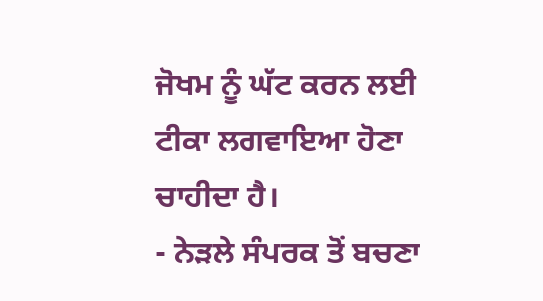ਜੋਖਮ ਨੂੰ ਘੱਟ ਕਰਨ ਲਈ ਟੀਕਾ ਲਗਵਾਇਆ ਹੋਣਾ ਚਾਹੀਦਾ ਹੈ।
- ਨੇੜਲੇ ਸੰਪਰਕ ਤੋਂ ਬਚਣਾ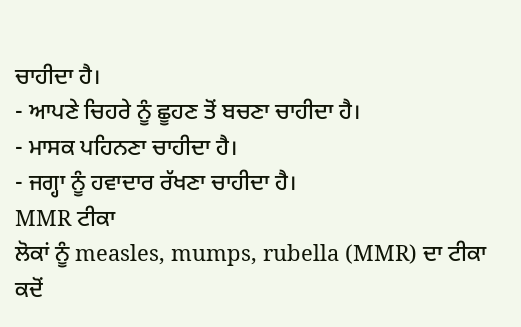ਚਾਹੀਦਾ ਹੈ।
- ਆਪਣੇ ਚਿਹਰੇ ਨੂੰ ਛੂਹਣ ਤੋਂ ਬਚਣਾ ਚਾਹੀਦਾ ਹੈ।
- ਮਾਸਕ ਪਹਿਨਣਾ ਚਾਹੀਦਾ ਹੈ।
- ਜਗ੍ਹਾ ਨੂੰ ਹਵਾਦਾਰ ਰੱਖਣਾ ਚਾਹੀਦਾ ਹੈ।
MMR ਟੀਕਾ
ਲੋਕਾਂ ਨੂੰ measles, mumps, rubella (MMR) ਦਾ ਟੀਕਾ ਕਦੋਂ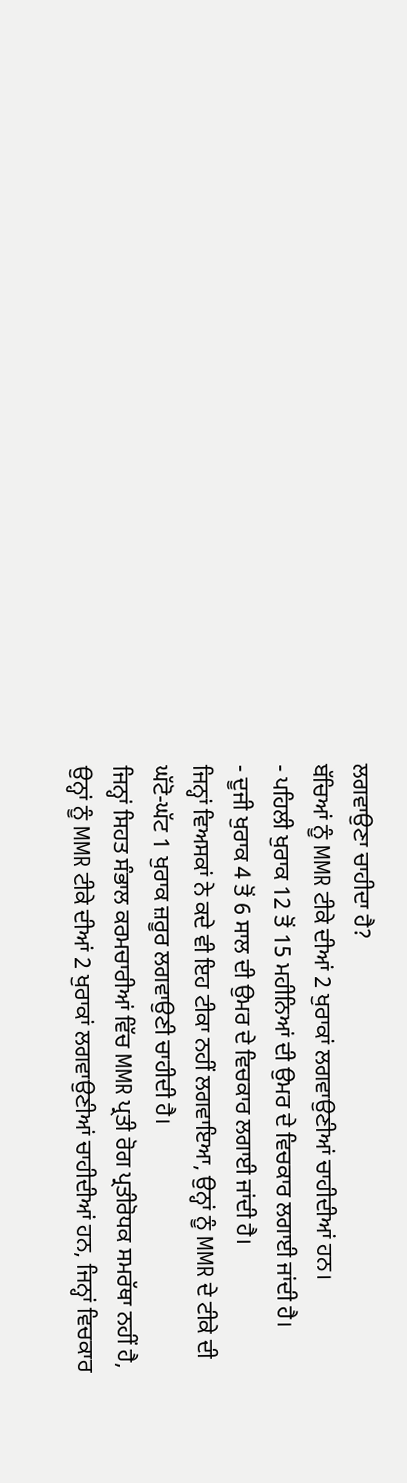ਲਗਵਾਉਣਾ ਚਾਹੀਦਾ ਹੈ?
ਬੱਚਿਆਂ ਨੂੰ MMR ਟੀਕੇ ਦੀਆਂ 2 ਖੁਰਾਕਾਂ ਲਗਵਾਉਣੀਆਂ ਚਾਹੀਦੀਆਂ ਹਨ।
- ਪਹਿਲੀ ਖੁਰਾਕ 12 ਤੋਂ 15 ਮਹੀਨਿਆਂ ਦੀ ਉਮਰ ਦੇ ਵਿਚਕਾਰ ਲਗਾਈ ਜਾਂਦੀ ਹੈ।
- ਦੂਜੀ ਖੁਰਾਕ 4 ਤੋਂ 6 ਸਾਲ ਦੀ ਉਮਰ ਦੇ ਵਿਚਕਾਰ ਲਗਾਈ ਜਾਂਦੀ ਹੈ।
ਜਿਨ੍ਹਾਂ ਵਿਅਸਕਾਂ ਨੇ ਕਦੇ ਵੀ ਇਹ ਟੀਕਾ ਨਹੀਂ ਲਗਵਾਇਆ, ਉਨ੍ਹਾਂ ਨੂੰ MMR ਦੇ ਟੀਕੇ ਦੀ ਘੱਟੋ-ਘੱਟ 1 ਖੁਰਾਕ ਜ਼ਰੂਰ ਲਗਵਾਉਣੀ ਚਾਹੀਦੀ ਹੈ।
ਜਿਨ੍ਹਾਂ ਸਿਹਤ ਸੰਭਾਲ ਕਰਮਚਾਰੀਆਂ ਵਿੱਚ MMR ਪ੍ਰਤੀ ਰੋਗ ਪ੍ਰਤੀਰੋਧਕ ਸਮਰੱਥਾ ਨਹੀਂ ਹੈ, ਉਨ੍ਹਾਂ ਨੂੰ MMR ਟੀਕੇ ਦੀਆਂ 2 ਖੁਰਾਕਾਂ ਲਗਵਾਉਣੀਆਂ ਚਾਹੀਦੀਆਂ ਹਨ, ਜਿਨ੍ਹਾਂ ਵਿਚਕਾਰ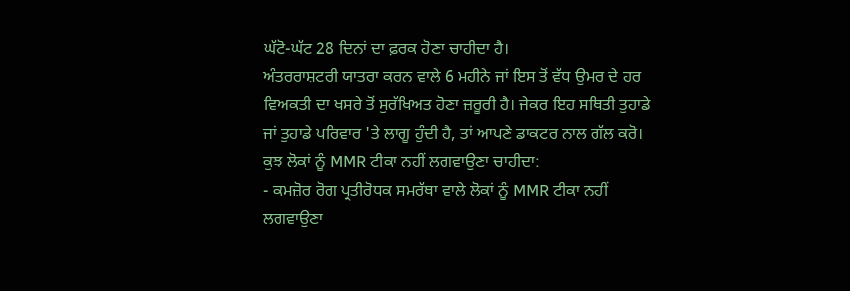ਘੱਟੋ-ਘੱਟ 28 ਦਿਨਾਂ ਦਾ ਫ਼ਰਕ ਹੋਣਾ ਚਾਹੀਦਾ ਹੈ।
ਅੰਤਰਰਾਸ਼ਟਰੀ ਯਾਤਰਾ ਕਰਨ ਵਾਲੇ 6 ਮਹੀਨੇ ਜਾਂ ਇਸ ਤੋਂ ਵੱਧ ਉਮਰ ਦੇ ਹਰ ਵਿਅਕਤੀ ਦਾ ਖਸਰੇ ਤੋਂ ਸੁਰੱਖਿਅਤ ਹੋਣਾ ਜ਼ਰੂਰੀ ਹੈ। ਜੇਕਰ ਇਹ ਸਥਿਤੀ ਤੁਹਾਡੇ ਜਾਂ ਤੁਹਾਡੇ ਪਰਿਵਾਰ 'ਤੇ ਲਾਗੂ ਹੁੰਦੀ ਹੈ, ਤਾਂ ਆਪਣੇ ਡਾਕਟਰ ਨਾਲ ਗੱਲ ਕਰੋ।
ਕੁਝ ਲੋਕਾਂ ਨੂੰ MMR ਟੀਕਾ ਨਹੀਂ ਲਗਵਾਉਣਾ ਚਾਹੀਦਾ:
- ਕਮਜ਼ੋਰ ਰੋਗ ਪ੍ਰਤੀਰੋਧਕ ਸਮਰੱਥਾ ਵਾਲੇ ਲੋਕਾਂ ਨੂੰ MMR ਟੀਕਾ ਨਹੀਂ ਲਗਵਾਉਣਾ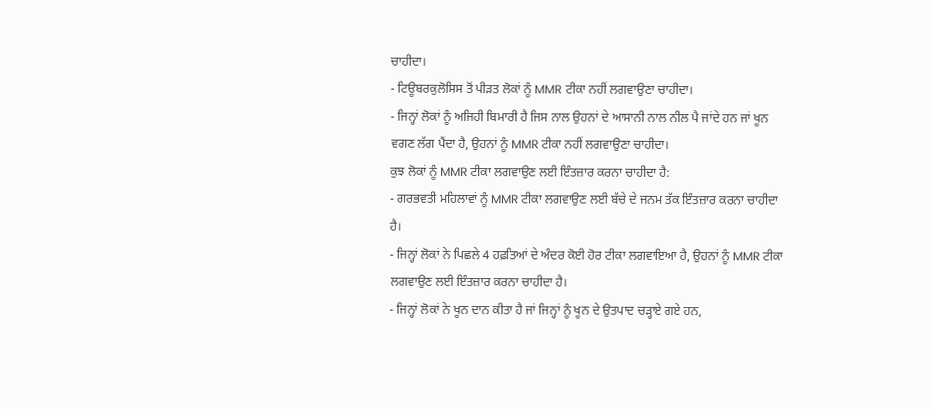ਚਾਹੀਦਾ।
- ਟਿਊਬਰਕੁਲੋਸਿਸ ਤੋਂ ਪੀੜਤ ਲੋਕਾਂ ਨੂੰ MMR ਟੀਕਾ ਨਹੀਂ ਲਗਵਾਉਣਾ ਚਾਹੀਦਾ।
- ਜਿਨ੍ਹਾਂ ਲੋਕਾਂ ਨੂੰ ਅਜਿਹੀ ਬਿਮਾਰੀ ਹੈ ਜਿਸ ਨਾਲ ਉਹਨਾਂ ਦੇ ਆਸਾਨੀ ਨਾਲ ਨੀਲ ਪੈ ਜਾਂਦੇ ਹਨ ਜਾਂ ਖੂਨ ਵਗਣ ਲੱਗ ਪੈਂਦਾ ਹੈ, ਉਹਨਾਂ ਨੂੰ MMR ਟੀਕਾ ਨਹੀਂ ਲਗਵਾਉਣਾ ਚਾਹੀਦਾ।
ਕੁਝ ਲੋਕਾਂ ਨੂੰ MMR ਟੀਕਾ ਲਗਵਾਉਣ ਲਈ ਇੰਤਜ਼ਾਰ ਕਰਨਾ ਚਾਹੀਦਾ ਹੈ:
- ਗਰਭਵਤੀ ਮਹਿਲਾਵਾਂ ਨੂੰ MMR ਟੀਕਾ ਲਗਵਾਉਣ ਲਈ ਬੱਚੇ ਦੇ ਜਨਮ ਤੱਕ ਇੰਤਜ਼ਾਰ ਕਰਨਾ ਚਾਹੀਦਾ ਹੈ।
- ਜਿਨ੍ਹਾਂ ਲੋਕਾਂ ਨੇ ਪਿਛਲੇ 4 ਹਫ਼ਤਿਆਂ ਦੇ ਅੰਦਰ ਕੋਈ ਹੋਰ ਟੀਕਾ ਲਗਵਾਇਆ ਹੈ, ਉਹਨਾਂ ਨੂੰ MMR ਟੀਕਾ ਲਗਵਾਉਣ ਲਈ ਇੰਤਜ਼ਾਰ ਕਰਨਾ ਚਾਹੀਦਾ ਹੈ।
- ਜਿਨ੍ਹਾਂ ਲੋਕਾਂ ਨੇ ਖੂਨ ਦਾਨ ਕੀਤਾ ਹੈ ਜਾਂ ਜਿਨ੍ਹਾਂ ਨੂੰ ਖੂਨ ਦੇ ਉਤਪਾਦ ਚੜ੍ਹਾਏ ਗਏ ਹਨ,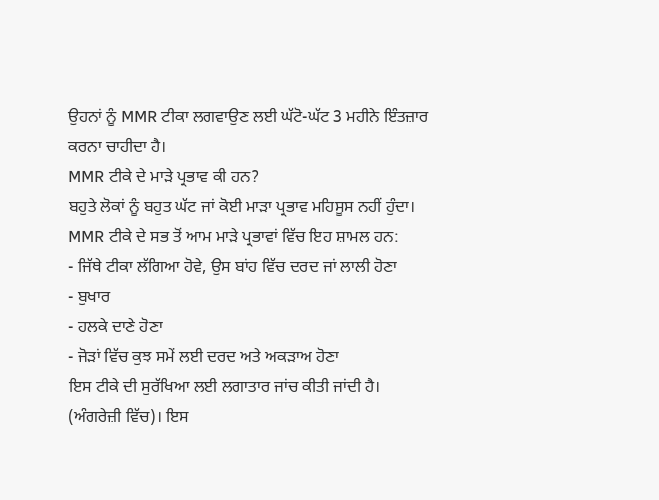ਉਹਨਾਂ ਨੂੰ MMR ਟੀਕਾ ਲਗਵਾਉਣ ਲਈ ਘੱਟੋ-ਘੱਟ 3 ਮਹੀਨੇ ਇੰਤਜ਼ਾਰ ਕਰਨਾ ਚਾਹੀਦਾ ਹੈ।
MMR ਟੀਕੇ ਦੇ ਮਾੜੇ ਪ੍ਰਭਾਵ ਕੀ ਹਨ?
ਬਹੁਤੇ ਲੋਕਾਂ ਨੂੰ ਬਹੁਤ ਘੱਟ ਜਾਂ ਕੋਈ ਮਾੜਾ ਪ੍ਰਭਾਵ ਮਹਿਸੂਸ ਨਹੀਂ ਹੁੰਦਾ। MMR ਟੀਕੇ ਦੇ ਸਭ ਤੋਂ ਆਮ ਮਾੜੇ ਪ੍ਰਭਾਵਾਂ ਵਿੱਚ ਇਹ ਸ਼ਾਮਲ ਹਨ:
- ਜਿੱਥੇ ਟੀਕਾ ਲੱਗਿਆ ਹੋਵੇ, ਉਸ ਬਾਂਹ ਵਿੱਚ ਦਰਦ ਜਾਂ ਲਾਲੀ ਹੋਣਾ
- ਬੁਖਾਰ
- ਹਲਕੇ ਦਾਣੇ ਹੋਣਾ
- ਜੋੜਾਂ ਵਿੱਚ ਕੁਝ ਸਮੇਂ ਲਈ ਦਰਦ ਅਤੇ ਅਕੜਾਅ ਹੋਣਾ
ਇਸ ਟੀਕੇ ਦੀ ਸੁਰੱਖਿਆ ਲਈ ਲਗਾਤਾਰ ਜਾਂਚ ਕੀਤੀ ਜਾਂਦੀ ਹੈ। (ਅੰਗਰੇਜ਼ੀ ਵਿੱਚ)। ਇਸ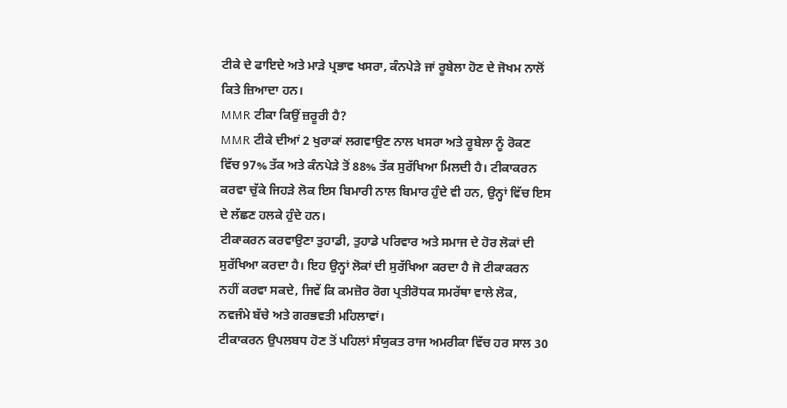ਟੀਕੇ ਦੇ ਫਾਇਦੇ ਅਤੇ ਮਾੜੇ ਪ੍ਰਭਾਵ ਖਸਰਾ, ਕੰਨਪੇੜੇ ਜਾਂ ਰੂਬੇਲਾ ਹੋਣ ਦੇ ਜੋਖਮ ਨਾਲੋਂ ਕਿਤੇ ਜ਼ਿਆਦਾ ਹਨ।
MMR ਟੀਕਾ ਕਿਉਂ ਜ਼ਰੂਰੀ ਹੈ?
MMR ਟੀਕੇ ਦੀਆਂ 2 ਖੁਰਾਕਾਂ ਲਗਵਾਉਣ ਨਾਲ ਖਸਰਾ ਅਤੇ ਰੂਬੇਲਾ ਨੂੰ ਰੋਕਣ ਵਿੱਚ 97% ਤੱਕ ਅਤੇ ਕੰਨਪੇੜੇ ਤੋਂ 88% ਤੱਕ ਸੁਰੱਖਿਆ ਮਿਲਦੀ ਹੈ। ਟੀਕਾਕਰਨ ਕਰਵਾ ਚੁੱਕੇ ਜਿਹੜੇ ਲੋਕ ਇਸ ਬਿਮਾਰੀ ਨਾਲ ਬਿਮਾਰ ਹੁੰਦੇ ਵੀ ਹਨ, ਉਨ੍ਹਾਂ ਵਿੱਚ ਇਸ ਦੇ ਲੱਛਣ ਹਲਕੇ ਹੁੰਦੇ ਹਨ।
ਟੀਕਾਕਰਨ ਕਰਵਾਉਣਾ ਤੁਹਾਡੀ, ਤੁਹਾਡੇ ਪਰਿਵਾਰ ਅਤੇ ਸਮਾਜ ਦੇ ਹੋਰ ਲੋਕਾਂ ਦੀ ਸੁਰੱਖਿਆ ਕਰਦਾ ਹੈ। ਇਹ ਉਨ੍ਹਾਂ ਲੋਕਾਂ ਦੀ ਸੁਰੱਖਿਆ ਕਰਦਾ ਹੈ ਜੋ ਟੀਕਾਕਰਨ ਨਹੀਂ ਕਰਵਾ ਸਕਦੇ, ਜਿਵੇਂ ਕਿ ਕਮਜ਼ੋਰ ਰੋਗ ਪ੍ਰਤੀਰੋਧਕ ਸਮਰੱਥਾ ਵਾਲੇ ਲੋਕ, ਨਵਜੰਮੇ ਬੱਚੇ ਅਤੇ ਗਰਭਵਤੀ ਮਹਿਲਾਵਾਂ।
ਟੀਕਾਕਰਨ ਉਪਲਬਧ ਹੋਣ ਤੋਂ ਪਹਿਲਾਂ ਸੰਯੁਕਤ ਰਾਜ ਅਮਰੀਕਾ ਵਿੱਚ ਹਰ ਸਾਲ 30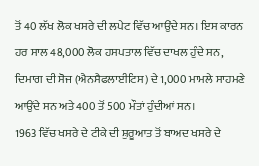ਤੋਂ 40 ਲੱਖ ਲੋਕ ਖਸਰੇ ਦੀ ਲਪੇਟ ਵਿੱਚ ਆਉਂਦੇ ਸਨ। ਇਸ ਕਾਰਨ ਹਰ ਸਾਲ 48,000 ਲੋਕ ਹਸਪਤਾਲ ਵਿੱਚ ਦਾਖਲ ਹੁੰਦੇ ਸਨ, ਦਿਮਾਗ ਦੀ ਸੋਜ (ਐਨਸੈਫਲਾਈਟਿਸ) ਦੇ 1,000 ਮਾਮਲੇ ਸਾਹਮਣੇ ਆਉਂਦੇ ਸਨ ਅਤੇ 400 ਤੋਂ 500 ਮੌਤਾਂ ਹੁੰਦੀਆਂ ਸਨ।
1963 ਵਿੱਚ ਖਸਰੇ ਦੇ ਟੀਕੇ ਦੀ ਸ਼ੁਰੂਆਤ ਤੋਂ ਬਾਅਦ ਖਸਰੇ ਦੇ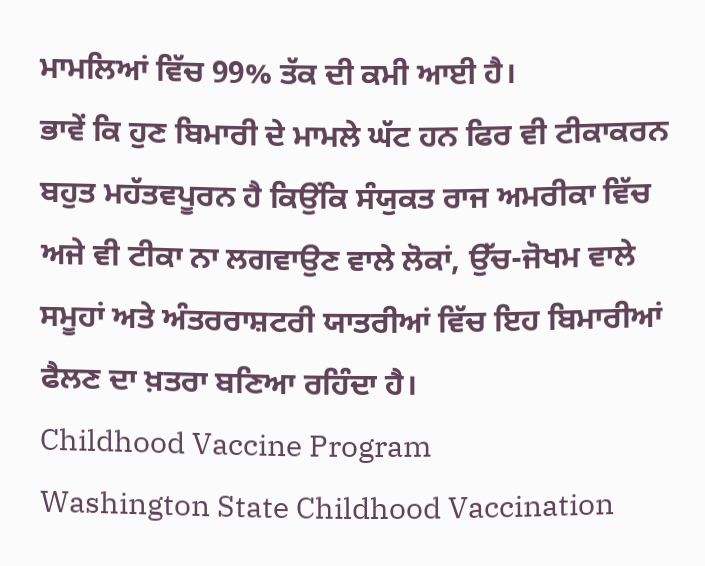ਮਾਮਲਿਆਂ ਵਿੱਚ 99% ਤੱਕ ਦੀ ਕਮੀ ਆਈ ਹੈ।
ਭਾਵੇਂ ਕਿ ਹੁਣ ਬਿਮਾਰੀ ਦੇ ਮਾਮਲੇ ਘੱਟ ਹਨ ਫਿਰ ਵੀ ਟੀਕਾਕਰਨ ਬਹੁਤ ਮਹੱਤਵਪੂਰਨ ਹੈ ਕਿਉਂਕਿ ਸੰਯੁਕਤ ਰਾਜ ਅਮਰੀਕਾ ਵਿੱਚ ਅਜੇ ਵੀ ਟੀਕਾ ਨਾ ਲਗਵਾਉਣ ਵਾਲੇ ਲੋਕਾਂ, ਉੱਚ-ਜੋਖਮ ਵਾਲੇ ਸਮੂਹਾਂ ਅਤੇ ਅੰਤਰਰਾਸ਼ਟਰੀ ਯਾਤਰੀਆਂ ਵਿੱਚ ਇਹ ਬਿਮਾਰੀਆਂ ਫੈਲਣ ਦਾ ਖ਼ਤਰਾ ਬਣਿਆ ਰਹਿੰਦਾ ਹੈ।
Childhood Vaccine Program
Washington State Childhood Vaccination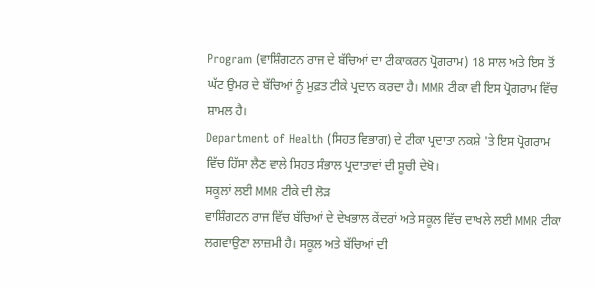Program (ਵਾਸ਼ਿੰਗਟਨ ਰਾਜ ਦੇ ਬੱਚਿਆਂ ਦਾ ਟੀਕਾਕਰਨ ਪ੍ਰੋਗਰਾਮ) 18 ਸਾਲ ਅਤੇ ਇਸ ਤੋਂ ਘੱਟ ਉਮਰ ਦੇ ਬੱਚਿਆਂ ਨੂੰ ਮੁਫ਼ਤ ਟੀਕੇ ਪ੍ਰਦਾਨ ਕਰਦਾ ਹੈ। MMR ਟੀਕਾ ਵੀ ਇਸ ਪ੍ਰੋਗਰਾਮ ਵਿੱਚ ਸ਼ਾਮਲ ਹੈ।
Department of Health (ਸਿਹਤ ਵਿਭਾਗ) ਦੇ ਟੀਕਾ ਪ੍ਰਦਾਤਾ ਨਕਸ਼ੇ 'ਤੇ ਇਸ ਪ੍ਰੋਗਰਾਮ ਵਿੱਚ ਹਿੱਸਾ ਲੈਣ ਵਾਲੇ ਸਿਹਤ ਸੰਭਾਲ ਪ੍ਰਦਾਤਾਵਾਂ ਦੀ ਸੂਚੀ ਦੇਖੋ।
ਸਕੂਲਾਂ ਲਈ MMR ਟੀਕੇ ਦੀ ਲੋੜ
ਵਾਸ਼ਿੰਗਟਨ ਰਾਜ ਵਿੱਚ ਬੱਚਿਆਂ ਦੇ ਦੇਖਭਾਲ ਕੇਂਦਰਾਂ ਅਤੇ ਸਕੂਲ ਵਿੱਚ ਦਾਖਲੇ ਲਈ MMR ਟੀਕਾ ਲਗਵਾਉਣਾ ਲਾਜ਼ਮੀ ਹੈ। ਸਕੂਲ ਅਤੇ ਬੱਚਿਆਂ ਦੀ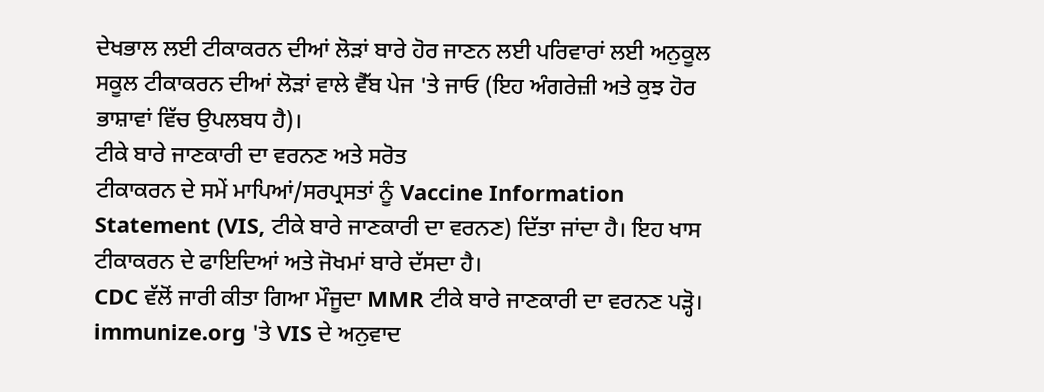ਦੇਖਭਾਲ ਲਈ ਟੀਕਾਕਰਨ ਦੀਆਂ ਲੋੜਾਂ ਬਾਰੇ ਹੋਰ ਜਾਣਨ ਲਈ ਪਰਿਵਾਰਾਂ ਲਈ ਅਨੁਕੂਲ ਸਕੂਲ ਟੀਕਾਕਰਨ ਦੀਆਂ ਲੋੜਾਂ ਵਾਲੇ ਵੈੱਬ ਪੇਜ 'ਤੇ ਜਾਓ (ਇਹ ਅੰਗਰੇਜ਼ੀ ਅਤੇ ਕੁਝ ਹੋਰ ਭਾਸ਼ਾਵਾਂ ਵਿੱਚ ਉਪਲਬਧ ਹੈ)।
ਟੀਕੇ ਬਾਰੇ ਜਾਣਕਾਰੀ ਦਾ ਵਰਨਣ ਅਤੇ ਸਰੋਤ
ਟੀਕਾਕਰਨ ਦੇ ਸਮੇਂ ਮਾਪਿਆਂ/ਸਰਪ੍ਰਸਤਾਂ ਨੂੰ Vaccine Information Statement (VIS, ਟੀਕੇ ਬਾਰੇ ਜਾਣਕਾਰੀ ਦਾ ਵਰਨਣ) ਦਿੱਤਾ ਜਾਂਦਾ ਹੈ। ਇਹ ਖਾਸ ਟੀਕਾਕਰਨ ਦੇ ਫਾਇਦਿਆਂ ਅਤੇ ਜੋਖਮਾਂ ਬਾਰੇ ਦੱਸਦਾ ਹੈ।
CDC ਵੱਲੋਂ ਜਾਰੀ ਕੀਤਾ ਗਿਆ ਮੌਜੂਦਾ MMR ਟੀਕੇ ਬਾਰੇ ਜਾਣਕਾਰੀ ਦਾ ਵਰਨਣ ਪੜ੍ਹੋ।
immunize.org 'ਤੇ VIS ਦੇ ਅਨੁਵਾਦ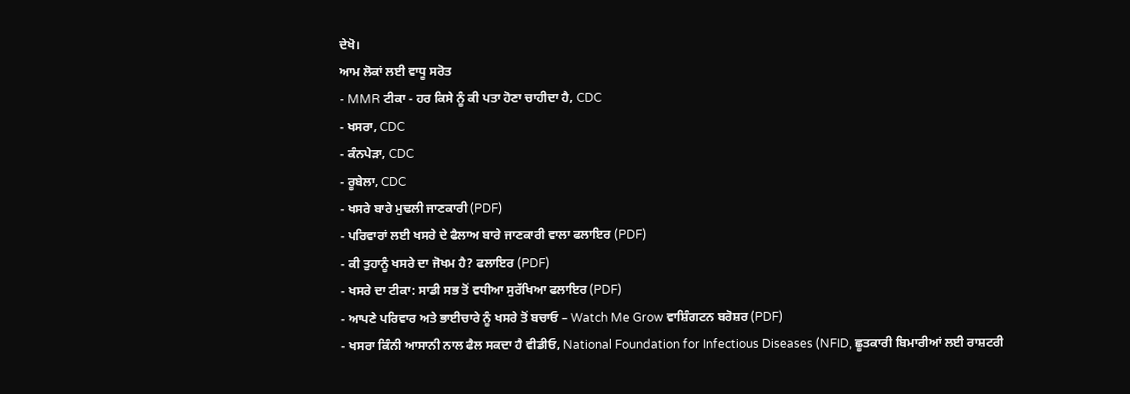ਦੇਖੋ।
ਆਮ ਲੋਕਾਂ ਲਈ ਵਾਧੂ ਸਰੋਤ
- MMR ਟੀਕਾ - ਹਰ ਕਿਸੇ ਨੂੰ ਕੀ ਪਤਾ ਹੋਣਾ ਚਾਹੀਦਾ ਹੈ, CDC
- ਖਸਰਾ, CDC
- ਕੰਨਪੇੜਾ, CDC
- ਰੂਬੇਲਾ, CDC
- ਖਸਰੇ ਬਾਰੇ ਮੁਢਲੀ ਜਾਣਕਾਰੀ (PDF)
- ਪਰਿਵਾਰਾਂ ਲਈ ਖਸਰੇ ਦੇ ਫੈਲਾਅ ਬਾਰੇ ਜਾਣਕਾਰੀ ਵਾਲਾ ਫਲਾਇਰ (PDF)
- ਕੀ ਤੁਹਾਨੂੰ ਖਸਰੇ ਦਾ ਜੋਖਮ ਹੈ? ਫਲਾਇਰ (PDF)
- ਖਸਰੇ ਦਾ ਟੀਕਾ: ਸਾਡੀ ਸਭ ਤੋਂ ਵਧੀਆ ਸੁਰੱਖਿਆ ਫਲਾਇਰ (PDF)
- ਆਪਣੇ ਪਰਿਵਾਰ ਅਤੇ ਭਾਈਚਾਰੇ ਨੂੰ ਖਸਰੇ ਤੋਂ ਬਚਾਓ – Watch Me Grow ਵਾਸ਼ਿੰਗਟਨ ਬਰੋਸ਼ਰ (PDF)
- ਖਸਰਾ ਕਿੰਨੀ ਆਸਾਨੀ ਨਾਲ ਫੈਲ ਸਕਦਾ ਹੈ ਵੀਡੀਓ, National Foundation for Infectious Diseases (NFID, ਛੂਤਕਾਰੀ ਬਿਮਾਰੀਆਂ ਲਈ ਰਾਸ਼ਟਰੀ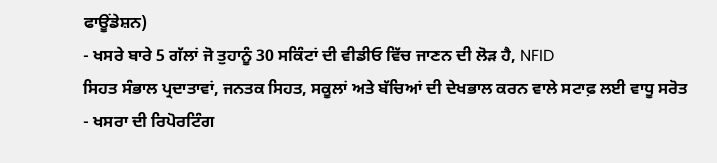ਫਾਊਂਡੇਸ਼ਨ)
- ਖਸਰੇ ਬਾਰੇ 5 ਗੱਲਾਂ ਜੋ ਤੁਹਾਨੂੰ 30 ਸਕਿੰਟਾਂ ਦੀ ਵੀਡੀਓ ਵਿੱਚ ਜਾਣਨ ਦੀ ਲੋੜ ਹੈ, NFID
ਸਿਹਤ ਸੰਭਾਲ ਪ੍ਰਦਾਤਾਵਾਂ, ਜਨਤਕ ਸਿਹਤ, ਸਕੂਲਾਂ ਅਤੇ ਬੱਚਿਆਂ ਦੀ ਦੇਖਭਾਲ ਕਰਨ ਵਾਲੇ ਸਟਾਫ਼ ਲਈ ਵਾਧੂ ਸਰੋਤ
- ਖਸਰਾ ਦੀ ਰਿਪੋਰਟਿੰਗ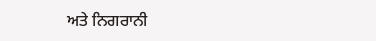ਅਤੇ ਨਿਗਰਾਨੀ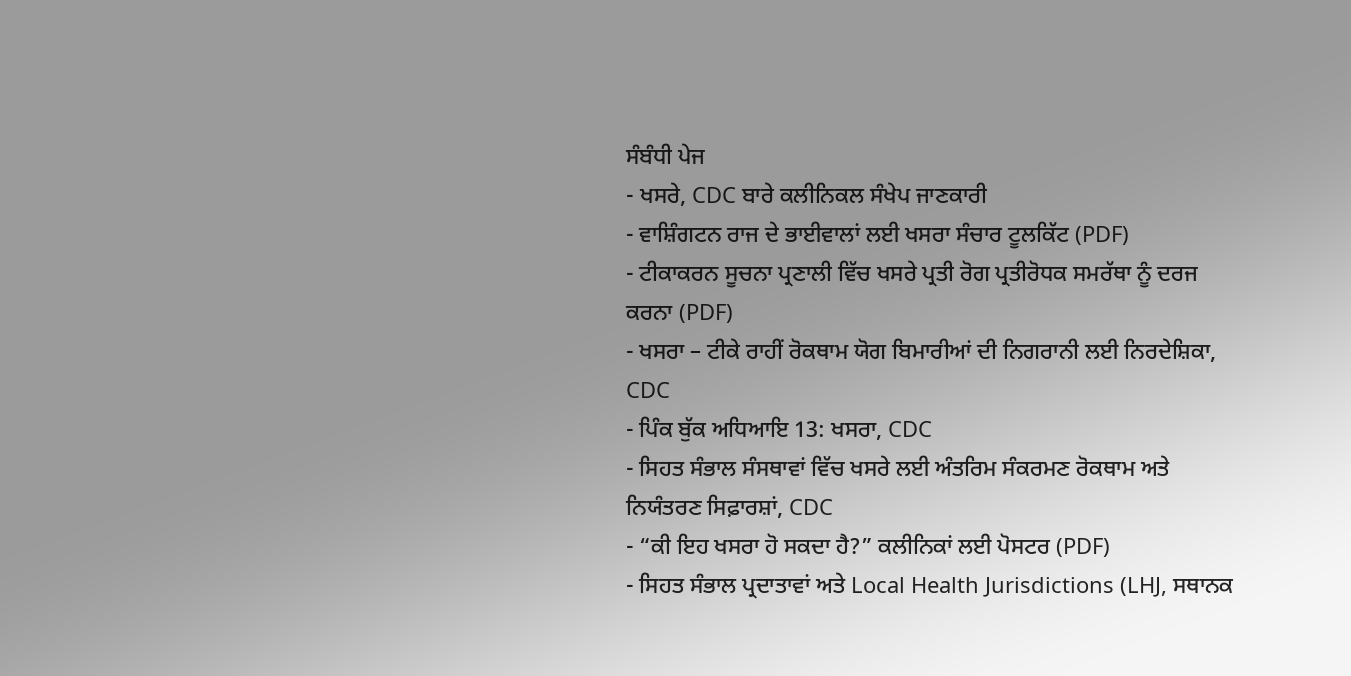ਸੰਬੰਧੀ ਪੇਜ
- ਖਸਰੇ, CDC ਬਾਰੇ ਕਲੀਨਿਕਲ ਸੰਖੇਪ ਜਾਣਕਾਰੀ
- ਵਾਸ਼ਿੰਗਟਨ ਰਾਜ ਦੇ ਭਾਈਵਾਲਾਂ ਲਈ ਖਸਰਾ ਸੰਚਾਰ ਟੂਲਕਿੱਟ (PDF)
- ਟੀਕਾਕਰਨ ਸੂਚਨਾ ਪ੍ਰਣਾਲੀ ਵਿੱਚ ਖਸਰੇ ਪ੍ਰਤੀ ਰੋਗ ਪ੍ਰਤੀਰੋਧਕ ਸਮਰੱਥਾ ਨੂੰ ਦਰਜ ਕਰਨਾ (PDF)
- ਖਸਰਾ – ਟੀਕੇ ਰਾਹੀਂ ਰੋਕਥਾਮ ਯੋਗ ਬਿਮਾਰੀਆਂ ਦੀ ਨਿਗਰਾਨੀ ਲਈ ਨਿਰਦੇਸ਼ਿਕਾ, CDC
- ਪਿੰਕ ਬੁੱਕ ਅਧਿਆਇ 13: ਖਸਰਾ, CDC
- ਸਿਹਤ ਸੰਭਾਲ ਸੰਸਥਾਵਾਂ ਵਿੱਚ ਖਸਰੇ ਲਈ ਅੰਤਰਿਮ ਸੰਕਰਮਣ ਰੋਕਥਾਮ ਅਤੇ ਨਿਯੰਤਰਣ ਸਿਫ਼ਾਰਸ਼ਾਂ, CDC
- “ਕੀ ਇਹ ਖਸਰਾ ਹੋ ਸਕਦਾ ਹੈ?” ਕਲੀਨਿਕਾਂ ਲਈ ਪੋਸਟਰ (PDF)
- ਸਿਹਤ ਸੰਭਾਲ ਪ੍ਰਦਾਤਾਵਾਂ ਅਤੇ Local Health Jurisdictions (LHJ, ਸਥਾਨਕ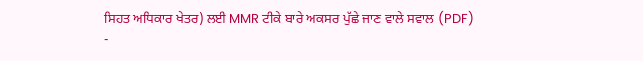ਸਿਹਤ ਅਧਿਕਾਰ ਖੇਤਰ) ਲਈ MMR ਟੀਕੇ ਬਾਰੇ ਅਕਸਰ ਪੁੱਛੇ ਜਾਣ ਵਾਲੇ ਸਵਾਲ (PDF)
-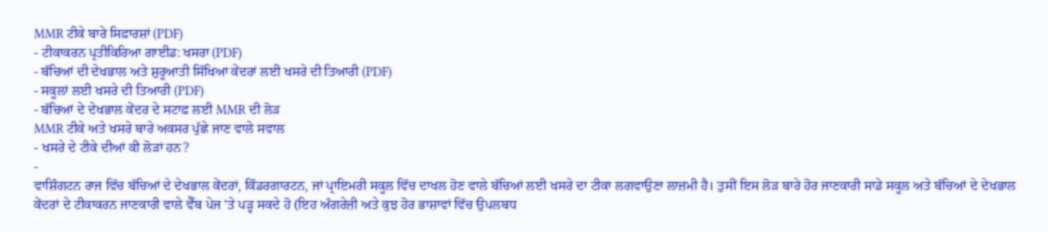MMR ਟੀਕੇ ਬਾਰੇ ਸਿਫ਼ਾਰਸ਼ਾਂ (PDF)
- ਟੀਕਾਕਰਨ ਪ੍ਰਤੀਕਿਰਿਆ ਗਾਈਡ: ਖਸਰਾ (PDF)
- ਬੱਚਿਆਂ ਦੀ ਦੇਖਭਾਲ ਅਤੇ ਸ਼ੁਰੂਆਤੀ ਸਿੱਖਿਆ ਕੇਂਦਰਾਂ ਲਈ ਖਸਰੇ ਦੀ ਤਿਆਰੀ (PDF)
- ਸਕੂਲਾਂ ਲਈ ਖਸਰੇ ਦੀ ਤਿਆਰੀ (PDF)
- ਬੱਚਿਆਂ ਦੇ ਦੇਖਭਾਲ ਕੇਂਦਰ ਦੇ ਸਟਾਫ਼ ਲਈ MMR ਦੀ ਲੋੜ
MMR ਟੀਕੇ ਅਤੇ ਖਸਰੇ ਬਾਰੇ ਅਕਸਰ ਪੁੱਛੇ ਜਾਣ ਵਾਲੇ ਸਵਾਲ
- ਖਸਰੇ ਦੇ ਟੀਕੇ ਦੀਆਂ ਕੀ ਲੋੜਾਂ ਹਨ?
-
ਵਾਸ਼ਿੰਗਟਨ ਰਾਜ ਵਿੱਚ ਬੱਚਿਆਂ ਦੇ ਦੇਖਭਾਲ ਕੇਂਦਰਾਂ, ਕਿੰਡਰਗਾਰਟਨ, ਜਾਂ ਪ੍ਰਾਇਮਰੀ ਸਕੂਲ ਵਿੱਚ ਦਾਖਲ ਹੋਣ ਵਾਲੇ ਬੱਚਿਆਂ ਲਈ ਖਸਰੇ ਦਾ ਟੀਕਾ ਲਗਵਾਉਣਾ ਲਾਜ਼ਮੀ ਹੈ। ਤੁਸੀਂ ਇਸ ਲੋੜ ਬਾਰੇ ਹੋਰ ਜਾਣਕਾਰੀ ਸਾਡੇ ਸਕੂਲ ਅਤੇ ਬੱਚਿਆਂ ਦੇ ਦੇਖਭਾਲ ਕੇਂਦਰਾਂ ਦੇ ਟੀਕਾਕਰਨ ਜਾਣਕਾਰੀ ਵਾਲੇ ਵੈੱਬ ਪੇਜ 'ਤੇ ਪੜ੍ਹ ਸਕਦੇ ਹੋ (ਇਹ ਅੰਗਰੇਜ਼ੀ ਅਤੇ ਕੁਝ ਹੋਰ ਭਾਸ਼ਾਵਾਂ ਵਿੱਚ ਉਪਲਬਧ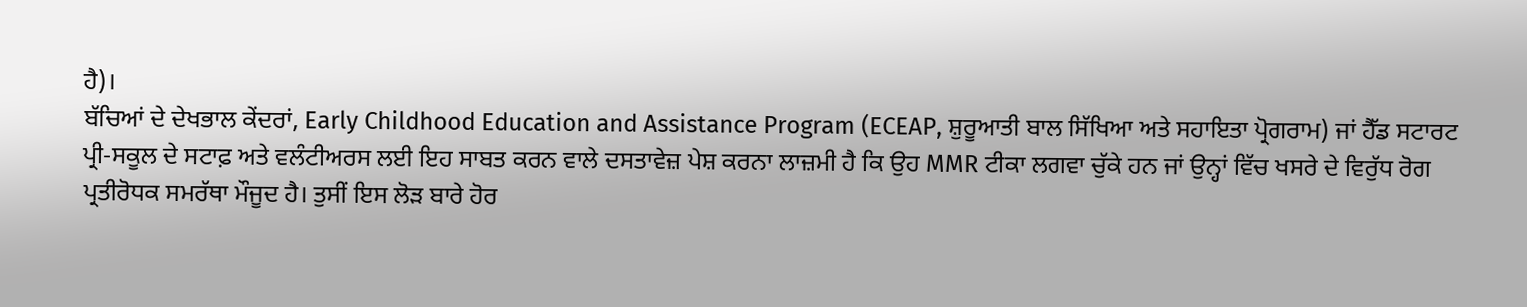ਹੈ)।
ਬੱਚਿਆਂ ਦੇ ਦੇਖਭਾਲ ਕੇਂਦਰਾਂ, Early Childhood Education and Assistance Program (ECEAP, ਸ਼ੁਰੂਆਤੀ ਬਾਲ ਸਿੱਖਿਆ ਅਤੇ ਸਹਾਇਤਾ ਪ੍ਰੋਗਰਾਮ) ਜਾਂ ਹੈੱਡ ਸਟਾਰਟ ਪ੍ਰੀ-ਸਕੂਲ ਦੇ ਸਟਾਫ਼ ਅਤੇ ਵਲੰਟੀਅਰਸ ਲਈ ਇਹ ਸਾਬਤ ਕਰਨ ਵਾਲੇ ਦਸਤਾਵੇਜ਼ ਪੇਸ਼ ਕਰਨਾ ਲਾਜ਼ਮੀ ਹੈ ਕਿ ਉਹ MMR ਟੀਕਾ ਲਗਵਾ ਚੁੱਕੇ ਹਨ ਜਾਂ ਉਨ੍ਹਾਂ ਵਿੱਚ ਖਸਰੇ ਦੇ ਵਿਰੁੱਧ ਰੋਗ ਪ੍ਰਤੀਰੋਧਕ ਸਮਰੱਥਾ ਮੌਜੂਦ ਹੈ। ਤੁਸੀਂ ਇਸ ਲੋੜ ਬਾਰੇ ਹੋਰ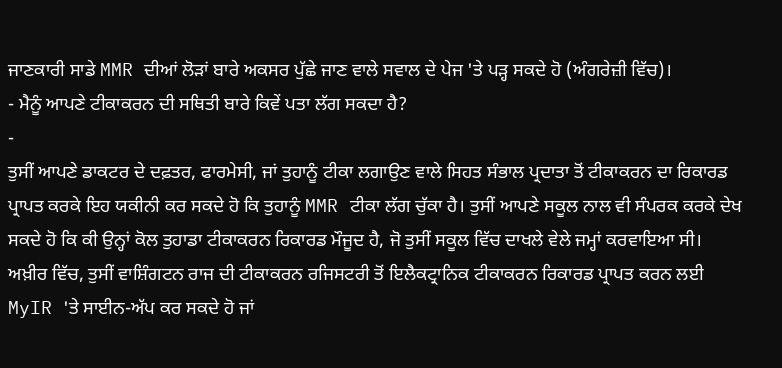ਜਾਣਕਾਰੀ ਸਾਡੇ MMR ਦੀਆਂ ਲੋੜਾਂ ਬਾਰੇ ਅਕਸਰ ਪੁੱਛੇ ਜਾਣ ਵਾਲੇ ਸਵਾਲ ਦੇ ਪੇਜ 'ਤੇ ਪੜ੍ਹ ਸਕਦੇ ਹੋ (ਅੰਗਰੇਜ਼ੀ ਵਿੱਚ)।
- ਮੈਨੂੰ ਆਪਣੇ ਟੀਕਾਕਰਨ ਦੀ ਸਥਿਤੀ ਬਾਰੇ ਕਿਵੇਂ ਪਤਾ ਲੱਗ ਸਕਦਾ ਹੈ?
-
ਤੁਸੀਂ ਆਪਣੇ ਡਾਕਟਰ ਦੇ ਦਫ਼ਤਰ, ਫਾਰਮੇਸੀ, ਜਾਂ ਤੁਹਾਨੂੰ ਟੀਕਾ ਲਗਾਉਣ ਵਾਲੇ ਸਿਹਤ ਸੰਭਾਲ ਪ੍ਰਦਾਤਾ ਤੋਂ ਟੀਕਾਕਰਨ ਦਾ ਰਿਕਾਰਡ ਪ੍ਰਾਪਤ ਕਰਕੇ ਇਹ ਯਕੀਨੀ ਕਰ ਸਕਦੇ ਹੋ ਕਿ ਤੁਹਾਨੂੰ MMR ਟੀਕਾ ਲੱਗ ਚੁੱਕਾ ਹੈ। ਤੁਸੀਂ ਆਪਣੇ ਸਕੂਲ ਨਾਲ ਵੀ ਸੰਪਰਕ ਕਰਕੇ ਦੇਖ ਸਕਦੇ ਹੋ ਕਿ ਕੀ ਉਨ੍ਹਾਂ ਕੋਲ ਤੁਹਾਡਾ ਟੀਕਾਕਰਨ ਰਿਕਾਰਡ ਮੌਜੂਦ ਹੈ, ਜੋ ਤੁਸੀਂ ਸਕੂਲ ਵਿੱਚ ਦਾਖਲੇ ਵੇਲੇ ਜਮ੍ਹਾਂ ਕਰਵਾਇਆ ਸੀ। ਅਖ਼ੀਰ ਵਿੱਚ, ਤੁਸੀਂ ਵਾਸ਼ਿੰਗਟਨ ਰਾਜ ਦੀ ਟੀਕਾਕਰਨ ਰਜਿਸਟਰੀ ਤੋਂ ਇਲੈਕਟ੍ਰਾਨਿਕ ਟੀਕਾਕਰਨ ਰਿਕਾਰਡ ਪ੍ਰਾਪਤ ਕਰਨ ਲਈ MyIR 'ਤੇ ਸਾਈਨ-ਅੱਪ ਕਰ ਸਕਦੇ ਹੋ ਜਾਂ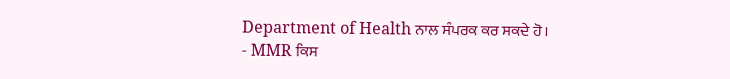Department of Health ਨਾਲ ਸੰਪਰਕ ਕਰ ਸਕਦੇ ਹੋ।
- MMR ਕਿਸ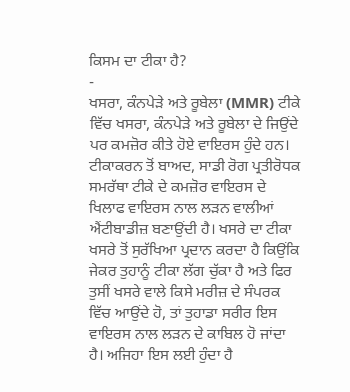ਕਿਸਮ ਦਾ ਟੀਕਾ ਹੈ?
-
ਖਸਰਾ, ਕੰਨਪੇੜੇ ਅਤੇ ਰੂਬੇਲਾ (MMR) ਟੀਕੇ ਵਿੱਚ ਖਸਰਾ, ਕੰਨਪੇੜੇ ਅਤੇ ਰੂਬੇਲਾ ਦੇ ਜਿਉਂਦੇ ਪਰ ਕਮਜ਼ੋਰ ਕੀਤੇ ਹੋਏ ਵਾਇਰਸ ਹੁੰਦੇ ਹਨ। ਟੀਕਾਕਰਨ ਤੋਂ ਬਾਅਦ, ਸਾਡੀ ਰੋਗ ਪ੍ਰਤੀਰੋਧਕ ਸਮਰੱਥਾ ਟੀਕੇ ਦੇ ਕਮਜ਼ੋਰ ਵਾਇਰਸ ਦੇ ਖਿਲਾਫ ਵਾਇਰਸ ਨਾਲ ਲੜਨ ਵਾਲੀਆਂ ਐਂਟੀਬਾਡੀਜ਼ ਬਣਾਉਂਦੀ ਹੈ। ਖਸਰੇ ਦਾ ਟੀਕਾ ਖਸਰੇ ਤੋਂ ਸੁਰੱਖਿਆ ਪ੍ਰਦਾਨ ਕਰਦਾ ਹੈ ਕਿਉਂਕਿ ਜੇਕਰ ਤੁਹਾਨੂੰ ਟੀਕਾ ਲੱਗ ਚੁੱਕਾ ਹੈ ਅਤੇ ਫਿਰ ਤੁਸੀਂ ਖਸਰੇ ਵਾਲੇ ਕਿਸੇ ਮਰੀਜ਼ ਦੇ ਸੰਪਰਕ ਵਿੱਚ ਆਉਂਦੇ ਹੋ, ਤਾਂ ਤੁਹਾਡਾ ਸਰੀਰ ਇਸ ਵਾਇਰਸ ਨਾਲ ਲੜਨ ਦੇ ਕਾਬਿਲ ਹੋ ਜਾਂਦਾ ਹੈ। ਅਜਿਹਾ ਇਸ ਲਈ ਹੁੰਦਾ ਹੈ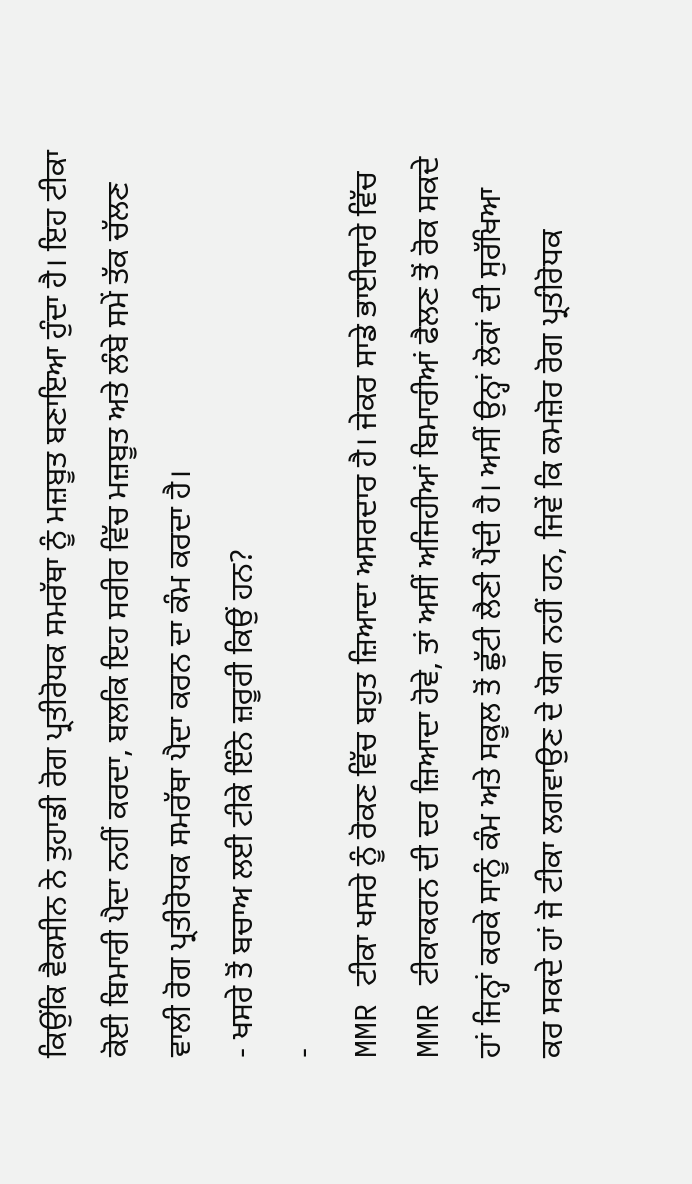ਕਿਉਂਕਿ ਵੈਕਸੀਨ ਨੇ ਤੁਹਾਡੀ ਰੋਗ ਪ੍ਰਤੀਰੋਧਕ ਸਮਰੱਥਾ ਨੂੰ ਮਜ਼ਬੂਤ ਬਣਾਇਆ ਹੁੰਦਾ ਹੈ। ਇਹ ਟੀਕਾ ਕੋਈ ਬਿਮਾਰੀ ਪੈਦਾ ਨਹੀਂ ਕਰਦਾ, ਬਲਕਿ ਇਹ ਸਰੀਰ ਵਿੱਚ ਮਜ਼ਬੂਤ ਅਤੇ ਲੰਬੇ ਸਮੇਂ ਤੱਕ ਚੱਲਣ ਵਾਲੀ ਰੋਗ ਪ੍ਰਤੀਰੋਧਕ ਸਮਰੱਥਾ ਪੈਦਾ ਕਰਨ ਦਾ ਕੰਮ ਕਰਦਾ ਹੈ।
- ਖਸਰੇ ਤੋਂ ਬਚਾਅ ਲਈ ਟੀਕੇ ਇੰਨੇ ਜ਼ਰੂਰੀ ਕਿਉਂ ਹਨ?
-
MMR ਟੀਕਾ ਖਸਰੇ ਨੂੰ ਰੋਕਣ ਵਿੱਚ ਬਹੁਤ ਜ਼ਿਆਦਾ ਅਸਰਦਾਰ ਹੈ। ਜੇਕਰ ਸਾਡੇ ਭਾਈਚਾਰੇ ਵਿੱਚ MMR ਟੀਕਾਕਰਨ ਦੀ ਦਰ ਜ਼ਿਆਦਾ ਹੋਵੇ, ਤਾਂ ਅਸੀਂ ਅਜਿਹੀਆਂ ਬਿਮਾਰੀਆਂ ਫੈਲਣ ਤੋਂ ਰੋਕ ਸਕਦੇ ਹਾਂ ਜਿਨ੍ਹਾਂ ਕਰਕੇ ਸਾਨੂੰ ਕੰਮ ਅਤੇ ਸਕੂਲ ਤੋਂ ਛੁੱਟੀ ਲੈਣੀ ਪੈਂਦੀ ਹੈ। ਅਸੀਂ ਉਨ੍ਹਾਂ ਲੋਕਾਂ ਦੀ ਸੁਰੱਖਿਆ ਕਰ ਸਕਦੇ ਹਾਂ ਜੋ ਟੀਕਾ ਲਗਵਾਉਣ ਦੇ ਯੋਗ ਨਹੀਂ ਹਨ, ਜਿਵੇਂ ਕਿ ਕਮਜ਼ੋਰ ਰੋਗ ਪ੍ਰਤੀਰੋਧਕ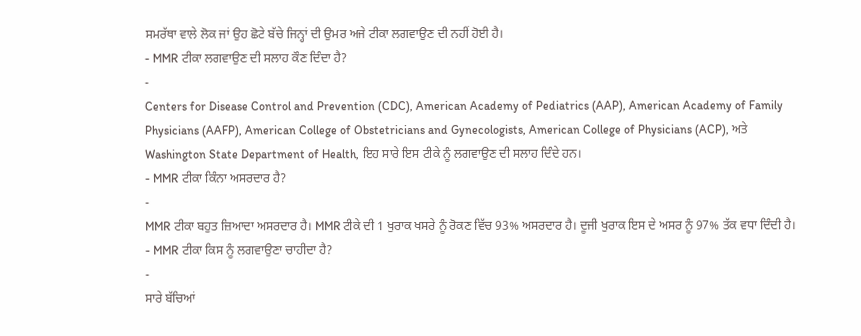ਸਮਰੱਥਾ ਵਾਲੇ ਲੋਕ ਜਾਂ ਉਹ ਛੋਟੇ ਬੱਚੇ ਜਿਨ੍ਹਾਂ ਦੀ ਉਮਰ ਅਜੇ ਟੀਕਾ ਲਗਵਾਉਣ ਦੀ ਨਹੀਂ ਹੋਈ ਹੈ।
- MMR ਟੀਕਾ ਲਗਵਾਉਣ ਦੀ ਸਲਾਹ ਕੌਣ ਦਿੰਦਾ ਹੈ?
-
Centers for Disease Control and Prevention (CDC), American Academy of Pediatrics (AAP), American Academy of Family Physicians (AAFP), American College of Obstetricians and Gynecologists, American College of Physicians (ACP), ਅਤੇ Washington State Department of Health, ਇਹ ਸਾਰੇ ਇਸ ਟੀਕੇ ਨੂੰ ਲਗਵਾਉਣ ਦੀ ਸਲਾਹ ਦਿੰਦੇ ਹਨ।
- MMR ਟੀਕਾ ਕਿੰਨਾ ਅਸਰਦਾਰ ਹੈ?
-
MMR ਟੀਕਾ ਬਹੁਤ ਜ਼ਿਆਦਾ ਅਸਰਦਾਰ ਹੈ। MMR ਟੀਕੇ ਦੀ 1 ਖੁਰਾਕ ਖਸਰੇ ਨੂੰ ਰੋਕਣ ਵਿੱਚ 93% ਅਸਰਦਾਰ ਹੈ। ਦੂਜੀ ਖੁਰਾਕ ਇਸ ਦੇ ਅਸਰ ਨੂੰ 97% ਤੱਕ ਵਧਾ ਦਿੰਦੀ ਹੈ।
- MMR ਟੀਕਾ ਕਿਸ ਨੂੰ ਲਗਵਾਉਣਾ ਚਾਹੀਦਾ ਹੈ?
-
ਸਾਰੇ ਬੱਚਿਆਂ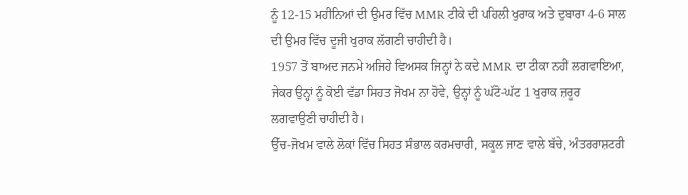ਨੂੰ 12-15 ਮਹੀਨਿਆਂ ਦੀ ਉਮਰ ਵਿੱਚ MMR ਟੀਕੇ ਦੀ ਪਹਿਲੀ ਖੁਰਾਕ ਅਤੇ ਦੁਬਾਰਾ 4-6 ਸਾਲ ਦੀ ਉਮਰ ਵਿੱਚ ਦੂਜੀ ਖੁਰਾਕ ਲੱਗਣੀ ਚਾਹੀਦੀ ਹੈ।
1957 ਤੋਂ ਬਾਅਦ ਜਨਮੇ ਅਜਿਹੇ ਵਿਅਸਕ ਜਿਨ੍ਹਾਂ ਨੇ ਕਦੇ MMR ਦਾ ਟੀਕਾ ਨਹੀਂ ਲਗਵਾਇਆ, ਜੇਕਰ ਉਨ੍ਹਾਂ ਨੂੰ ਕੋਈ ਵੱਡਾ ਸਿਹਤ ਜੋਖਮ ਨਾ ਹੋਵੇ, ਉਨ੍ਹਾਂ ਨੂੰ ਘੱਟੋ-ਘੱਟ 1 ਖੁਰਾਕ ਜ਼ਰੂਰ ਲਗਵਾਉਣੀ ਚਾਹੀਦੀ ਹੈ।
ਉੱਚ-ਜੋਖਮ ਵਾਲੇ ਲੋਕਾਂ ਵਿੱਚ ਸਿਹਤ ਸੰਭਾਲ ਕਰਮਚਾਰੀ, ਸਕੂਲ ਜਾਣ ਵਾਲੇ ਬੱਚੇ, ਅੰਤਰਰਾਸ਼ਟਰੀ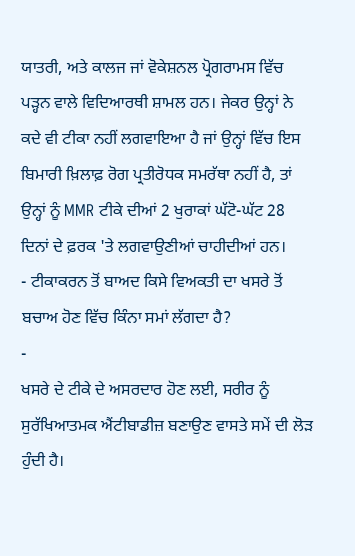ਯਾਤਰੀ, ਅਤੇ ਕਾਲਜ ਜਾਂ ਵੋਕੇਸ਼ਨਲ ਪ੍ਰੋਗਰਾਮਸ ਵਿੱਚ ਪੜ੍ਹਨ ਵਾਲੇ ਵਿਦਿਆਰਥੀ ਸ਼ਾਮਲ ਹਨ। ਜੇਕਰ ਉਨ੍ਹਾਂ ਨੇ ਕਦੇ ਵੀ ਟੀਕਾ ਨਹੀਂ ਲਗਵਾਇਆ ਹੈ ਜਾਂ ਉਨ੍ਹਾਂ ਵਿੱਚ ਇਸ ਬਿਮਾਰੀ ਖ਼ਿਲਾਫ਼ ਰੋਗ ਪ੍ਰਤੀਰੋਧਕ ਸਮਰੱਥਾ ਨਹੀਂ ਹੈ, ਤਾਂ ਉਨ੍ਹਾਂ ਨੂੰ MMR ਟੀਕੇ ਦੀਆਂ 2 ਖੁਰਾਕਾਂ ਘੱਟੋ-ਘੱਟ 28 ਦਿਨਾਂ ਦੇ ਫ਼ਰਕ 'ਤੇ ਲਗਵਾਉਣੀਆਂ ਚਾਹੀਦੀਆਂ ਹਨ।
- ਟੀਕਾਕਰਨ ਤੋਂ ਬਾਅਦ ਕਿਸੇ ਵਿਅਕਤੀ ਦਾ ਖਸਰੇ ਤੋਂ ਬਚਾਅ ਹੋਣ ਵਿੱਚ ਕਿੰਨਾ ਸਮਾਂ ਲੱਗਦਾ ਹੈ?
-
ਖਸਰੇ ਦੇ ਟੀਕੇ ਦੇ ਅਸਰਦਾਰ ਹੋਣ ਲਈ, ਸਰੀਰ ਨੂੰ ਸੁਰੱਖਿਆਤਮਕ ਐਂਟੀਬਾਡੀਜ਼ ਬਣਾਉਣ ਵਾਸਤੇ ਸਮੇਂ ਦੀ ਲੋੜ ਹੁੰਦੀ ਹੈ।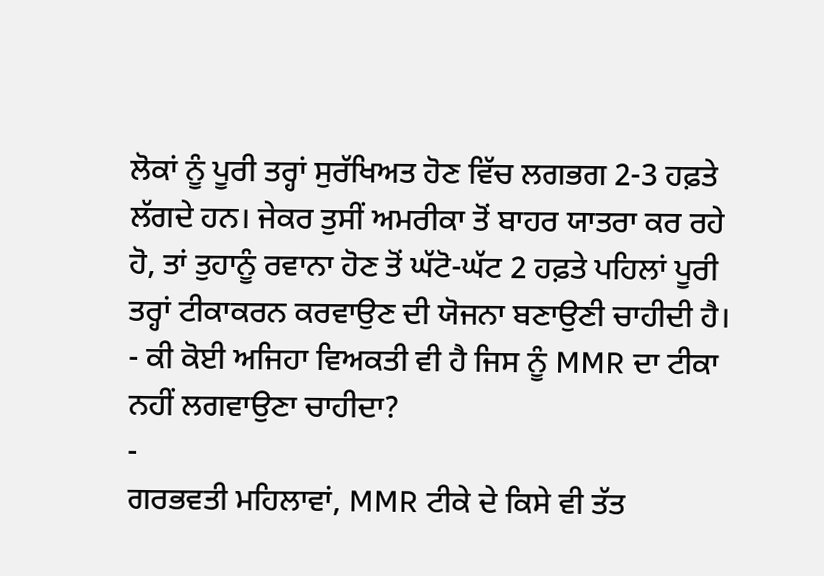ਲੋਕਾਂ ਨੂੰ ਪੂਰੀ ਤਰ੍ਹਾਂ ਸੁਰੱਖਿਅਤ ਹੋਣ ਵਿੱਚ ਲਗਭਗ 2-3 ਹਫ਼ਤੇ ਲੱਗਦੇ ਹਨ। ਜੇਕਰ ਤੁਸੀਂ ਅਮਰੀਕਾ ਤੋਂ ਬਾਹਰ ਯਾਤਰਾ ਕਰ ਰਹੇ ਹੋ, ਤਾਂ ਤੁਹਾਨੂੰ ਰਵਾਨਾ ਹੋਣ ਤੋਂ ਘੱਟੋ-ਘੱਟ 2 ਹਫ਼ਤੇ ਪਹਿਲਾਂ ਪੂਰੀ ਤਰ੍ਹਾਂ ਟੀਕਾਕਰਨ ਕਰਵਾਉਣ ਦੀ ਯੋਜਨਾ ਬਣਾਉਣੀ ਚਾਹੀਦੀ ਹੈ।
- ਕੀ ਕੋਈ ਅਜਿਹਾ ਵਿਅਕਤੀ ਵੀ ਹੈ ਜਿਸ ਨੂੰ MMR ਦਾ ਟੀਕਾ ਨਹੀਂ ਲਗਵਾਉਣਾ ਚਾਹੀਦਾ?
-
ਗਰਭਵਤੀ ਮਹਿਲਾਵਾਂ, MMR ਟੀਕੇ ਦੇ ਕਿਸੇ ਵੀ ਤੱਤ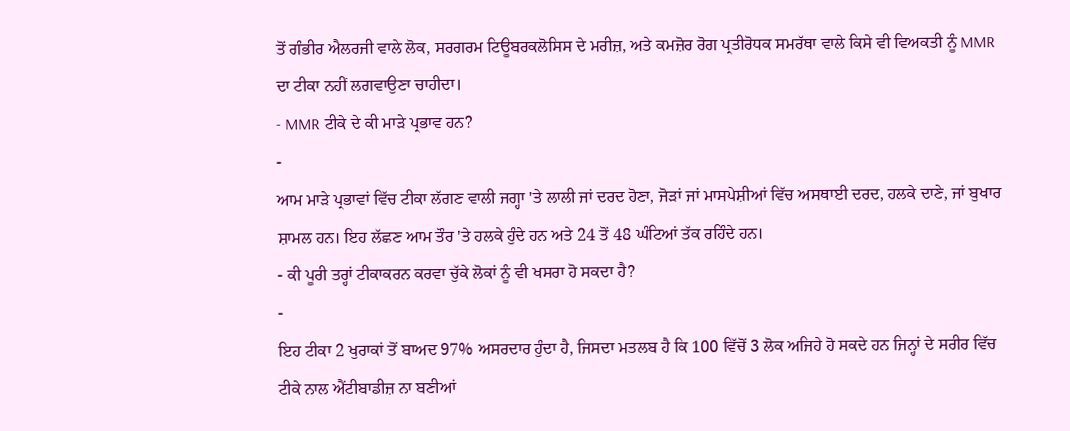ਤੋਂ ਗੰਭੀਰ ਐਲਰਜੀ ਵਾਲੇ ਲੋਕ, ਸਰਗਰਮ ਟਿਊਬਰਕਲੋਸਿਸ ਦੇ ਮਰੀਜ਼, ਅਤੇ ਕਮਜ਼ੋਰ ਰੋਗ ਪ੍ਰਤੀਰੋਧਕ ਸਮਰੱਥਾ ਵਾਲੇ ਕਿਸੇ ਵੀ ਵਿਅਕਤੀ ਨੂੰ MMR ਦਾ ਟੀਕਾ ਨਹੀਂ ਲਗਵਾਉਣਾ ਚਾਹੀਦਾ।
- MMR ਟੀਕੇ ਦੇ ਕੀ ਮਾੜੇ ਪ੍ਰਭਾਵ ਹਨ?
-
ਆਮ ਮਾੜੇ ਪ੍ਰਭਾਵਾਂ ਵਿੱਚ ਟੀਕਾ ਲੱਗਣ ਵਾਲੀ ਜਗ੍ਹਾ 'ਤੇ ਲਾਲੀ ਜਾਂ ਦਰਦ ਹੋਣਾ, ਜੋੜਾਂ ਜਾਂ ਮਾਸਪੇਸ਼ੀਆਂ ਵਿੱਚ ਅਸਥਾਈ ਦਰਦ, ਹਲਕੇ ਦਾਣੇ, ਜਾਂ ਬੁਖਾਰ ਸ਼ਾਮਲ ਹਨ। ਇਹ ਲੱਛਣ ਆਮ ਤੌਰ 'ਤੇ ਹਲਕੇ ਹੁੰਦੇ ਹਨ ਅਤੇ 24 ਤੋਂ 48 ਘੰਟਿਆਂ ਤੱਕ ਰਹਿੰਦੇ ਹਨ।
- ਕੀ ਪੂਰੀ ਤਰ੍ਹਾਂ ਟੀਕਾਕਰਨ ਕਰਵਾ ਚੁੱਕੇ ਲੋਕਾਂ ਨੂੰ ਵੀ ਖਸਰਾ ਹੋ ਸਕਦਾ ਹੈ?
-
ਇਹ ਟੀਕਾ 2 ਖੁਰਾਕਾਂ ਤੋਂ ਬਾਅਦ 97% ਅਸਰਦਾਰ ਹੁੰਦਾ ਹੈ, ਜਿਸਦਾ ਮਤਲਬ ਹੈ ਕਿ 100 ਵਿੱਚੋਂ 3 ਲੋਕ ਅਜਿਹੇ ਹੋ ਸਕਦੇ ਹਨ ਜਿਨ੍ਹਾਂ ਦੇ ਸਰੀਰ ਵਿੱਚ ਟੀਕੇ ਨਾਲ ਐਂਟੀਬਾਡੀਜ਼ ਨਾ ਬਣੀਆਂ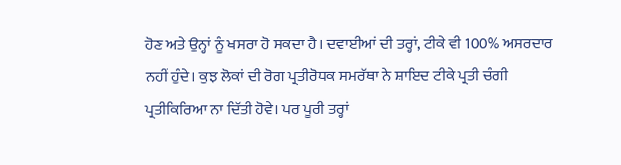ਹੋਣ ਅਤੇ ਉਨ੍ਹਾਂ ਨੂੰ ਖਸਰਾ ਹੋ ਸਕਦਾ ਹੈ। ਦਵਾਈਆਂ ਦੀ ਤਰ੍ਹਾਂ, ਟੀਕੇ ਵੀ 100% ਅਸਰਦਾਰ ਨਹੀਂ ਹੁੰਦੇ। ਕੁਝ ਲੋਕਾਂ ਦੀ ਰੋਗ ਪ੍ਰਤੀਰੋਧਕ ਸਮਰੱਥਾ ਨੇ ਸ਼ਾਇਦ ਟੀਕੇ ਪ੍ਰਤੀ ਚੰਗੀ ਪ੍ਰਤੀਕਿਰਿਆ ਨਾ ਦਿੱਤੀ ਹੋਵੇ। ਪਰ ਪੂਰੀ ਤਰ੍ਹਾਂ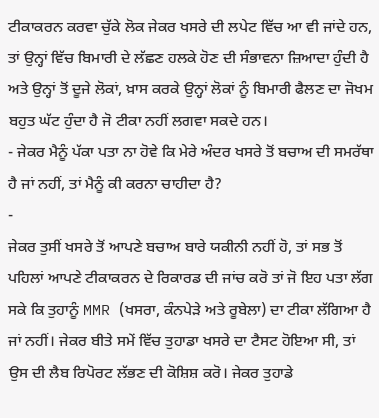ਟੀਕਾਕਰਨ ਕਰਵਾ ਚੁੱਕੇ ਲੋਕ ਜੇਕਰ ਖਸਰੇ ਦੀ ਲਪੇਟ ਵਿੱਚ ਆ ਵੀ ਜਾਂਦੇ ਹਨ, ਤਾਂ ਉਨ੍ਹਾਂ ਵਿੱਚ ਬਿਮਾਰੀ ਦੇ ਲੱਛਣ ਹਲਕੇ ਹੋਣ ਦੀ ਸੰਭਾਵਨਾ ਜ਼ਿਆਦਾ ਹੁੰਦੀ ਹੈ ਅਤੇ ਉਨ੍ਹਾਂ ਤੋਂ ਦੂਜੇ ਲੋਕਾਂ, ਖ਼ਾਸ ਕਰਕੇ ਉਨ੍ਹਾਂ ਲੋਕਾਂ ਨੂੰ ਬਿਮਾਰੀ ਫੈਲਣ ਦਾ ਜੋਖਮ ਬਹੁਤ ਘੱਟ ਹੁੰਦਾ ਹੈ ਜੋ ਟੀਕਾ ਨਹੀਂ ਲਗਵਾ ਸਕਦੇ ਹਨ।
- ਜੇਕਰ ਮੈਨੂੰ ਪੱਕਾ ਪਤਾ ਨਾ ਹੋਵੇ ਕਿ ਮੇਰੇ ਅੰਦਰ ਖਸਰੇ ਤੋਂ ਬਚਾਅ ਦੀ ਸਮਰੱਥਾ ਹੈ ਜਾਂ ਨਹੀਂ, ਤਾਂ ਮੈਨੂੰ ਕੀ ਕਰਨਾ ਚਾਹੀਦਾ ਹੈ?
-
ਜੇਕਰ ਤੁਸੀਂ ਖਸਰੇ ਤੋਂ ਆਪਣੇ ਬਚਾਅ ਬਾਰੇ ਯਕੀਨੀ ਨਹੀਂ ਹੋ, ਤਾਂ ਸਭ ਤੋਂ ਪਹਿਲਾਂ ਆਪਣੇ ਟੀਕਾਕਰਨ ਦੇ ਰਿਕਾਰਡ ਦੀ ਜਾਂਚ ਕਰੋ ਤਾਂ ਜੋ ਇਹ ਪਤਾ ਲੱਗ ਸਕੇ ਕਿ ਤੁਹਾਨੂੰ MMR (ਖਸਰਾ, ਕੰਨਪੇੜੇ ਅਤੇ ਰੂਬੇਲਾ) ਦਾ ਟੀਕਾ ਲੱਗਿਆ ਹੈ ਜਾਂ ਨਹੀਂ। ਜੇਕਰ ਬੀਤੇ ਸਮੇਂ ਵਿੱਚ ਤੁਹਾਡਾ ਖਸਰੇ ਦਾ ਟੈਸਟ ਹੋਇਆ ਸੀ, ਤਾਂ ਉਸ ਦੀ ਲੈਬ ਰਿਪੋਰਟ ਲੱਭਣ ਦੀ ਕੋਸ਼ਿਸ਼ ਕਰੋ। ਜੇਕਰ ਤੁਹਾਡੇ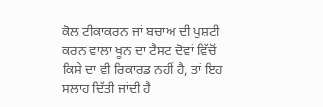ਕੋਲ ਟੀਕਾਕਰਨ ਜਾਂ ਬਚਾਅ ਦੀ ਪੁਸ਼ਟੀ ਕਰਨ ਵਾਲਾ ਖੂਨ ਦਾ ਟੈਸਟ ਦੋਵਾਂ ਵਿੱਚੋਂ ਕਿਸੇ ਦਾ ਵੀ ਰਿਕਾਰਡ ਨਹੀਂ ਹੈ, ਤਾਂ ਇਹ ਸਲਾਹ ਦਿੱਤੀ ਜਾਂਦੀ ਹੈ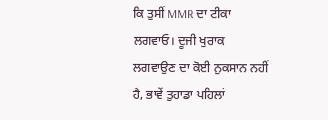ਕਿ ਤੁਸੀਂ MMR ਦਾ ਟੀਕਾ ਲਗਵਾਓ। ਦੂਜੀ ਖੁਰਾਕ ਲਗਵਾਉਣ ਦਾ ਕੋਈ ਨੁਕਸਾਨ ਨਹੀਂ ਹੈ, ਭਾਵੇਂ ਤੁਹਾਡਾ ਪਹਿਲਾਂ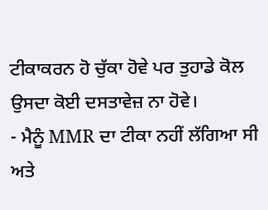ਟੀਕਾਕਰਨ ਹੋ ਚੁੱਕਾ ਹੋਵੇ ਪਰ ਤੁਹਾਡੇ ਕੋਲ ਉਸਦਾ ਕੋਈ ਦਸਤਾਵੇਜ਼ ਨਾ ਹੋਵੇ।
- ਮੈਨੂੰ MMR ਦਾ ਟੀਕਾ ਨਹੀਂ ਲੱਗਿਆ ਸੀ ਅਤੇ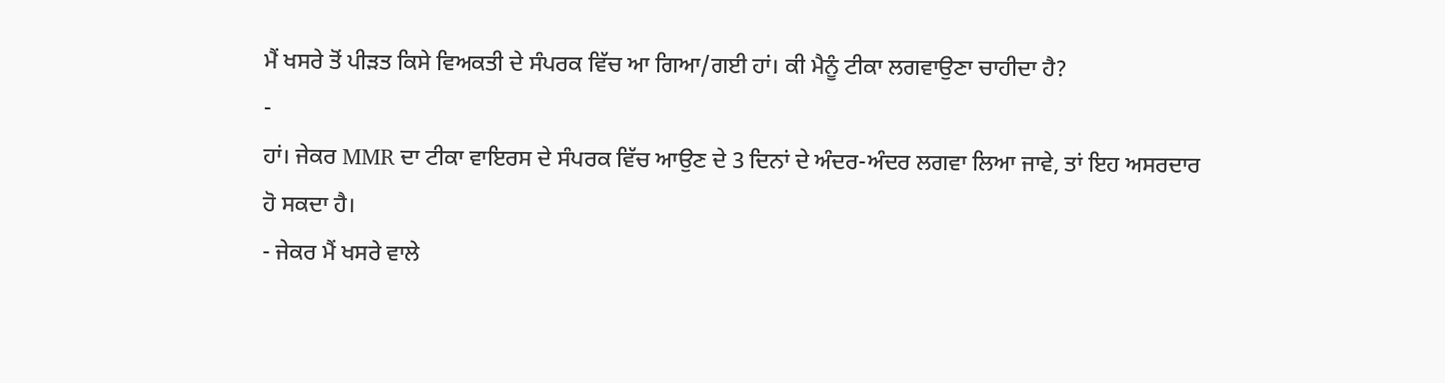ਮੈਂ ਖਸਰੇ ਤੋਂ ਪੀੜਤ ਕਿਸੇ ਵਿਅਕਤੀ ਦੇ ਸੰਪਰਕ ਵਿੱਚ ਆ ਗਿਆ/ਗਈ ਹਾਂ। ਕੀ ਮੈਨੂੰ ਟੀਕਾ ਲਗਵਾਉਣਾ ਚਾਹੀਦਾ ਹੈ?
-
ਹਾਂ। ਜੇਕਰ MMR ਦਾ ਟੀਕਾ ਵਾਇਰਸ ਦੇ ਸੰਪਰਕ ਵਿੱਚ ਆਉਣ ਦੇ 3 ਦਿਨਾਂ ਦੇ ਅੰਦਰ-ਅੰਦਰ ਲਗਵਾ ਲਿਆ ਜਾਵੇ, ਤਾਂ ਇਹ ਅਸਰਦਾਰ ਹੋ ਸਕਦਾ ਹੈ।
- ਜੇਕਰ ਮੈਂ ਖਸਰੇ ਵਾਲੇ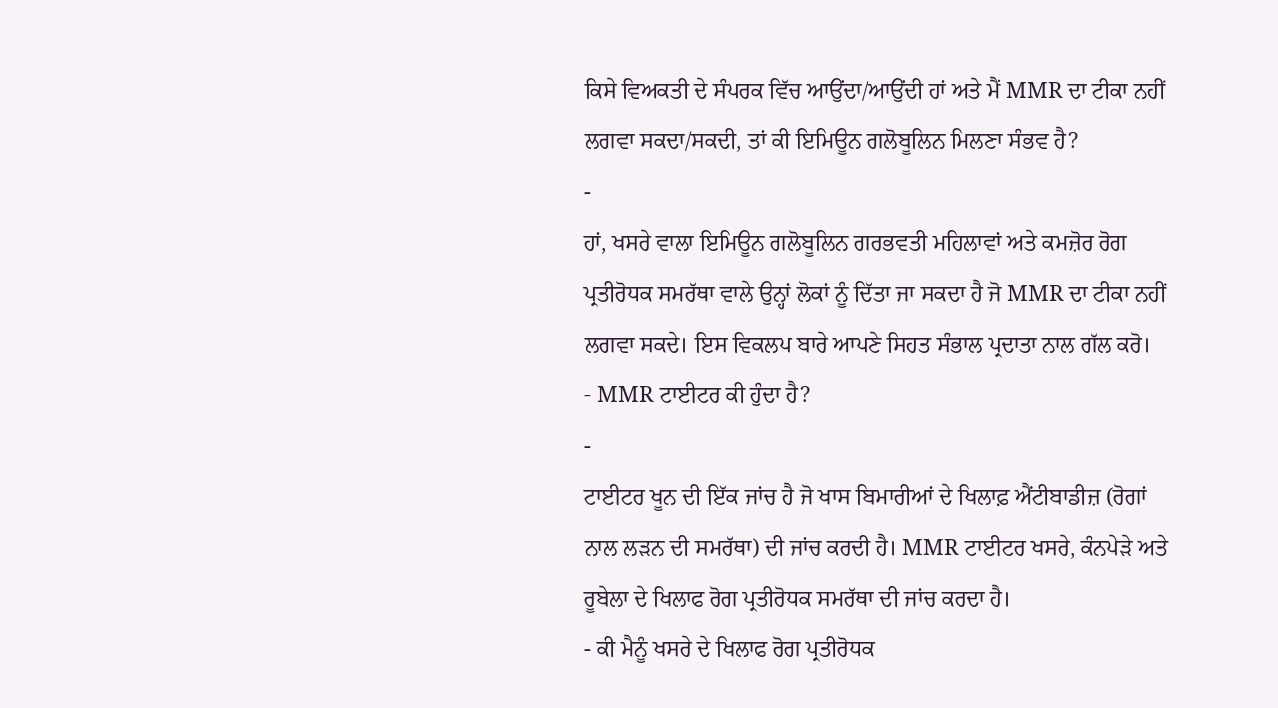ਕਿਸੇ ਵਿਅਕਤੀ ਦੇ ਸੰਪਰਕ ਵਿੱਚ ਆਉਂਦਾ/ਆਉਂਦੀ ਹਾਂ ਅਤੇ ਮੈਂ MMR ਦਾ ਟੀਕਾ ਨਹੀਂ ਲਗਵਾ ਸਕਦਾ/ਸਕਦੀ, ਤਾਂ ਕੀ ਇਮਿਊਨ ਗਲੋਬੂਲਿਨ ਮਿਲਣਾ ਸੰਭਵ ਹੈ?
-
ਹਾਂ, ਖਸਰੇ ਵਾਲਾ ਇਮਿਊਨ ਗਲੋਬੂਲਿਨ ਗਰਭਵਤੀ ਮਹਿਲਾਵਾਂ ਅਤੇ ਕਮਜ਼ੋਰ ਰੋਗ ਪ੍ਰਤੀਰੋਧਕ ਸਮਰੱਥਾ ਵਾਲੇ ਉਨ੍ਹਾਂ ਲੋਕਾਂ ਨੂੰ ਦਿੱਤਾ ਜਾ ਸਕਦਾ ਹੈ ਜੋ MMR ਦਾ ਟੀਕਾ ਨਹੀਂ ਲਗਵਾ ਸਕਦੇ। ਇਸ ਵਿਕਲਪ ਬਾਰੇ ਆਪਣੇ ਸਿਹਤ ਸੰਭਾਲ ਪ੍ਰਦਾਤਾ ਨਾਲ ਗੱਲ ਕਰੋ।
- MMR ਟਾਈਟਰ ਕੀ ਹੁੰਦਾ ਹੈ?
-
ਟਾਈਟਰ ਖੂਨ ਦੀ ਇੱਕ ਜਾਂਚ ਹੈ ਜੋ ਖਾਸ ਬਿਮਾਰੀਆਂ ਦੇ ਖਿਲਾਫ਼ ਐਂਟੀਬਾਡੀਜ਼ (ਰੋਗਾਂ ਨਾਲ ਲੜਨ ਦੀ ਸਮਰੱਥਾ) ਦੀ ਜਾਂਚ ਕਰਦੀ ਹੈ। MMR ਟਾਈਟਰ ਖਸਰੇ, ਕੰਨਪੇੜੇ ਅਤੇ ਰੂਬੇਲਾ ਦੇ ਖਿਲਾਫ ਰੋਗ ਪ੍ਰਤੀਰੋਧਕ ਸਮਰੱਥਾ ਦੀ ਜਾਂਚ ਕਰਦਾ ਹੈ।
- ਕੀ ਮੈਨੂੰ ਖਸਰੇ ਦੇ ਖਿਲਾਫ ਰੋਗ ਪ੍ਰਤੀਰੋਧਕ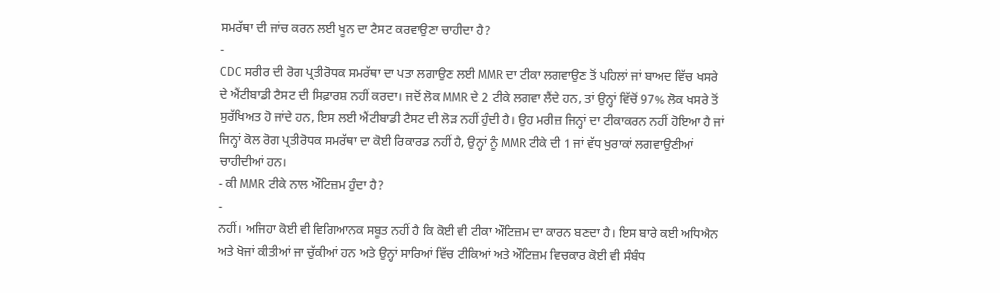ਸਮਰੱਥਾ ਦੀ ਜਾਂਚ ਕਰਨ ਲਈ ਖੂਨ ਦਾ ਟੈਸਟ ਕਰਵਾਉਣਾ ਚਾਹੀਦਾ ਹੈ?
-
CDC ਸਰੀਰ ਦੀ ਰੋਗ ਪ੍ਰਤੀਰੋਧਕ ਸਮਰੱਥਾ ਦਾ ਪਤਾ ਲਗਾਉਣ ਲਈ MMR ਦਾ ਟੀਕਾ ਲਗਵਾਉਣ ਤੋਂ ਪਹਿਲਾਂ ਜਾਂ ਬਾਅਦ ਵਿੱਚ ਖਸਰੇ ਦੇ ਐਂਟੀਬਾਡੀ ਟੈਸਟ ਦੀ ਸਿਫ਼ਾਰਸ਼ ਨਹੀਂ ਕਰਦਾ। ਜਦੋਂ ਲੋਕ MMR ਦੇ 2 ਟੀਕੇ ਲਗਵਾ ਲੈਂਦੇ ਹਨ, ਤਾਂ ਉਨ੍ਹਾਂ ਵਿੱਚੋਂ 97% ਲੋਕ ਖਸਰੇ ਤੋਂ ਸੁਰੱਖਿਅਤ ਹੋ ਜਾਂਦੇ ਹਨ, ਇਸ ਲਈ ਐਂਟੀਬਾਡੀ ਟੈਸਟ ਦੀ ਲੋੜ ਨਹੀਂ ਹੁੰਦੀ ਹੈ। ਉਹ ਮਰੀਜ਼ ਜਿਨ੍ਹਾਂ ਦਾ ਟੀਕਾਕਰਨ ਨਹੀਂ ਹੋਇਆ ਹੈ ਜਾਂ ਜਿਨ੍ਹਾਂ ਕੋਲ ਰੋਗ ਪ੍ਰਤੀਰੋਧਕ ਸਮਰੱਥਾ ਦਾ ਕੋਈ ਰਿਕਾਰਡ ਨਹੀਂ ਹੈ, ਉਨ੍ਹਾਂ ਨੂੰ MMR ਟੀਕੇ ਦੀ 1 ਜਾਂ ਵੱਧ ਖੁਰਾਕਾਂ ਲਗਵਾਉਣੀਆਂ ਚਾਹੀਦੀਆਂ ਹਨ।
- ਕੀ MMR ਟੀਕੇ ਨਾਲ ਔਟਿਜ਼ਮ ਹੁੰਦਾ ਹੈ?
-
ਨਹੀਂ। ਅਜਿਹਾ ਕੋਈ ਵੀ ਵਿਗਿਆਨਕ ਸਬੂਤ ਨਹੀਂ ਹੈ ਕਿ ਕੋਈ ਵੀ ਟੀਕਾ ਔਟਿਜ਼ਮ ਦਾ ਕਾਰਨ ਬਣਦਾ ਹੈ। ਇਸ ਬਾਰੇ ਕਈ ਅਧਿਐਨ ਅਤੇ ਖੋਜਾਂ ਕੀਤੀਆਂ ਜਾ ਚੁੱਕੀਆਂ ਹਨ ਅਤੇ ਉਨ੍ਹਾਂ ਸਾਰਿਆਂ ਵਿੱਚ ਟੀਕਿਆਂ ਅਤੇ ਔਟਿਜ਼ਮ ਵਿਚਕਾਰ ਕੋਈ ਵੀ ਸੰਬੰਧ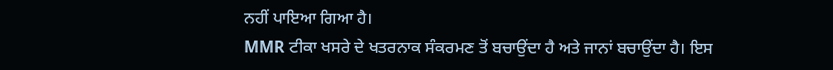ਨਹੀਂ ਪਾਇਆ ਗਿਆ ਹੈ।
MMR ਟੀਕਾ ਖਸਰੇ ਦੇ ਖਤਰਨਾਕ ਸੰਕਰਮਣ ਤੋਂ ਬਚਾਉਂਦਾ ਹੈ ਅਤੇ ਜਾਨਾਂ ਬਚਾਉਂਦਾ ਹੈ। ਇਸ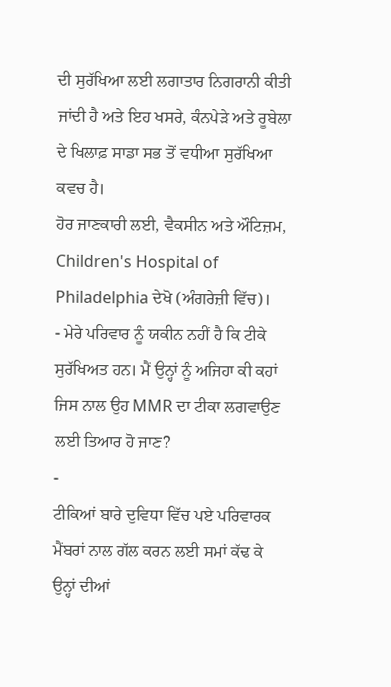ਦੀ ਸੁਰੱਖਿਆ ਲਈ ਲਗਾਤਾਰ ਨਿਗਰਾਨੀ ਕੀਤੀ ਜਾਂਦੀ ਹੈ ਅਤੇ ਇਹ ਖਸਰੇ, ਕੰਨਪੇੜੇ ਅਤੇ ਰੂਬੇਲਾ ਦੇ ਖਿਲਾਫ਼ ਸਾਡਾ ਸਭ ਤੋਂ ਵਧੀਆ ਸੁਰੱਖਿਆ ਕਵਚ ਹੈ।
ਹੋਰ ਜਾਣਕਾਰੀ ਲਈ, ਵੈਕਸੀਨ ਅਤੇ ਔਟਿਜ਼ਮ, Children's Hospital of Philadelphia ਦੇਖੋ (ਅੰਗਰੇਜ਼ੀ ਵਿੱਚ)।
- ਮੇਰੇ ਪਰਿਵਾਰ ਨੂੰ ਯਕੀਨ ਨਹੀਂ ਹੈ ਕਿ ਟੀਕੇ ਸੁਰੱਖਿਅਤ ਹਨ। ਮੈਂ ਉਨ੍ਹਾਂ ਨੂੰ ਅਜਿਹਾ ਕੀ ਕਹਾਂ ਜਿਸ ਨਾਲ ਉਹ MMR ਦਾ ਟੀਕਾ ਲਗਵਾਉਣ ਲਈ ਤਿਆਰ ਹੋ ਜਾਣ?
-
ਟੀਕਿਆਂ ਬਾਰੇ ਦੁਵਿਧਾ ਵਿੱਚ ਪਏ ਪਰਿਵਾਰਕ ਮੈਂਬਰਾਂ ਨਾਲ ਗੱਲ ਕਰਨ ਲਈ ਸਮਾਂ ਕੱਢ ਕੇ ਉਨ੍ਹਾਂ ਦੀਆਂ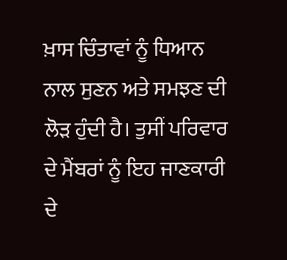ਖ਼ਾਸ ਚਿੰਤਾਵਾਂ ਨੂੰ ਧਿਆਨ ਨਾਲ ਸੁਣਨ ਅਤੇ ਸਮਝਣ ਦੀ ਲੋੜ ਹੁੰਦੀ ਹੈ। ਤੁਸੀਂ ਪਰਿਵਾਰ ਦੇ ਮੈਂਬਰਾਂ ਨੂੰ ਇਹ ਜਾਣਕਾਰੀ ਦੇ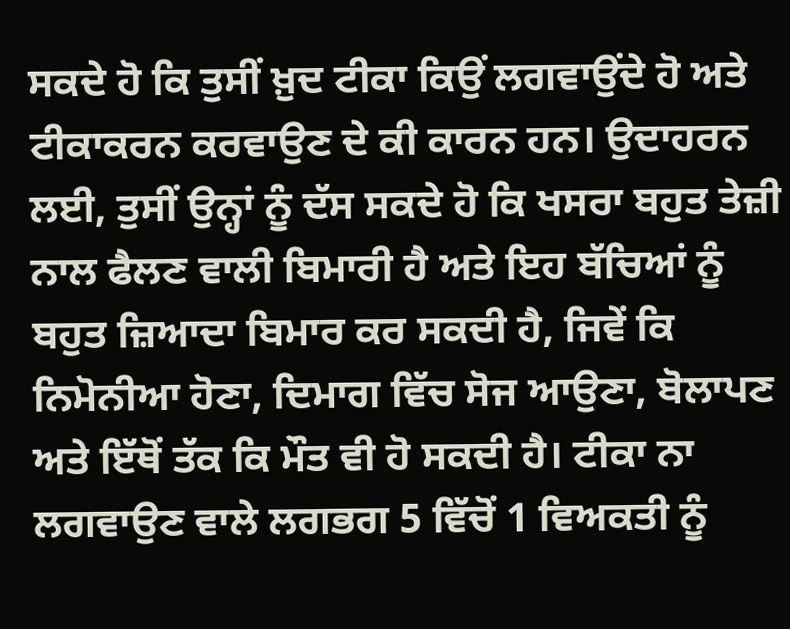ਸਕਦੇ ਹੋ ਕਿ ਤੁਸੀਂ ਖ਼ੁਦ ਟੀਕਾ ਕਿਉਂ ਲਗਵਾਉਂਦੇ ਹੋ ਅਤੇ ਟੀਕਾਕਰਨ ਕਰਵਾਉਣ ਦੇ ਕੀ ਕਾਰਨ ਹਨ। ਉਦਾਹਰਨ ਲਈ, ਤੁਸੀਂ ਉਨ੍ਹਾਂ ਨੂੰ ਦੱਸ ਸਕਦੇ ਹੋ ਕਿ ਖਸਰਾ ਬਹੁਤ ਤੇਜ਼ੀ ਨਾਲ ਫੈਲਣ ਵਾਲੀ ਬਿਮਾਰੀ ਹੈ ਅਤੇ ਇਹ ਬੱਚਿਆਂ ਨੂੰ ਬਹੁਤ ਜ਼ਿਆਦਾ ਬਿਮਾਰ ਕਰ ਸਕਦੀ ਹੈ, ਜਿਵੇਂ ਕਿ ਨਿਮੋਨੀਆ ਹੋਣਾ, ਦਿਮਾਗ ਵਿੱਚ ਸੋਜ ਆਉਣਾ, ਬੋਲਾਪਣ ਅਤੇ ਇੱਥੋਂ ਤੱਕ ਕਿ ਮੌਤ ਵੀ ਹੋ ਸਕਦੀ ਹੈ। ਟੀਕਾ ਨਾ ਲਗਵਾਉਣ ਵਾਲੇ ਲਗਭਗ 5 ਵਿੱਚੋਂ 1 ਵਿਅਕਤੀ ਨੂੰ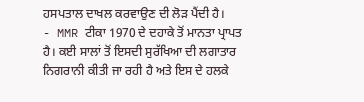ਹਸਪਤਾਲ ਦਾਖਲ ਕਰਵਾਉਣ ਦੀ ਲੋੜ ਪੈਂਦੀ ਹੈ।
- MMR ਟੀਕਾ 1970 ਦੇ ਦਹਾਕੇ ਤੋਂ ਮਾਨਤਾ ਪ੍ਰਾਪਤ ਹੈ। ਕਈ ਸਾਲਾਂ ਤੋਂ ਇਸਦੀ ਸੁਰੱਖਿਆ ਦੀ ਲਗਾਤਾਰ ਨਿਗਰਾਨੀ ਕੀਤੀ ਜਾ ਰਹੀ ਹੈ ਅਤੇ ਇਸ ਦੇ ਹਲਕੇ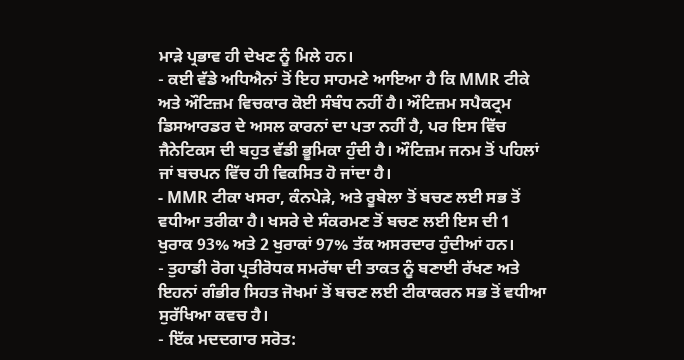ਮਾੜੇ ਪ੍ਰਭਾਵ ਹੀ ਦੇਖਣ ਨੂੰ ਮਿਲੇ ਹਨ।
- ਕਈ ਵੱਡੇ ਅਧਿਐਨਾਂ ਤੋਂ ਇਹ ਸਾਹਮਣੇ ਆਇਆ ਹੈ ਕਿ MMR ਟੀਕੇ ਅਤੇ ਔਟਿਜ਼ਮ ਵਿਚਕਾਰ ਕੋਈ ਸੰਬੰਧ ਨਹੀਂ ਹੈ। ਔਟਿਜ਼ਮ ਸਪੈਕਟ੍ਰਮ ਡਿਸਆਰਡਰ ਦੇ ਅਸਲ ਕਾਰਨਾਂ ਦਾ ਪਤਾ ਨਹੀਂ ਹੈ, ਪਰ ਇਸ ਵਿੱਚ ਜੈਨੇਟਿਕਸ ਦੀ ਬਹੁਤ ਵੱਡੀ ਭੂਮਿਕਾ ਹੁੰਦੀ ਹੈ। ਔਟਿਜ਼ਮ ਜਨਮ ਤੋਂ ਪਹਿਲਾਂ ਜਾਂ ਬਚਪਨ ਵਿੱਚ ਹੀ ਵਿਕਸਿਤ ਹੋ ਜਾਂਦਾ ਹੈ।
- MMR ਟੀਕਾ ਖਸਰਾ, ਕੰਨਪੇੜੇ, ਅਤੇ ਰੂਬੇਲਾ ਤੋਂ ਬਚਣ ਲਈ ਸਭ ਤੋਂ ਵਧੀਆ ਤਰੀਕਾ ਹੈ। ਖਸਰੇ ਦੇ ਸੰਕਰਮਣ ਤੋਂ ਬਚਣ ਲਈ ਇਸ ਦੀ 1 ਖੁਰਾਕ 93% ਅਤੇ 2 ਖੁਰਾਕਾਂ 97% ਤੱਕ ਅਸਰਦਾਰ ਹੁੰਦੀਆਂ ਹਨ।
- ਤੁਹਾਡੀ ਰੋਗ ਪ੍ਰਤੀਰੋਧਕ ਸਮਰੱਥਾ ਦੀ ਤਾਕਤ ਨੂੰ ਬਣਾਈ ਰੱਖਣ ਅਤੇ ਇਹਨਾਂ ਗੰਭੀਰ ਸਿਹਤ ਜੋਖਮਾਂ ਤੋਂ ਬਚਣ ਲਈ ਟੀਕਾਕਰਨ ਸਭ ਤੋਂ ਵਧੀਆ ਸੁਰੱਖਿਆ ਕਵਚ ਹੈ।
- ਇੱਕ ਮਦਦਗਾਰ ਸਰੋਤ: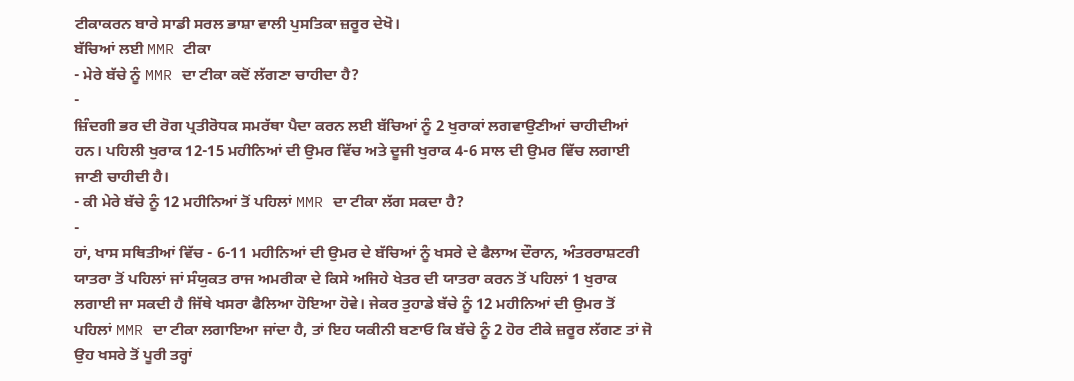ਟੀਕਾਕਰਨ ਬਾਰੇ ਸਾਡੀ ਸਰਲ ਭਾਸ਼ਾ ਵਾਲੀ ਪੁਸਤਿਕਾ ਜ਼ਰੂਰ ਦੇਖੋ।
ਬੱਚਿਆਂ ਲਈ MMR ਟੀਕਾ
- ਮੇਰੇ ਬੱਚੇ ਨੂੰ MMR ਦਾ ਟੀਕਾ ਕਦੋਂ ਲੱਗਣਾ ਚਾਹੀਦਾ ਹੈ?
-
ਜ਼ਿੰਦਗੀ ਭਰ ਦੀ ਰੋਗ ਪ੍ਰਤੀਰੋਧਕ ਸਮਰੱਥਾ ਪੈਦਾ ਕਰਨ ਲਈ ਬੱਚਿਆਂ ਨੂੰ 2 ਖੁਰਾਕਾਂ ਲਗਵਾਉਣੀਆਂ ਚਾਹੀਦੀਆਂ ਹਨ। ਪਹਿਲੀ ਖੁਰਾਕ 12-15 ਮਹੀਨਿਆਂ ਦੀ ਉਮਰ ਵਿੱਚ ਅਤੇ ਦੂਜੀ ਖੁਰਾਕ 4-6 ਸਾਲ ਦੀ ਉਮਰ ਵਿੱਚ ਲਗਾਈ ਜਾਣੀ ਚਾਹੀਦੀ ਹੈ।
- ਕੀ ਮੇਰੇ ਬੱਚੇ ਨੂੰ 12 ਮਹੀਨਿਆਂ ਤੋਂ ਪਹਿਲਾਂ MMR ਦਾ ਟੀਕਾ ਲੱਗ ਸਕਦਾ ਹੈ?
-
ਹਾਂ, ਖਾਸ ਸਥਿਤੀਆਂ ਵਿੱਚ - 6-11 ਮਹੀਨਿਆਂ ਦੀ ਉਮਰ ਦੇ ਬੱਚਿਆਂ ਨੂੰ ਖਸਰੇ ਦੇ ਫੈਲਾਅ ਦੌਰਾਨ, ਅੰਤਰਰਾਸ਼ਟਰੀ ਯਾਤਰਾ ਤੋਂ ਪਹਿਲਾਂ ਜਾਂ ਸੰਯੁਕਤ ਰਾਜ ਅਮਰੀਕਾ ਦੇ ਕਿਸੇ ਅਜਿਹੇ ਖੇਤਰ ਦੀ ਯਾਤਰਾ ਕਰਨ ਤੋਂ ਪਹਿਲਾਂ 1 ਖੁਰਾਕ ਲਗਾਈ ਜਾ ਸਕਦੀ ਹੈ ਜਿੱਥੇ ਖਸਰਾ ਫੈਲਿਆ ਹੋਇਆ ਹੋਵੇ। ਜੇਕਰ ਤੁਹਾਡੇ ਬੱਚੇ ਨੂੰ 12 ਮਹੀਨਿਆਂ ਦੀ ਉਮਰ ਤੋਂ ਪਹਿਲਾਂ MMR ਦਾ ਟੀਕਾ ਲਗਾਇਆ ਜਾਂਦਾ ਹੈ, ਤਾਂ ਇਹ ਯਕੀਨੀ ਬਣਾਓ ਕਿ ਬੱਚੇ ਨੂੰ 2 ਹੋਰ ਟੀਕੇ ਜ਼ਰੂਰ ਲੱਗਣ ਤਾਂ ਜੋ ਉਹ ਖਸਰੇ ਤੋਂ ਪੂਰੀ ਤਰ੍ਹਾਂ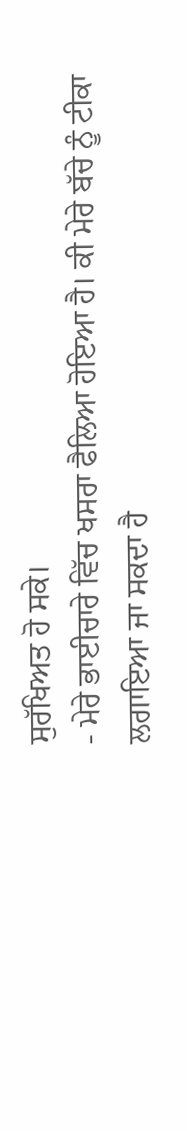ਸੁਰੱਖਿਅਤ ਹੋ ਸਕੇ।
- ਮੇਰੇ ਭਾਈਚਾਰੇ ਵਿੱਚ ਖਸਰਾ ਫੈਲਿਆ ਹੋਇਆ ਹੈ। ਕੀ ਮੇਰੇ ਬੱਚੇ ਨੂੰ ਟੀਕਾ ਲਗਾਇਆ ਜਾ ਸਕਦਾ ਹੈ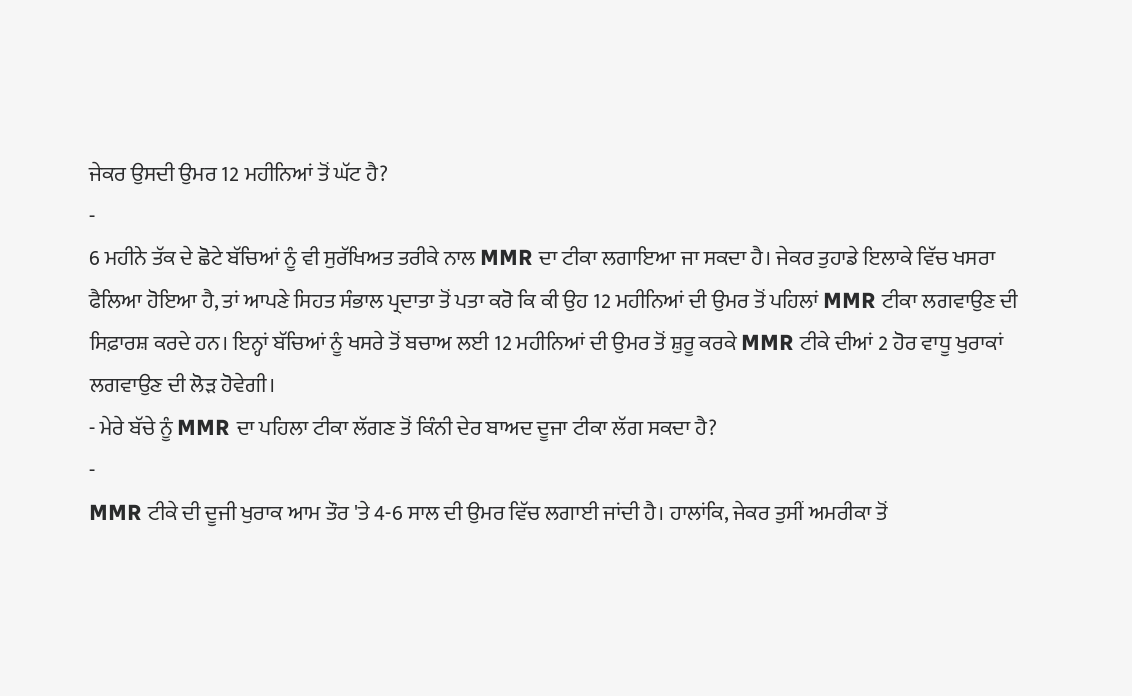ਜੇਕਰ ਉਸਦੀ ਉਮਰ 12 ਮਹੀਨਿਆਂ ਤੋਂ ਘੱਟ ਹੈ?
-
6 ਮਹੀਨੇ ਤੱਕ ਦੇ ਛੋਟੇ ਬੱਚਿਆਂ ਨੂੰ ਵੀ ਸੁਰੱਖਿਅਤ ਤਰੀਕੇ ਨਾਲ MMR ਦਾ ਟੀਕਾ ਲਗਾਇਆ ਜਾ ਸਕਦਾ ਹੈ। ਜੇਕਰ ਤੁਹਾਡੇ ਇਲਾਕੇ ਵਿੱਚ ਖਸਰਾ ਫੈਲਿਆ ਹੋਇਆ ਹੈ, ਤਾਂ ਆਪਣੇ ਸਿਹਤ ਸੰਭਾਲ ਪ੍ਰਦਾਤਾ ਤੋਂ ਪਤਾ ਕਰੋ ਕਿ ਕੀ ਉਹ 12 ਮਹੀਨਿਆਂ ਦੀ ਉਮਰ ਤੋਂ ਪਹਿਲਾਂ MMR ਟੀਕਾ ਲਗਵਾਉਣ ਦੀ ਸਿਫ਼ਾਰਸ਼ ਕਰਦੇ ਹਨ। ਇਨ੍ਹਾਂ ਬੱਚਿਆਂ ਨੂੰ ਖਸਰੇ ਤੋਂ ਬਚਾਅ ਲਈ 12 ਮਹੀਨਿਆਂ ਦੀ ਉਮਰ ਤੋਂ ਸ਼ੁਰੂ ਕਰਕੇ MMR ਟੀਕੇ ਦੀਆਂ 2 ਹੋਰ ਵਾਧੂ ਖੁਰਾਕਾਂ ਲਗਵਾਉਣ ਦੀ ਲੋੜ ਹੋਵੇਗੀ।
- ਮੇਰੇ ਬੱਚੇ ਨੂੰ MMR ਦਾ ਪਹਿਲਾ ਟੀਕਾ ਲੱਗਣ ਤੋਂ ਕਿੰਨੀ ਦੇਰ ਬਾਅਦ ਦੂਜਾ ਟੀਕਾ ਲੱਗ ਸਕਦਾ ਹੈ?
-
MMR ਟੀਕੇ ਦੀ ਦੂਜੀ ਖੁਰਾਕ ਆਮ ਤੌਰ 'ਤੇ 4-6 ਸਾਲ ਦੀ ਉਮਰ ਵਿੱਚ ਲਗਾਈ ਜਾਂਦੀ ਹੈ। ਹਾਲਾਂਕਿ, ਜੇਕਰ ਤੁਸੀਂ ਅਮਰੀਕਾ ਤੋਂ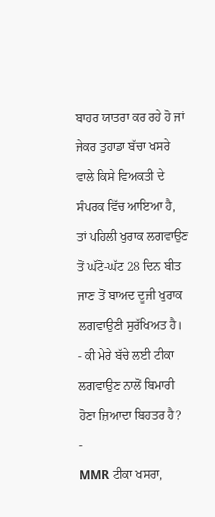ਬਾਹਰ ਯਾਤਰਾ ਕਰ ਰਹੇ ਹੋ ਜਾਂ ਜੇਕਰ ਤੁਹਾਡਾ ਬੱਚਾ ਖਸਰੇ ਵਾਲੇ ਕਿਸੇ ਵਿਅਕਤੀ ਦੇ ਸੰਪਰਕ ਵਿੱਚ ਆਇਆ ਹੈ, ਤਾਂ ਪਹਿਲੀ ਖੁਰਾਕ ਲਗਵਾਉਣ ਤੋਂ ਘੱਟੋ-ਘੱਟ 28 ਦਿਨ ਬੀਤ ਜਾਣ ਤੋਂ ਬਾਅਦ ਦੂਜੀ ਖੁਰਾਕ ਲਗਵਾਉਣੀ ਸੁਰੱਖਿਅਤ ਹੈ।
- ਕੀ ਮੇਰੇ ਬੱਚੇ ਲਈ ਟੀਕਾ ਲਗਵਾਉਣ ਨਾਲੋਂ ਬਿਮਾਰੀ ਹੋਣਾ ਜ਼ਿਆਦਾ ਬਿਹਤਰ ਹੈ?
-
MMR ਟੀਕਾ ਖਸਰਾ,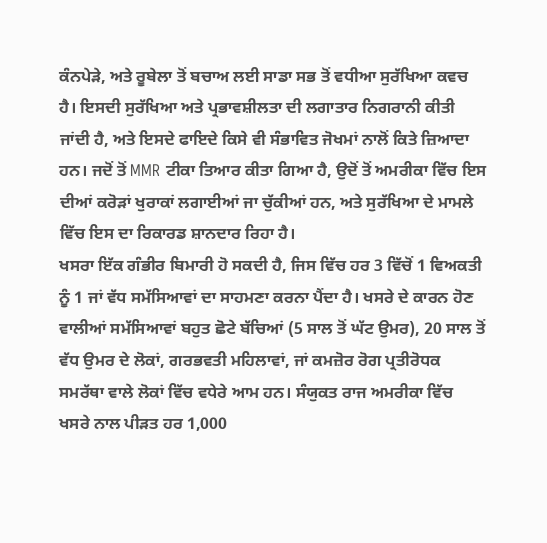ਕੰਨਪੇੜੇ, ਅਤੇ ਰੂਬੇਲਾ ਤੋਂ ਬਚਾਅ ਲਈ ਸਾਡਾ ਸਭ ਤੋਂ ਵਧੀਆ ਸੁਰੱਖਿਆ ਕਵਚ ਹੈ। ਇਸਦੀ ਸੁਰੱਖਿਆ ਅਤੇ ਪ੍ਰਭਾਵਸ਼ੀਲਤਾ ਦੀ ਲਗਾਤਾਰ ਨਿਗਰਾਨੀ ਕੀਤੀ ਜਾਂਦੀ ਹੈ, ਅਤੇ ਇਸਦੇ ਫਾਇਦੇ ਕਿਸੇ ਵੀ ਸੰਭਾਵਿਤ ਜੋਖਮਾਂ ਨਾਲੋਂ ਕਿਤੇ ਜ਼ਿਆਦਾ ਹਨ। ਜਦੋਂ ਤੋਂ MMR ਟੀਕਾ ਤਿਆਰ ਕੀਤਾ ਗਿਆ ਹੈ, ਉਦੋਂ ਤੋਂ ਅਮਰੀਕਾ ਵਿੱਚ ਇਸ ਦੀਆਂ ਕਰੋੜਾਂ ਖੁਰਾਕਾਂ ਲਗਾਈਆਂ ਜਾ ਚੁੱਕੀਆਂ ਹਨ, ਅਤੇ ਸੁਰੱਖਿਆ ਦੇ ਮਾਮਲੇ ਵਿੱਚ ਇਸ ਦਾ ਰਿਕਾਰਡ ਸ਼ਾਨਦਾਰ ਰਿਹਾ ਹੈ।
ਖਸਰਾ ਇੱਕ ਗੰਭੀਰ ਬਿਮਾਰੀ ਹੋ ਸਕਦੀ ਹੈ, ਜਿਸ ਵਿੱਚ ਹਰ 3 ਵਿੱਚੋਂ 1 ਵਿਅਕਤੀ ਨੂੰ 1 ਜਾਂ ਵੱਧ ਸਮੱਸਿਆਵਾਂ ਦਾ ਸਾਹਮਣਾ ਕਰਨਾ ਪੈਂਦਾ ਹੈ। ਖਸਰੇ ਦੇ ਕਾਰਨ ਹੋਣ ਵਾਲੀਆਂ ਸਮੱਸਿਆਵਾਂ ਬਹੁਤ ਛੋਟੇ ਬੱਚਿਆਂ (5 ਸਾਲ ਤੋਂ ਘੱਟ ਉਮਰ), 20 ਸਾਲ ਤੋਂ ਵੱਧ ਉਮਰ ਦੇ ਲੋਕਾਂ, ਗਰਭਵਤੀ ਮਹਿਲਾਵਾਂ, ਜਾਂ ਕਮਜ਼ੋਰ ਰੋਗ ਪ੍ਰਤੀਰੋਧਕ ਸਮਰੱਥਾ ਵਾਲੇ ਲੋਕਾਂ ਵਿੱਚ ਵਧੇਰੇ ਆਮ ਹਨ। ਸੰਯੁਕਤ ਰਾਜ ਅਮਰੀਕਾ ਵਿੱਚ ਖਸਰੇ ਨਾਲ ਪੀੜਤ ਹਰ 1,000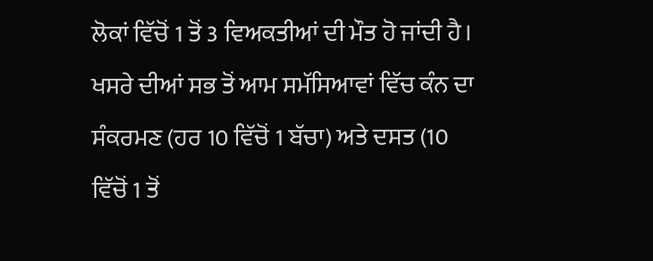ਲੋਕਾਂ ਵਿੱਚੋਂ 1 ਤੋਂ 3 ਵਿਅਕਤੀਆਂ ਦੀ ਮੌਤ ਹੋ ਜਾਂਦੀ ਹੈ।
ਖਸਰੇ ਦੀਆਂ ਸਭ ਤੋਂ ਆਮ ਸਮੱਸਿਆਵਾਂ ਵਿੱਚ ਕੰਨ ਦਾ ਸੰਕਰਮਣ (ਹਰ 10 ਵਿੱਚੋਂ 1 ਬੱਚਾ) ਅਤੇ ਦਸਤ (10 ਵਿੱਚੋਂ 1 ਤੋਂ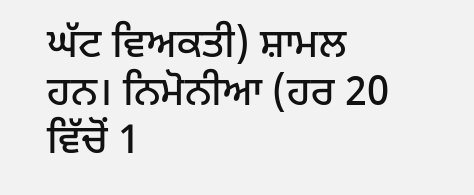ਘੱਟ ਵਿਅਕਤੀ) ਸ਼ਾਮਲ ਹਨ। ਨਿਮੋਨੀਆ (ਹਰ 20 ਵਿੱਚੋਂ 1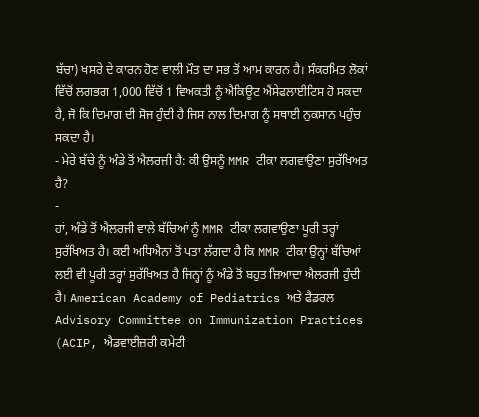ਬੱਚਾ) ਖਸਰੇ ਦੇ ਕਾਰਨ ਹੋਣ ਵਾਲੀ ਮੌਤ ਦਾ ਸਭ ਤੋਂ ਆਮ ਕਾਰਨ ਹੈ। ਸੰਕਰਮਿਤ ਲੋਕਾਂ ਵਿੱਚੋਂ ਲਗਭਗ 1,000 ਵਿੱਚੋਂ 1 ਵਿਅਕਤੀ ਨੂੰ ਐਕਿਊਟ ਐਂਸੇਫਲਾਈਟਿਸ ਹੋ ਸਕਦਾ ਹੈ, ਜੋ ਕਿ ਦਿਮਾਗ ਦੀ ਸੋਜ ਹੁੰਦੀ ਹੈ ਜਿਸ ਨਾਲ ਦਿਮਾਗ ਨੂੰ ਸਥਾਈ ਨੁਕਸਾਨ ਪਹੁੰਚ ਸਕਦਾ ਹੈ।
- ਮੇਰੇ ਬੱਚੇ ਨੂੰ ਅੰਡੇ ਤੋਂ ਐਲਰਜੀ ਹੈ: ਕੀ ਉਸਨੂੰ MMR ਟੀਕਾ ਲਗਵਾਉਣਾ ਸੁਰੱਖਿਅਤ ਹੈ?
-
ਹਾਂ, ਅੰਡੇ ਤੋਂ ਐਲਰਜੀ ਵਾਲੇ ਬੱਚਿਆਂ ਨੂੰ MMR ਟੀਕਾ ਲਗਵਾਉਣਾ ਪੂਰੀ ਤਰ੍ਹਾਂ ਸੁਰੱਖਿਅਤ ਹੈ। ਕਈ ਅਧਿਐਨਾਂ ਤੋਂ ਪਤਾ ਲੱਗਦਾ ਹੈ ਕਿ MMR ਟੀਕਾ ਉਨ੍ਹਾਂ ਬੱਚਿਆਂ ਲਈ ਵੀ ਪੂਰੀ ਤਰ੍ਹਾਂ ਸੁਰੱਖਿਅਤ ਹੈ ਜਿਨ੍ਹਾਂ ਨੂੰ ਅੰਡੇ ਤੋਂ ਬਹੁਤ ਜ਼ਿਆਦਾ ਐਲਰਜੀ ਹੁੰਦੀ ਹੈ। American Academy of Pediatrics ਅਤੇ ਫੈਡਰਲ Advisory Committee on Immunization Practices (ACIP, ਐਡਵਾਈਜ਼ਰੀ ਕਮੇਟੀ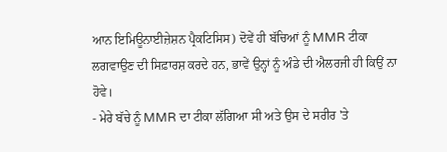ਆਨ ਇਮਿਊਨਾਈਜ਼ੇਸ਼ਨ ਪ੍ਰੈਕਟਿਸਿਸ) ਦੋਵੇਂ ਹੀ ਬੱਚਿਆਂ ਨੂੰ MMR ਟੀਕਾ ਲਗਵਾਉਣ ਦੀ ਸਿਫ਼ਾਰਸ਼ ਕਰਦੇ ਹਨ, ਭਾਵੇਂ ਉਨ੍ਹਾਂ ਨੂੰ ਅੰਡੇ ਦੀ ਐਲਰਜੀ ਹੀ ਕਿਉਂ ਨਾ ਹੋਵੇ।
- ਮੇਰੇ ਬੱਚੇ ਨੂੰ MMR ਦਾ ਟੀਕਾ ਲੱਗਿਆ ਸੀ ਅਤੇ ਉਸ ਦੇ ਸਰੀਰ 'ਤੇ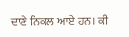ਦਾਣੇ ਨਿਕਲ ਆਏ ਹਨ। ਕੀ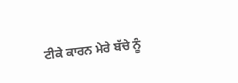ਟੀਕੇ ਕਾਰਨ ਮੇਰੇ ਬੱਚੇ ਨੂੰ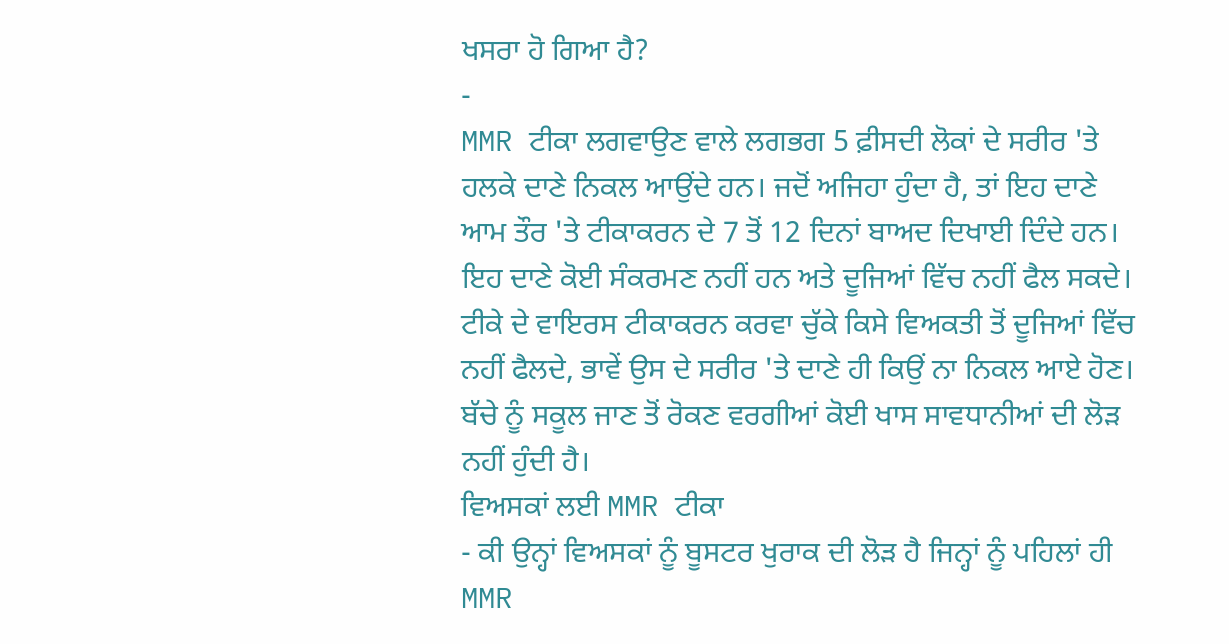ਖਸਰਾ ਹੋ ਗਿਆ ਹੈ?
-
MMR ਟੀਕਾ ਲਗਵਾਉਣ ਵਾਲੇ ਲਗਭਗ 5 ਫ਼ੀਸਦੀ ਲੋਕਾਂ ਦੇ ਸਰੀਰ 'ਤੇ ਹਲਕੇ ਦਾਣੇ ਨਿਕਲ ਆਉਂਦੇ ਹਨ। ਜਦੋਂ ਅਜਿਹਾ ਹੁੰਦਾ ਹੈ, ਤਾਂ ਇਹ ਦਾਣੇ ਆਮ ਤੌਰ 'ਤੇ ਟੀਕਾਕਰਨ ਦੇ 7 ਤੋਂ 12 ਦਿਨਾਂ ਬਾਅਦ ਦਿਖਾਈ ਦਿੰਦੇ ਹਨ। ਇਹ ਦਾਣੇ ਕੋਈ ਸੰਕਰਮਣ ਨਹੀਂ ਹਨ ਅਤੇ ਦੂਜਿਆਂ ਵਿੱਚ ਨਹੀਂ ਫੈਲ ਸਕਦੇ। ਟੀਕੇ ਦੇ ਵਾਇਰਸ ਟੀਕਾਕਰਨ ਕਰਵਾ ਚੁੱਕੇ ਕਿਸੇ ਵਿਅਕਤੀ ਤੋਂ ਦੂਜਿਆਂ ਵਿੱਚ ਨਹੀਂ ਫੈਲਦੇ, ਭਾਵੇਂ ਉਸ ਦੇ ਸਰੀਰ 'ਤੇ ਦਾਣੇ ਹੀ ਕਿਉਂ ਨਾ ਨਿਕਲ ਆਏ ਹੋਣ। ਬੱਚੇ ਨੂੰ ਸਕੂਲ ਜਾਣ ਤੋਂ ਰੋਕਣ ਵਰਗੀਆਂ ਕੋਈ ਖਾਸ ਸਾਵਧਾਨੀਆਂ ਦੀ ਲੋੜ ਨਹੀਂ ਹੁੰਦੀ ਹੈ।
ਵਿਅਸਕਾਂ ਲਈ MMR ਟੀਕਾ
- ਕੀ ਉਨ੍ਹਾਂ ਵਿਅਸਕਾਂ ਨੂੰ ਬੂਸਟਰ ਖੁਰਾਕ ਦੀ ਲੋੜ ਹੈ ਜਿਨ੍ਹਾਂ ਨੂੰ ਪਹਿਲਾਂ ਹੀ MMR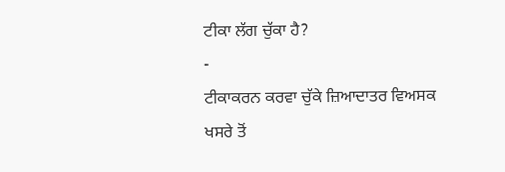ਟੀਕਾ ਲੱਗ ਚੁੱਕਾ ਹੈ?
-
ਟੀਕਾਕਰਨ ਕਰਵਾ ਚੁੱਕੇ ਜ਼ਿਆਦਾਤਰ ਵਿਅਸਕ ਖਸਰੇ ਤੋਂ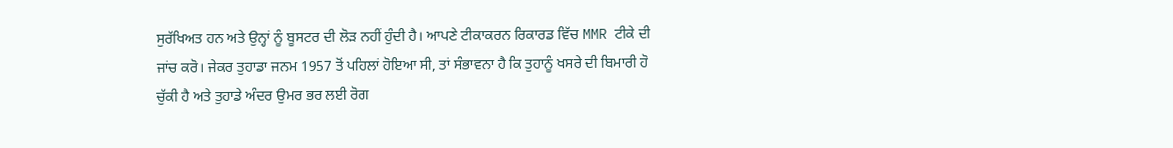ਸੁਰੱਖਿਅਤ ਹਨ ਅਤੇ ਉਨ੍ਹਾਂ ਨੂੰ ਬੂਸਟਰ ਦੀ ਲੋੜ ਨਹੀਂ ਹੁੰਦੀ ਹੈ। ਆਪਣੇ ਟੀਕਾਕਰਨ ਰਿਕਾਰਡ ਵਿੱਚ MMR ਟੀਕੇ ਦੀ ਜਾਂਚ ਕਰੋ। ਜੇਕਰ ਤੁਹਾਡਾ ਜਨਮ 1957 ਤੋਂ ਪਹਿਲਾਂ ਹੋਇਆ ਸੀ, ਤਾਂ ਸੰਭਾਵਨਾ ਹੈ ਕਿ ਤੁਹਾਨੂੰ ਖਸਰੇ ਦੀ ਬਿਮਾਰੀ ਹੋ ਚੁੱਕੀ ਹੈ ਅਤੇ ਤੁਹਾਡੇ ਅੰਦਰ ਉਮਰ ਭਰ ਲਈ ਰੋਗ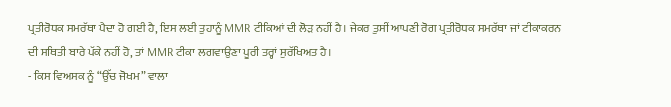ਪ੍ਰਤੀਰੋਧਕ ਸਮਰੱਥਾ ਪੈਦਾ ਹੋ ਗਈ ਹੈ, ਇਸ ਲਈ ਤੁਹਾਨੂੰ MMR ਟੀਕਿਆਂ ਦੀ ਲੋੜ ਨਹੀਂ ਹੈ। ਜੇਕਰ ਤੁਸੀਂ ਆਪਣੀ ਰੋਗ ਪ੍ਰਤੀਰੋਧਕ ਸਮਰੱਥਾ ਜਾਂ ਟੀਕਾਕਰਨ ਦੀ ਸਥਿਤੀ ਬਾਰੇ ਪੱਕੇ ਨਹੀਂ ਹੋ, ਤਾਂ MMR ਟੀਕਾ ਲਗਵਾਉਣਾ ਪੂਰੀ ਤਰ੍ਹਾਂ ਸੁਰੱਖਿਅਤ ਹੈ।
- ਕਿਸ ਵਿਅਸਕ ਨੂੰ “ਉੱਚ ਜੋਖਮ” ਵਾਲਾ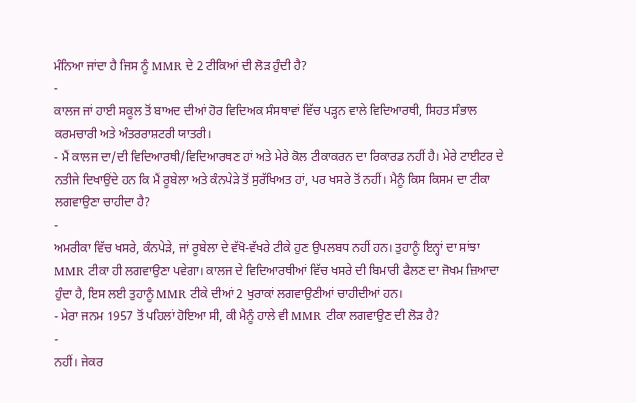ਮੰਨਿਆ ਜਾਂਦਾ ਹੈ ਜਿਸ ਨੂੰ MMR ਦੇ 2 ਟੀਕਿਆਂ ਦੀ ਲੋੜ ਹੁੰਦੀ ਹੈ?
-
ਕਾਲਜ ਜਾਂ ਹਾਈ ਸਕੂਲ ਤੋਂ ਬਾਅਦ ਦੀਆਂ ਹੋਰ ਵਿਦਿਅਕ ਸੰਸਥਾਵਾਂ ਵਿੱਚ ਪੜ੍ਹਨ ਵਾਲੇ ਵਿਦਿਆਰਥੀ, ਸਿਹਤ ਸੰਭਾਲ ਕਰਮਚਾਰੀ ਅਤੇ ਅੰਤਰਰਾਸ਼ਟਰੀ ਯਾਤਰੀ।
- ਮੈਂ ਕਾਲਜ ਦਾ/ਦੀ ਵਿਦਿਆਰਥੀ/ਵਿਦਿਆਰਥਣ ਹਾਂ ਅਤੇ ਮੇਰੇ ਕੋਲ ਟੀਕਾਕਰਨ ਦਾ ਰਿਕਾਰਡ ਨਹੀਂ ਹੈ। ਮੇਰੇ ਟਾਈਟਰ ਦੇ ਨਤੀਜੇ ਦਿਖਾਉਂਦੇ ਹਨ ਕਿ ਮੈਂ ਰੂਬੇਲਾ ਅਤੇ ਕੰਨਪੇੜੇ ਤੋਂ ਸੁਰੱਖਿਅਤ ਹਾਂ, ਪਰ ਖਸਰੇ ਤੋਂ ਨਹੀਂ। ਮੈਨੂੰ ਕਿਸ ਕਿਸਮ ਦਾ ਟੀਕਾ ਲਗਵਾਉਣਾ ਚਾਹੀਦਾ ਹੈ?
-
ਅਮਰੀਕਾ ਵਿੱਚ ਖਸਰੇ, ਕੰਨਪੇੜੇ, ਜਾਂ ਰੂਬੇਲਾ ਦੇ ਵੱਖੋ-ਵੱਖਰੇ ਟੀਕੇ ਹੁਣ ਉਪਲਬਧ ਨਹੀਂ ਹਨ। ਤੁਹਾਨੂੰ ਇਨ੍ਹਾਂ ਦਾ ਸਾਂਝਾ MMR ਟੀਕਾ ਹੀ ਲਗਵਾਉਣਾ ਪਵੇਗਾ। ਕਾਲਜ ਦੇ ਵਿਦਿਆਰਥੀਆਂ ਵਿੱਚ ਖਸਰੇ ਦੀ ਬਿਮਾਰੀ ਫੈਲਣ ਦਾ ਜੋਖਮ ਜ਼ਿਆਦਾ ਹੁੰਦਾ ਹੈ, ਇਸ ਲਈ ਤੁਹਾਨੂੰ MMR ਟੀਕੇ ਦੀਆਂ 2 ਖੁਰਾਕਾਂ ਲਗਵਾਉਣੀਆਂ ਚਾਹੀਦੀਆਂ ਹਨ।
- ਮੇਰਾ ਜਨਮ 1957 ਤੋਂ ਪਹਿਲਾਂ ਹੋਇਆ ਸੀ, ਕੀ ਮੈਨੂੰ ਹਾਲੇ ਵੀ MMR ਟੀਕਾ ਲਗਵਾਉਣ ਦੀ ਲੋੜ ਹੈ?
-
ਨਹੀਂ। ਜੇਕਰ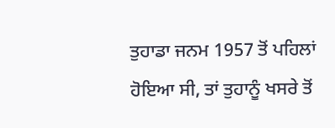ਤੁਹਾਡਾ ਜਨਮ 1957 ਤੋਂ ਪਹਿਲਾਂ ਹੋਇਆ ਸੀ, ਤਾਂ ਤੁਹਾਨੂੰ ਖਸਰੇ ਤੋਂ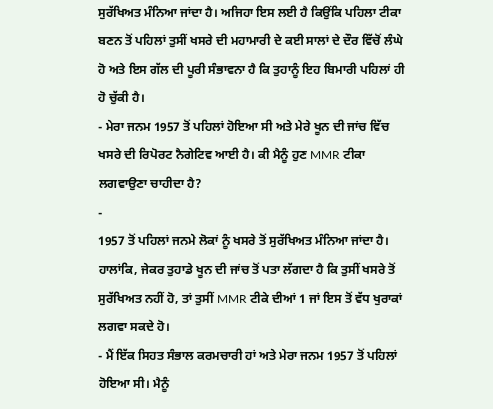ਸੁਰੱਖਿਅਤ ਮੰਨਿਆ ਜਾਂਦਾ ਹੈ। ਅਜਿਹਾ ਇਸ ਲਈ ਹੈ ਕਿਉਂਕਿ ਪਹਿਲਾ ਟੀਕਾ ਬਣਨ ਤੋਂ ਪਹਿਲਾਂ ਤੁਸੀਂ ਖਸਰੇ ਦੀ ਮਹਾਮਾਰੀ ਦੇ ਕਈ ਸਾਲਾਂ ਦੇ ਦੌਰ ਵਿੱਚੋਂ ਲੰਘੇ ਹੋ ਅਤੇ ਇਸ ਗੱਲ ਦੀ ਪੂਰੀ ਸੰਭਾਵਨਾ ਹੈ ਕਿ ਤੁਹਾਨੂੰ ਇਹ ਬਿਮਾਰੀ ਪਹਿਲਾਂ ਹੀ ਹੋ ਚੁੱਕੀ ਹੈ।
- ਮੇਰਾ ਜਨਮ 1957 ਤੋਂ ਪਹਿਲਾਂ ਹੋਇਆ ਸੀ ਅਤੇ ਮੇਰੇ ਖੂਨ ਦੀ ਜਾਂਚ ਵਿੱਚ ਖਸਰੇ ਦੀ ਰਿਪੋਰਟ ਨੈਗੇਟਿਵ ਆਈ ਹੈ। ਕੀ ਮੈਨੂੰ ਹੁਣ MMR ਟੀਕਾ ਲਗਵਾਉਣਾ ਚਾਹੀਦਾ ਹੈ?
-
1957 ਤੋਂ ਪਹਿਲਾਂ ਜਨਮੇ ਲੋਕਾਂ ਨੂੰ ਖਸਰੇ ਤੋਂ ਸੁਰੱਖਿਅਤ ਮੰਨਿਆ ਜਾਂਦਾ ਹੈ। ਹਾਲਾਂਕਿ, ਜੇਕਰ ਤੁਹਾਡੇ ਖੂਨ ਦੀ ਜਾਂਚ ਤੋਂ ਪਤਾ ਲੱਗਦਾ ਹੈ ਕਿ ਤੁਸੀਂ ਖਸਰੇ ਤੋਂ ਸੁਰੱਖਿਅਤ ਨਹੀਂ ਹੋ, ਤਾਂ ਤੁਸੀਂ MMR ਟੀਕੇ ਦੀਆਂ 1 ਜਾਂ ਇਸ ਤੋਂ ਵੱਧ ਖੁਰਾਕਾਂ ਲਗਵਾ ਸਕਦੇ ਹੋ।
- ਮੈਂ ਇੱਕ ਸਿਹਤ ਸੰਭਾਲ ਕਰਮਚਾਰੀ ਹਾਂ ਅਤੇ ਮੇਰਾ ਜਨਮ 1957 ਤੋਂ ਪਹਿਲਾਂ ਹੋਇਆ ਸੀ। ਮੈਨੂੰ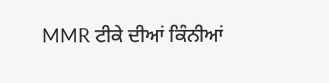MMR ਟੀਕੇ ਦੀਆਂ ਕਿੰਨੀਆਂ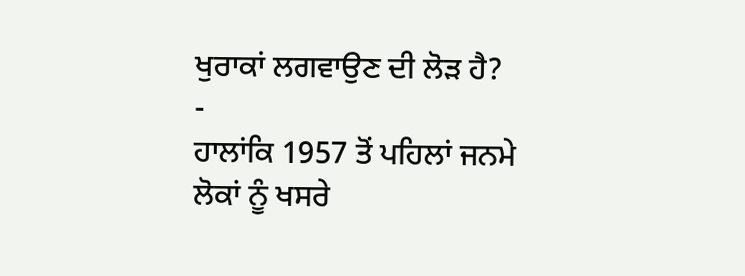ਖੁਰਾਕਾਂ ਲਗਵਾਉਣ ਦੀ ਲੋੜ ਹੈ?
-
ਹਾਲਾਂਕਿ 1957 ਤੋਂ ਪਹਿਲਾਂ ਜਨਮੇ ਲੋਕਾਂ ਨੂੰ ਖਸਰੇ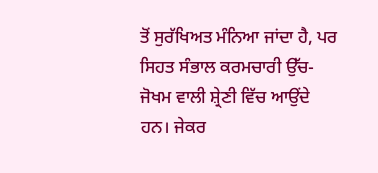ਤੋਂ ਸੁਰੱਖਿਅਤ ਮੰਨਿਆ ਜਾਂਦਾ ਹੈ, ਪਰ ਸਿਹਤ ਸੰਭਾਲ ਕਰਮਚਾਰੀ ਉੱਚ-ਜੋਖਮ ਵਾਲੀ ਸ਼੍ਰੇਣੀ ਵਿੱਚ ਆਉਂਦੇ ਹਨ। ਜੇਕਰ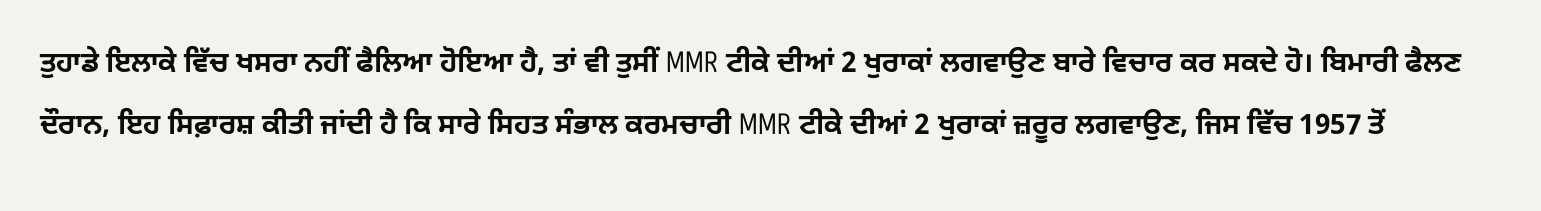ਤੁਹਾਡੇ ਇਲਾਕੇ ਵਿੱਚ ਖਸਰਾ ਨਹੀਂ ਫੈਲਿਆ ਹੋਇਆ ਹੈ, ਤਾਂ ਵੀ ਤੁਸੀਂ MMR ਟੀਕੇ ਦੀਆਂ 2 ਖੁਰਾਕਾਂ ਲਗਵਾਉਣ ਬਾਰੇ ਵਿਚਾਰ ਕਰ ਸਕਦੇ ਹੋ। ਬਿਮਾਰੀ ਫੈਲਣ ਦੌਰਾਨ, ਇਹ ਸਿਫ਼ਾਰਸ਼ ਕੀਤੀ ਜਾਂਦੀ ਹੈ ਕਿ ਸਾਰੇ ਸਿਹਤ ਸੰਭਾਲ ਕਰਮਚਾਰੀ MMR ਟੀਕੇ ਦੀਆਂ 2 ਖੁਰਾਕਾਂ ਜ਼ਰੂਰ ਲਗਵਾਉਣ, ਜਿਸ ਵਿੱਚ 1957 ਤੋਂ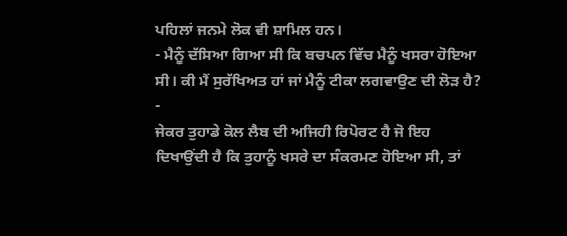ਪਹਿਲਾਂ ਜਨਮੇ ਲੋਕ ਵੀ ਸ਼ਾਮਿਲ ਹਨ।
- ਮੈਨੂੰ ਦੱਸਿਆ ਗਿਆ ਸੀ ਕਿ ਬਚਪਨ ਵਿੱਚ ਮੈਨੂੰ ਖਸਰਾ ਹੋਇਆ ਸੀ। ਕੀ ਮੈਂ ਸੁਰੱਖਿਅਤ ਹਾਂ ਜਾਂ ਮੈਨੂੰ ਟੀਕਾ ਲਗਵਾਉਣ ਦੀ ਲੋੜ ਹੈ?
-
ਜੇਕਰ ਤੁਹਾਡੇ ਕੋਲ ਲੈਬ ਦੀ ਅਜਿਹੀ ਰਿਪੋਰਟ ਹੈ ਜੋ ਇਹ ਦਿਖਾਉਂਦੀ ਹੈ ਕਿ ਤੁਹਾਨੂੰ ਖਸਰੇ ਦਾ ਸੰਕਰਮਣ ਹੋਇਆ ਸੀ, ਤਾਂ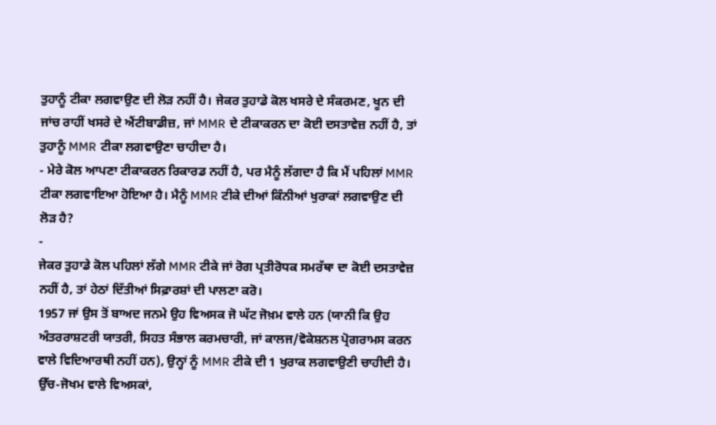ਤੁਹਾਨੂੰ ਟੀਕਾ ਲਗਵਾਉਣ ਦੀ ਲੋੜ ਨਹੀਂ ਹੈ। ਜੇਕਰ ਤੁਹਾਡੇ ਕੋਲ ਖਸਰੇ ਦੇ ਸੰਕਰਮਣ, ਖੂਨ ਦੀ ਜਾਂਚ ਰਾਹੀਂ ਖਸਰੇ ਦੇ ਐਂਟੀਬਾਡੀਜ਼, ਜਾਂ MMR ਦੇ ਟੀਕਾਕਰਨ ਦਾ ਕੋਈ ਦਸਤਾਵੇਜ਼ ਨਹੀਂ ਹੈ, ਤਾਂ ਤੁਹਾਨੂੰ MMR ਟੀਕਾ ਲਗਵਾਉਣਾ ਚਾਹੀਦਾ ਹੈ।
- ਮੇਰੇ ਕੋਲ ਆਪਣਾ ਟੀਕਾਕਰਨ ਰਿਕਾਰਡ ਨਹੀਂ ਹੈ, ਪਰ ਮੈਨੂੰ ਲੱਗਦਾ ਹੈ ਕਿ ਮੈਂ ਪਹਿਲਾਂ MMR ਟੀਕਾ ਲਗਵਾਇਆ ਹੋਇਆ ਹੈ। ਮੈਨੂੰ MMR ਟੀਕੇ ਦੀਆਂ ਕਿੰਨੀਆਂ ਖੁਰਾਕਾਂ ਲਗਵਾਉਣ ਦੀ ਲੋੜ ਹੈ?
-
ਜੇਕਰ ਤੁਹਾਡੇ ਕੋਲ ਪਹਿਲਾਂ ਲੱਗੇ MMR ਟੀਕੇ ਜਾਂ ਰੋਗ ਪ੍ਰਤੀਰੋਧਕ ਸਮਰੱਥਾ ਦਾ ਕੋਈ ਦਸਤਾਵੇਜ਼ ਨਹੀਂ ਹੈ, ਤਾਂ ਹੇਠਾਂ ਦਿੱਤੀਆਂ ਸਿਫ਼ਾਰਸ਼ਾਂ ਦੀ ਪਾਲਣਾ ਕਰੋ।
1957 ਜਾਂ ਉਸ ਤੋਂ ਬਾਅਦ ਜਨਮੇ ਉਹ ਵਿਅਸਕ ਜੋ ਘੱਟ ਜੋਖ਼ਮ ਵਾਲੇ ਹਨ (ਯਾਨੀ ਕਿ ਉਹ ਅੰਤਰਰਾਸ਼ਟਰੀ ਯਾਤਰੀ, ਸਿਹਤ ਸੰਭਾਲ ਕਰਮਚਾਰੀ, ਜਾਂ ਕਾਲਜ/ਵੋਕੇਸ਼ਨਲ ਪ੍ਰੋਗਰਾਮਸ ਕਰਨ ਵਾਲੇ ਵਿਦਿਆਰਥੀ ਨਹੀਂ ਹਨ), ਉਨ੍ਹਾਂ ਨੂੰ MMR ਟੀਕੇ ਦੀ 1 ਖੁਰਾਕ ਲਗਵਾਉਣੀ ਚਾਹੀਦੀ ਹੈ।
ਉੱਚ-ਜੋਖਮ ਵਾਲੇ ਵਿਅਸਕਾਂ,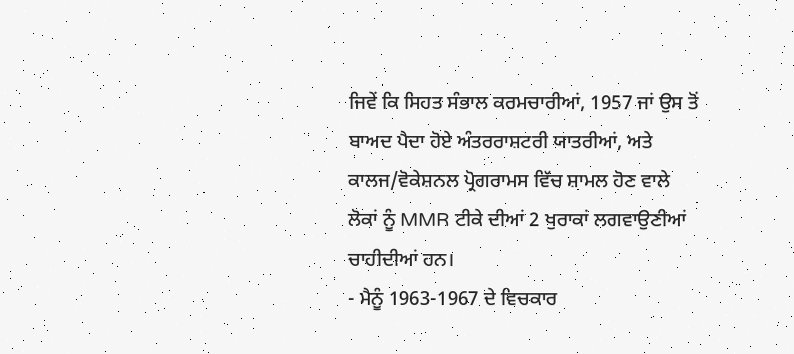ਜਿਵੇਂ ਕਿ ਸਿਹਤ ਸੰਭਾਲ ਕਰਮਚਾਰੀਆਂ, 1957 ਜਾਂ ਉਸ ਤੋਂ ਬਾਅਦ ਪੈਦਾ ਹੋਏ ਅੰਤਰਰਾਸ਼ਟਰੀ ਯਾਤਰੀਆਂ, ਅਤੇ ਕਾਲਜ/ਵੋਕੇਸ਼ਨਲ ਪ੍ਰੋਗਰਾਮਸ ਵਿੱਚ ਸ਼ਾਮਲ ਹੋਣ ਵਾਲੇ ਲੋਕਾਂ ਨੂੰ MMR ਟੀਕੇ ਦੀਆਂ 2 ਖੁਰਾਕਾਂ ਲਗਵਾਉਣੀਆਂ ਚਾਹੀਦੀਆਂ ਹਨ।
- ਮੈਨੂੰ 1963-1967 ਦੇ ਵਿਚਕਾਰ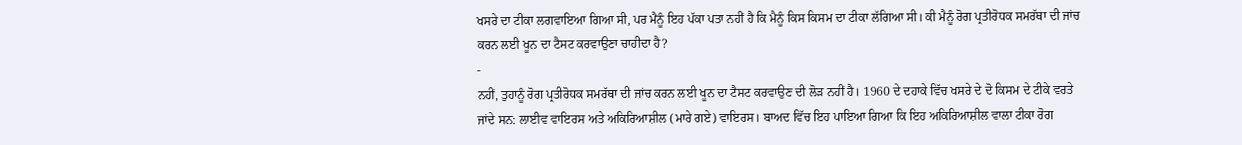ਖਸਰੇ ਦਾ ਟੀਕਾ ਲਗਵਾਇਆ ਗਿਆ ਸੀ, ਪਰ ਮੈਨੂੰ ਇਹ ਪੱਕਾ ਪਤਾ ਨਹੀਂ ਹੈ ਕਿ ਮੈਨੂੰ ਕਿਸ ਕਿਸਮ ਦਾ ਟੀਕਾ ਲੱਗਿਆ ਸੀ। ਕੀ ਮੈਨੂੰ ਰੋਗ ਪ੍ਰਤੀਰੋਧਕ ਸਮਰੱਥਾ ਦੀ ਜਾਂਚ ਕਰਨ ਲਈ ਖੂਨ ਦਾ ਟੈਸਟ ਕਰਵਾਉਣਾ ਚਾਹੀਦਾ ਹੈ?
-
ਨਹੀਂ, ਤੁਹਾਨੂੰ ਰੋਗ ਪ੍ਰਤੀਰੋਧਕ ਸਮਰੱਥਾ ਦੀ ਜਾਂਚ ਕਰਨ ਲਈ ਖੂਨ ਦਾ ਟੈਸਟ ਕਰਵਾਉਣ ਦੀ ਲੋੜ ਨਹੀਂ ਹੈ। 1960 ਦੇ ਦਹਾਕੇ ਵਿੱਚ ਖਸਰੇ ਦੇ ਦੋ ਕਿਸਮ ਦੇ ਟੀਕੇ ਵਰਤੇ ਜਾਂਦੇ ਸਨ: ਲਾਈਵ ਵਾਇਰਸ ਅਤੇ ਅਕਿਰਿਆਸ਼ੀਲ (ਮਾਰੇ ਗਏ) ਵਾਇਰਸ। ਬਾਅਦ ਵਿੱਚ ਇਹ ਪਾਇਆ ਗਿਆ ਕਿ ਇਹ ਅਕਿਰਿਆਸ਼ੀਲ ਵਾਲਾ ਟੀਕਾ ਰੋਗ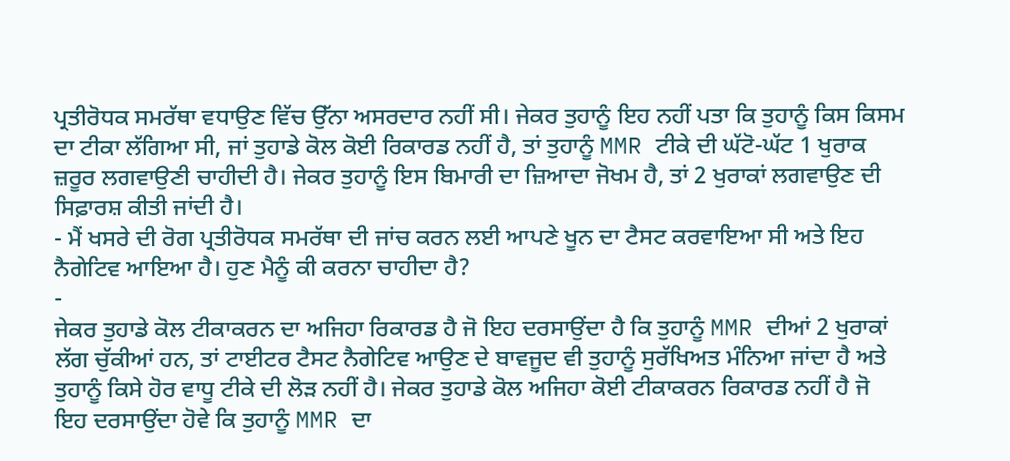ਪ੍ਰਤੀਰੋਧਕ ਸਮਰੱਥਾ ਵਧਾਉਣ ਵਿੱਚ ਉੱਨਾ ਅਸਰਦਾਰ ਨਹੀਂ ਸੀ। ਜੇਕਰ ਤੁਹਾਨੂੰ ਇਹ ਨਹੀਂ ਪਤਾ ਕਿ ਤੁਹਾਨੂੰ ਕਿਸ ਕਿਸਮ ਦਾ ਟੀਕਾ ਲੱਗਿਆ ਸੀ, ਜਾਂ ਤੁਹਾਡੇ ਕੋਲ ਕੋਈ ਰਿਕਾਰਡ ਨਹੀਂ ਹੈ, ਤਾਂ ਤੁਹਾਨੂੰ MMR ਟੀਕੇ ਦੀ ਘੱਟੋ-ਘੱਟ 1 ਖੁਰਾਕ ਜ਼ਰੂਰ ਲਗਵਾਉਣੀ ਚਾਹੀਦੀ ਹੈ। ਜੇਕਰ ਤੁਹਾਨੂੰ ਇਸ ਬਿਮਾਰੀ ਦਾ ਜ਼ਿਆਦਾ ਜੋਖਮ ਹੈ, ਤਾਂ 2 ਖੁਰਾਕਾਂ ਲਗਵਾਉਣ ਦੀ ਸਿਫ਼ਾਰਸ਼ ਕੀਤੀ ਜਾਂਦੀ ਹੈ।
- ਮੈਂ ਖਸਰੇ ਦੀ ਰੋਗ ਪ੍ਰਤੀਰੋਧਕ ਸਮਰੱਥਾ ਦੀ ਜਾਂਚ ਕਰਨ ਲਈ ਆਪਣੇ ਖੂਨ ਦਾ ਟੈਸਟ ਕਰਵਾਇਆ ਸੀ ਅਤੇ ਇਹ ਨੈਗੇਟਿਵ ਆਇਆ ਹੈ। ਹੁਣ ਮੈਨੂੰ ਕੀ ਕਰਨਾ ਚਾਹੀਦਾ ਹੈ?
-
ਜੇਕਰ ਤੁਹਾਡੇ ਕੋਲ ਟੀਕਾਕਰਨ ਦਾ ਅਜਿਹਾ ਰਿਕਾਰਡ ਹੈ ਜੋ ਇਹ ਦਰਸਾਉਂਦਾ ਹੈ ਕਿ ਤੁਹਾਨੂੰ MMR ਦੀਆਂ 2 ਖੁਰਾਕਾਂ ਲੱਗ ਚੁੱਕੀਆਂ ਹਨ, ਤਾਂ ਟਾਈਟਰ ਟੈਸਟ ਨੈਗੇਟਿਵ ਆਉਣ ਦੇ ਬਾਵਜੂਦ ਵੀ ਤੁਹਾਨੂੰ ਸੁਰੱਖਿਅਤ ਮੰਨਿਆ ਜਾਂਦਾ ਹੈ ਅਤੇ ਤੁਹਾਨੂੰ ਕਿਸੇ ਹੋਰ ਵਾਧੂ ਟੀਕੇ ਦੀ ਲੋੜ ਨਹੀਂ ਹੈ। ਜੇਕਰ ਤੁਹਾਡੇ ਕੋਲ ਅਜਿਹਾ ਕੋਈ ਟੀਕਾਕਰਨ ਰਿਕਾਰਡ ਨਹੀਂ ਹੈ ਜੋ ਇਹ ਦਰਸਾਉਂਦਾ ਹੋਵੇ ਕਿ ਤੁਹਾਨੂੰ MMR ਦਾ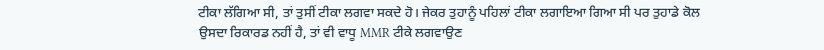ਟੀਕਾ ਲੱਗਿਆ ਸੀ, ਤਾਂ ਤੁਸੀਂ ਟੀਕਾ ਲਗਵਾ ਸਕਦੇ ਹੋ। ਜੇਕਰ ਤੁਹਾਨੂੰ ਪਹਿਲਾਂ ਟੀਕਾ ਲਗਾਇਆ ਗਿਆ ਸੀ ਪਰ ਤੁਹਾਡੇ ਕੋਲ ਉਸਦਾ ਰਿਕਾਰਡ ਨਹੀਂ ਹੈ, ਤਾਂ ਵੀ ਵਾਧੂ MMR ਟੀਕੇ ਲਗਵਾਉਣ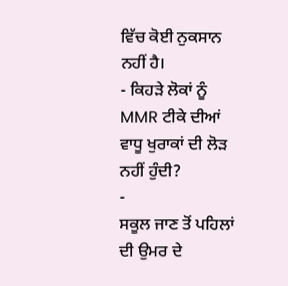ਵਿੱਚ ਕੋਈ ਨੁਕਸਾਨ ਨਹੀਂ ਹੈ।
- ਕਿਹੜੇ ਲੋਕਾਂ ਨੂੰ MMR ਟੀਕੇ ਦੀਆਂ ਵਾਧੂ ਖੁਰਾਕਾਂ ਦੀ ਲੋੜ ਨਹੀਂ ਹੁੰਦੀ?
-
ਸਕੂਲ ਜਾਣ ਤੋਂ ਪਹਿਲਾਂ ਦੀ ਉਮਰ ਦੇ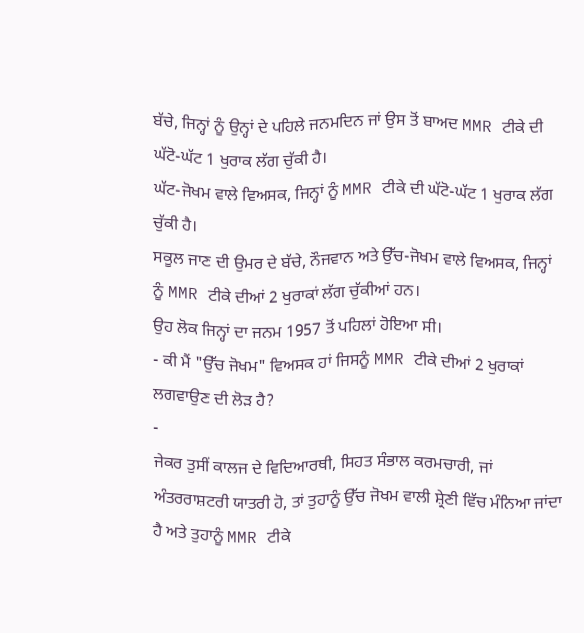ਬੱਚੇ, ਜਿਨ੍ਹਾਂ ਨੂੰ ਉਨ੍ਹਾਂ ਦੇ ਪਹਿਲੇ ਜਨਮਦਿਨ ਜਾਂ ਉਸ ਤੋਂ ਬਾਅਦ MMR ਟੀਕੇ ਦੀ ਘੱਟੋ-ਘੱਟ 1 ਖੁਰਾਕ ਲੱਗ ਚੁੱਕੀ ਹੈ।
ਘੱਟ-ਜੋਖਮ ਵਾਲੇ ਵਿਅਸਕ, ਜਿਨ੍ਹਾਂ ਨੂੰ MMR ਟੀਕੇ ਦੀ ਘੱਟੋ-ਘੱਟ 1 ਖੁਰਾਕ ਲੱਗ ਚੁੱਕੀ ਹੈ।
ਸਕੂਲ ਜਾਣ ਦੀ ਉਮਰ ਦੇ ਬੱਚੇ, ਨੌਜਵਾਨ ਅਤੇ ਉੱਚ-ਜੋਖਮ ਵਾਲੇ ਵਿਅਸਕ, ਜਿਨ੍ਹਾਂ ਨੂੰ MMR ਟੀਕੇ ਦੀਆਂ 2 ਖੁਰਾਕਾਂ ਲੱਗ ਚੁੱਕੀਆਂ ਹਨ।
ਉਹ ਲੋਕ ਜਿਨ੍ਹਾਂ ਦਾ ਜਨਮ 1957 ਤੋਂ ਪਹਿਲਾਂ ਹੋਇਆ ਸੀ।
- ਕੀ ਮੈਂ "ਉੱਚ ਜੋਖਮ" ਵਿਅਸਕ ਹਾਂ ਜਿਸਨੂੰ MMR ਟੀਕੇ ਦੀਆਂ 2 ਖੁਰਾਕਾਂ ਲਗਵਾਉਣ ਦੀ ਲੋੜ ਹੈ?
-
ਜੇਕਰ ਤੁਸੀਂ ਕਾਲਜ ਦੇ ਵਿਦਿਆਰਥੀ, ਸਿਹਤ ਸੰਭਾਲ ਕਰਮਚਾਰੀ, ਜਾਂ ਅੰਤਰਰਾਸ਼ਟਰੀ ਯਾਤਰੀ ਹੋ, ਤਾਂ ਤੁਹਾਨੂੰ ਉੱਚ ਜੋਖਮ ਵਾਲੀ ਸ਼੍ਰੇਣੀ ਵਿੱਚ ਮੰਨਿਆ ਜਾਂਦਾ ਹੈ ਅਤੇ ਤੁਹਾਨੂੰ MMR ਟੀਕੇ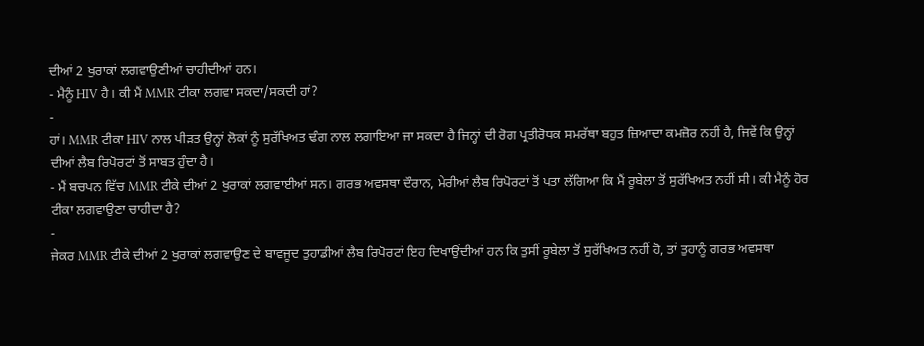ਦੀਆਂ 2 ਖੁਰਾਕਾਂ ਲਗਵਾਉਣੀਆਂ ਚਾਹੀਦੀਆਂ ਹਨ।
- ਮੈਨੂੰ HIV ਹੈ। ਕੀ ਮੈਂ MMR ਟੀਕਾ ਲਗਵਾ ਸਕਦਾ/ਸਕਦੀ ਹਾਂ?
-
ਹਾਂ। MMR ਟੀਕਾ HIV ਨਾਲ ਪੀੜਤ ਉਨ੍ਹਾਂ ਲੋਕਾਂ ਨੂੰ ਸੁਰੱਖਿਅਤ ਢੰਗ ਨਾਲ ਲਗਾਇਆ ਜਾ ਸਕਦਾ ਹੈ ਜਿਨ੍ਹਾਂ ਦੀ ਰੋਗ ਪ੍ਰਤੀਰੋਧਕ ਸਮਰੱਥਾ ਬਹੁਤ ਜ਼ਿਆਦਾ ਕਮਜ਼ੋਰ ਨਹੀਂ ਹੈ, ਜਿਵੇਂ ਕਿ ਉਨ੍ਹਾਂ ਦੀਆਂ ਲੈਬ ਰਿਪੋਰਟਾਂ ਤੋਂ ਸਾਬਤ ਹੁੰਦਾ ਹੈ।
- ਮੈਂ ਬਚਪਨ ਵਿੱਚ MMR ਟੀਕੇ ਦੀਆਂ 2 ਖੁਰਾਕਾਂ ਲਗਵਾਈਆਂ ਸਨ। ਗਰਭ ਅਵਸਥਾ ਦੌਰਾਨ, ਮੇਰੀਆਂ ਲੈਬ ਰਿਪੋਰਟਾਂ ਤੋਂ ਪਤਾ ਲੱਗਿਆ ਕਿ ਮੈਂ ਰੂਬੇਲਾ ਤੋਂ ਸੁਰੱਖਿਅਤ ਨਹੀਂ ਸੀ। ਕੀ ਮੈਨੂੰ ਹੋਰ ਟੀਕਾ ਲਗਵਾਉਣਾ ਚਾਹੀਦਾ ਹੈ?
-
ਜੇਕਰ MMR ਟੀਕੇ ਦੀਆਂ 2 ਖੁਰਾਕਾਂ ਲਗਵਾਉਣ ਦੇ ਬਾਵਜੂਦ ਤੁਹਾਡੀਆਂ ਲੈਬ ਰਿਪੋਰਟਾਂ ਇਹ ਦਿਖਾਉਂਦੀਆਂ ਹਨ ਕਿ ਤੁਸੀਂ ਰੂਬੇਲਾ ਤੋਂ ਸੁਰੱਖਿਅਤ ਨਹੀਂ ਹੋ, ਤਾਂ ਤੁਹਾਨੂੰ ਗਰਭ ਅਵਸਥਾ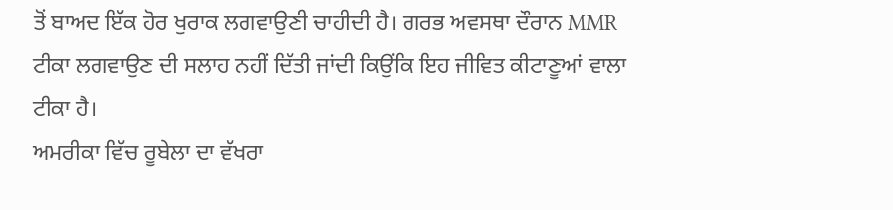ਤੋਂ ਬਾਅਦ ਇੱਕ ਹੋਰ ਖੁਰਾਕ ਲਗਵਾਉਣੀ ਚਾਹੀਦੀ ਹੈ। ਗਰਭ ਅਵਸਥਾ ਦੌਰਾਨ MMR ਟੀਕਾ ਲਗਵਾਉਣ ਦੀ ਸਲਾਹ ਨਹੀਂ ਦਿੱਤੀ ਜਾਂਦੀ ਕਿਉਂਕਿ ਇਹ ਜੀਵਿਤ ਕੀਟਾਣੂਆਂ ਵਾਲਾ ਟੀਕਾ ਹੈ।
ਅਮਰੀਕਾ ਵਿੱਚ ਰੂਬੇਲਾ ਦਾ ਵੱਖਰਾ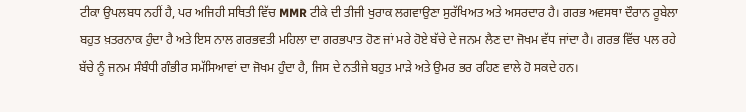ਟੀਕਾ ਉਪਲਬਧ ਨਹੀਂ ਹੈ, ਪਰ ਅਜਿਹੀ ਸਥਿਤੀ ਵਿੱਚ MMR ਟੀਕੇ ਦੀ ਤੀਜੀ ਖੁਰਾਕ ਲਗਵਾਉਣਾ ਸੁਰੱਖਿਅਤ ਅਤੇ ਅਸਰਦਾਰ ਹੈ। ਗਰਭ ਅਵਸਥਾ ਦੌਰਾਨ ਰੂਬੇਲਾ ਬਹੁਤ ਖ਼ਤਰਨਾਕ ਹੁੰਦਾ ਹੈ ਅਤੇ ਇਸ ਨਾਲ ਗਰਭਵਤੀ ਮਹਿਲਾ ਦਾ ਗਰਭਪਾਤ ਹੋਣ ਜਾਂ ਮਰੇ ਹੋਏ ਬੱਚੇ ਦੇ ਜਨਮ ਲੈਣ ਦਾ ਜੋਖਮ ਵੱਧ ਜਾਂਦਾ ਹੈ। ਗਰਭ ਵਿੱਚ ਪਲ ਰਹੇ ਬੱਚੇ ਨੂੰ ਜਨਮ ਸੰਬੰਧੀ ਗੰਭੀਰ ਸਮੱਸਿਆਵਾਂ ਦਾ ਜੋਖਮ ਹੁੰਦਾ ਹੈ, ਜਿਸ ਦੇ ਨਤੀਜੇ ਬਹੁਤ ਮਾੜੇ ਅਤੇ ਉਮਰ ਭਰ ਰਹਿਣ ਵਾਲੇ ਹੋ ਸਕਦੇ ਹਨ।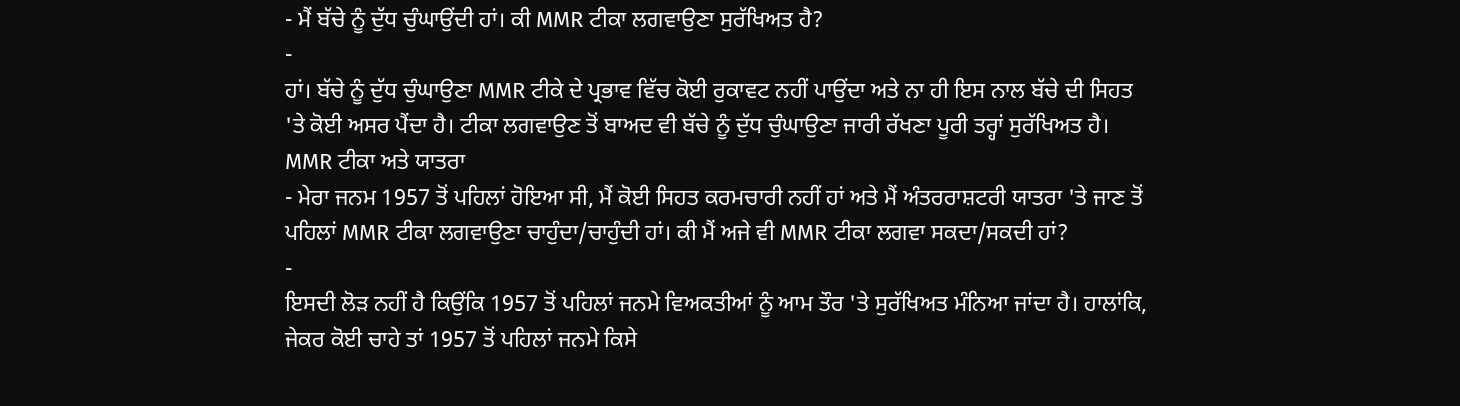- ਮੈਂ ਬੱਚੇ ਨੂੰ ਦੁੱਧ ਚੁੰਘਾਉਂਦੀ ਹਾਂ। ਕੀ MMR ਟੀਕਾ ਲਗਵਾਉਣਾ ਸੁਰੱਖਿਅਤ ਹੈ?
-
ਹਾਂ। ਬੱਚੇ ਨੂੰ ਦੁੱਧ ਚੁੰਘਾਉਣਾ MMR ਟੀਕੇ ਦੇ ਪ੍ਰਭਾਵ ਵਿੱਚ ਕੋਈ ਰੁਕਾਵਟ ਨਹੀਂ ਪਾਉਂਦਾ ਅਤੇ ਨਾ ਹੀ ਇਸ ਨਾਲ ਬੱਚੇ ਦੀ ਸਿਹਤ 'ਤੇ ਕੋਈ ਅਸਰ ਪੈਂਦਾ ਹੈ। ਟੀਕਾ ਲਗਵਾਉਣ ਤੋਂ ਬਾਅਦ ਵੀ ਬੱਚੇ ਨੂੰ ਦੁੱਧ ਚੁੰਘਾਉਣਾ ਜਾਰੀ ਰੱਖਣਾ ਪੂਰੀ ਤਰ੍ਹਾਂ ਸੁਰੱਖਿਅਤ ਹੈ।
MMR ਟੀਕਾ ਅਤੇ ਯਾਤਰਾ
- ਮੇਰਾ ਜਨਮ 1957 ਤੋਂ ਪਹਿਲਾਂ ਹੋਇਆ ਸੀ, ਮੈਂ ਕੋਈ ਸਿਹਤ ਕਰਮਚਾਰੀ ਨਹੀਂ ਹਾਂ ਅਤੇ ਮੈਂ ਅੰਤਰਰਾਸ਼ਟਰੀ ਯਾਤਰਾ 'ਤੇ ਜਾਣ ਤੋਂ ਪਹਿਲਾਂ MMR ਟੀਕਾ ਲਗਵਾਉਣਾ ਚਾਹੁੰਦਾ/ਚਾਹੁੰਦੀ ਹਾਂ। ਕੀ ਮੈਂ ਅਜੇ ਵੀ MMR ਟੀਕਾ ਲਗਵਾ ਸਕਦਾ/ਸਕਦੀ ਹਾਂ?
-
ਇਸਦੀ ਲੋੜ ਨਹੀਂ ਹੈ ਕਿਉਂਕਿ 1957 ਤੋਂ ਪਹਿਲਾਂ ਜਨਮੇ ਵਿਅਕਤੀਆਂ ਨੂੰ ਆਮ ਤੌਰ 'ਤੇ ਸੁਰੱਖਿਅਤ ਮੰਨਿਆ ਜਾਂਦਾ ਹੈ। ਹਾਲਾਂਕਿ, ਜੇਕਰ ਕੋਈ ਚਾਹੇ ਤਾਂ 1957 ਤੋਂ ਪਹਿਲਾਂ ਜਨਮੇ ਕਿਸੇ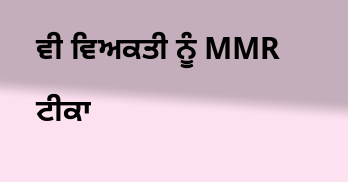ਵੀ ਵਿਅਕਤੀ ਨੂੰ MMR ਟੀਕਾ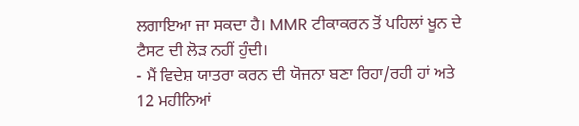ਲਗਾਇਆ ਜਾ ਸਕਦਾ ਹੈ। MMR ਟੀਕਾਕਰਨ ਤੋਂ ਪਹਿਲਾਂ ਖੂਨ ਦੇ ਟੈਸਟ ਦੀ ਲੋੜ ਨਹੀਂ ਹੁੰਦੀ।
- ਮੈਂ ਵਿਦੇਸ਼ ਯਾਤਰਾ ਕਰਨ ਦੀ ਯੋਜਨਾ ਬਣਾ ਰਿਹਾ/ਰਹੀ ਹਾਂ ਅਤੇ 12 ਮਹੀਨਿਆਂ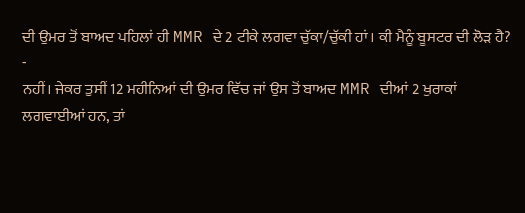ਦੀ ਉਮਰ ਤੋਂ ਬਾਅਦ ਪਹਿਲਾਂ ਹੀ MMR ਦੇ 2 ਟੀਕੇ ਲਗਵਾ ਚੁੱਕਾ/ਚੁੱਕੀ ਹਾਂ। ਕੀ ਮੈਨੂੰ ਬੂਸਟਰ ਦੀ ਲੋੜ ਹੈ?
-
ਨਹੀਂ। ਜੇਕਰ ਤੁਸੀਂ 12 ਮਹੀਨਿਆਂ ਦੀ ਉਮਰ ਵਿੱਚ ਜਾਂ ਉਸ ਤੋਂ ਬਾਅਦ MMR ਦੀਆਂ 2 ਖੁਰਾਕਾਂ ਲਗਵਾਈਆਂ ਹਨ, ਤਾਂ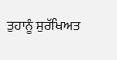ਤੁਹਾਨੂੰ ਸੁਰੱਖਿਅਤ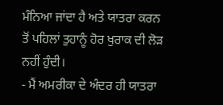ਮੰਨਿਆ ਜਾਂਦਾ ਹੈ ਅਤੇ ਯਾਤਰਾ ਕਰਨ ਤੋਂ ਪਹਿਲਾਂ ਤੁਹਾਨੂੰ ਹੋਰ ਖੁਰਾਕ ਦੀ ਲੋੜ ਨਹੀਂ ਹੁੰਦੀ।
- ਮੈਂ ਅਮਰੀਕਾ ਦੇ ਅੰਦਰ ਹੀ ਯਾਤਰਾ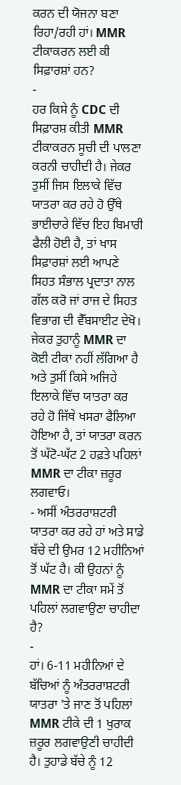ਕਰਨ ਦੀ ਯੋਜਨਾ ਬਣਾ ਰਿਹਾ/ਰਹੀ ਹਾਂ। MMR ਟੀਕਾਕਰਨ ਲਈ ਕੀ ਸਿਫ਼ਾਰਸ਼ਾਂ ਹਨ?
-
ਹਰ ਕਿਸੇ ਨੂੰ CDC ਦੀ ਸਿਫ਼ਾਰਸ਼ ਕੀਤੀ MMR ਟੀਕਾਕਰਨ ਸੂਚੀ ਦੀ ਪਾਲਣਾ ਕਰਨੀ ਚਾਹੀਦੀ ਹੈ। ਜੇਕਰ ਤੁਸੀਂ ਜਿਸ ਇਲਾਕੇ ਵਿੱਚ ਯਾਤਰਾ ਕਰ ਰਹੇ ਹੋ ਉੱਥੇ ਭਾਈਚਾਰੇ ਵਿੱਚ ਇਹ ਬਿਮਾਰੀ ਫੈਲੀ ਹੋਈ ਹੈ, ਤਾਂ ਖਾਸ ਸਿਫ਼ਾਰਸ਼ਾਂ ਲਈ ਆਪਣੇ ਸਿਹਤ ਸੰਭਾਲ ਪ੍ਰਦਾਤਾ ਨਾਲ ਗੱਲ ਕਰੋ ਜਾਂ ਰਾਜ ਦੇ ਸਿਹਤ ਵਿਭਾਗ ਦੀ ਵੈੱਬਸਾਈਟ ਦੇਖੋ। ਜੇਕਰ ਤੁਹਾਨੂੰ MMR ਦਾ ਕੋਈ ਟੀਕਾ ਨਹੀਂ ਲੱਗਿਆ ਹੈ ਅਤੇ ਤੁਸੀਂ ਕਿਸੇ ਅਜਿਹੇ ਇਲਾਕੇ ਵਿੱਚ ਯਾਤਰਾ ਕਰ ਰਹੇ ਹੋ ਜਿੱਥੇ ਖਸਰਾ ਫੈਲਿਆ ਹੋਇਆ ਹੈ, ਤਾਂ ਯਾਤਰਾ ਕਰਨ ਤੋਂ ਘੱਟੋ-ਘੱਟ 2 ਹਫ਼ਤੇ ਪਹਿਲਾਂ MMR ਦਾ ਟੀਕਾ ਜ਼ਰੂਰ ਲਗਵਾਓ।
- ਅਸੀਂ ਅੰਤਰਰਾਸ਼ਟਰੀ ਯਾਤਰਾ ਕਰ ਰਹੇ ਹਾਂ ਅਤੇ ਸਾਡੇ ਬੱਚੇ ਦੀ ਉਮਰ 12 ਮਹੀਨਿਆਂ ਤੋਂ ਘੱਟ ਹੈ। ਕੀ ਉਹਨਾਂ ਨੂੰ MMR ਦਾ ਟੀਕਾ ਸਮੇਂ ਤੋਂ ਪਹਿਲਾਂ ਲਗਵਾਉਣਾ ਚਾਹੀਦਾ ਹੈ?
-
ਹਾਂ। 6-11 ਮਹੀਨਿਆਂ ਦੇ ਬੱਚਿਆਂ ਨੂੰ ਅੰਤਰਰਾਸ਼ਟਰੀ ਯਾਤਰਾ 'ਤੇ ਜਾਣ ਤੋਂ ਪਹਿਲਾਂ MMR ਟੀਕੇ ਦੀ 1 ਖੁਰਾਕ ਜ਼ਰੂਰ ਲਗਵਾਉਣੀ ਚਾਹੀਦੀ ਹੈ। ਤੁਹਾਡੇ ਬੱਚੇ ਨੂੰ 12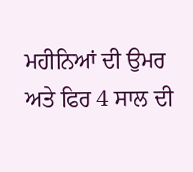ਮਹੀਨਿਆਂ ਦੀ ਉਮਰ ਅਤੇ ਫਿਰ 4 ਸਾਲ ਦੀ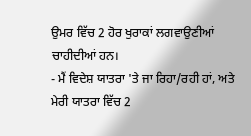ਉਮਰ ਵਿੱਚ 2 ਹੋਰ ਖੁਰਾਕਾਂ ਲਗਵਾਉਣੀਆਂ ਚਾਹੀਦੀਆਂ ਹਨ।
- ਮੈਂ ਵਿਦੇਸ਼ ਯਾਤਰਾ 'ਤੇ ਜਾ ਰਿਹਾ/ਰਹੀ ਹਾਂ, ਅਤੇ ਮੇਰੀ ਯਾਤਰਾ ਵਿੱਚ 2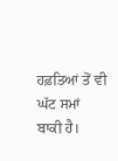ਹਫ਼ਤਿਆਂ ਤੋਂ ਵੀ ਘੱਟ ਸਮਾਂ ਬਾਕੀ ਹੈ।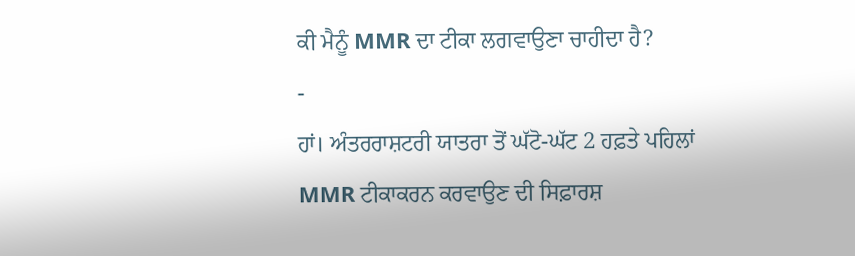ਕੀ ਮੈਨੂੰ MMR ਦਾ ਟੀਕਾ ਲਗਵਾਉਣਾ ਚਾਹੀਦਾ ਹੈ?
-
ਹਾਂ। ਅੰਤਰਰਾਸ਼ਟਰੀ ਯਾਤਰਾ ਤੋਂ ਘੱਟੋ-ਘੱਟ 2 ਹਫ਼ਤੇ ਪਹਿਲਾਂ MMR ਟੀਕਾਕਰਨ ਕਰਵਾਉਣ ਦੀ ਸਿਫ਼ਾਰਸ਼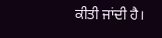ਕੀਤੀ ਜਾਂਦੀ ਹੈ।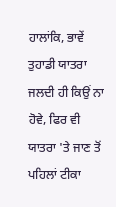ਹਾਲਾਂਕਿ, ਭਾਵੇਂ ਤੁਹਾਡੀ ਯਾਤਰਾ ਜਲਦੀ ਹੀ ਕਿਉਂ ਨਾ ਹੋਵੇ, ਫਿਰ ਵੀ ਯਾਤਰਾ 'ਤੇ ਜਾਣ ਤੋਂ ਪਹਿਲਾਂ ਟੀਕਾ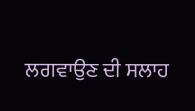ਲਗਵਾਉਣ ਦੀ ਸਲਾਹ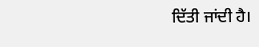ਦਿੱਤੀ ਜਾਂਦੀ ਹੈ।